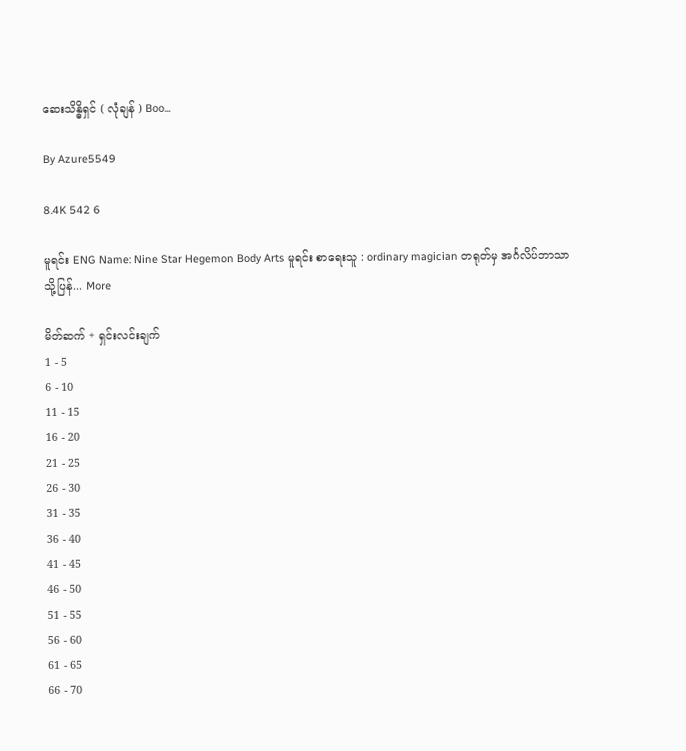ဆေးသိန္ဓိရှင် ( လုံချန် ) Boo...

By Azure5549

8.4K 542 6

မူရင်း ENG Name: Nine Star Hegemon Body Arts မူရင်း စာရေးသူ : ordinary magician တရုတ်မှ အင်္ဂလိပ်ဘာသာသို့ပြန်... More

မိတ်ဆက် + ရှင်းလင်းချက်
1 - 5
6 - 10
11 - 15
16 - 20
21 - 25
26 - 30
31 - 35
36 - 40
41 - 45
46 - 50
51 - 55
56 - 60
61 - 65
66 - 70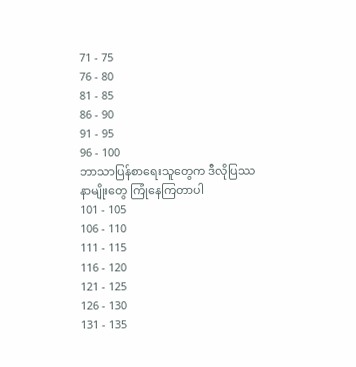71 - 75
76 - 80
81 - 85
86 - 90
91 - 95
96 - 100
ဘာသာပြန်စာရေးသူတွေက ဒီလိုပြဿနာမျိုးတွေ ကြုံနေကြတာပါ
101 - 105
106 - 110
111 - 115
116 - 120
121 - 125
126 - 130
131 - 135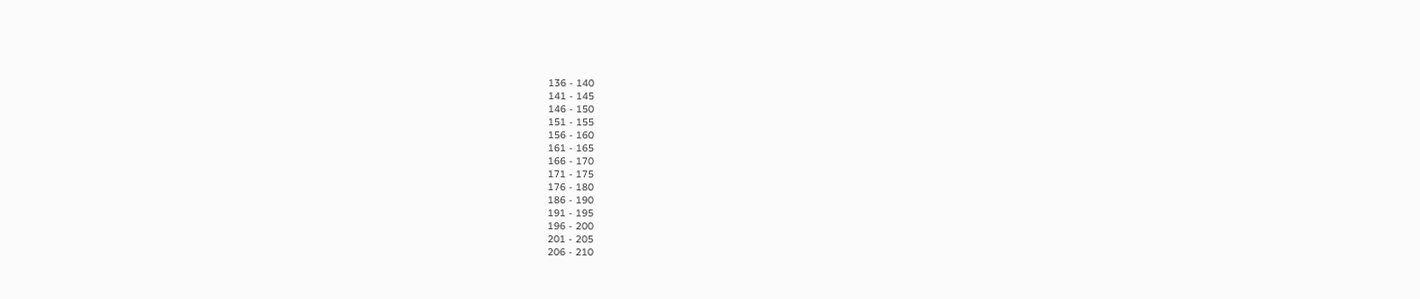136 - 140
141 - 145
146 - 150
151 - 155
156 - 160
161 - 165
166 - 170
171 - 175
176 - 180
186 - 190
191 - 195
196 - 200
201 - 205
206 - 210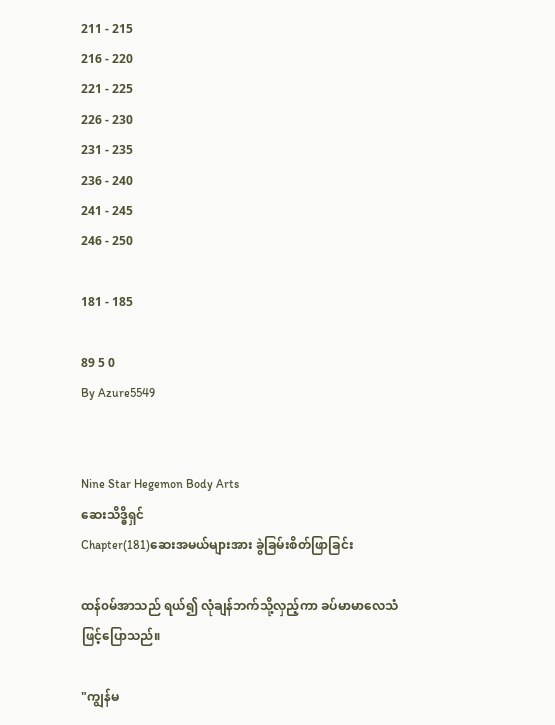211 - 215
216 - 220
221 - 225
226 - 230
231 - 235
236 - 240
241 - 245
246 - 250

181 - 185

89 5 0
By Azure5549


Nine Star Hegemon Body Arts
ဆေးသိဒ္ဓိရှင်
Chapter(181)ဆေးအမယ်များအား ခွဲခြမ်းစိတ်ဖြာခြင်း

ထန်၀မ်အာသည် ရယ်၍ လုံချန်ဘက်သို့လှည့်ကာ ခပ်မာမာလေသံဖြင့်ပြောသည်။

"ကျွန်မ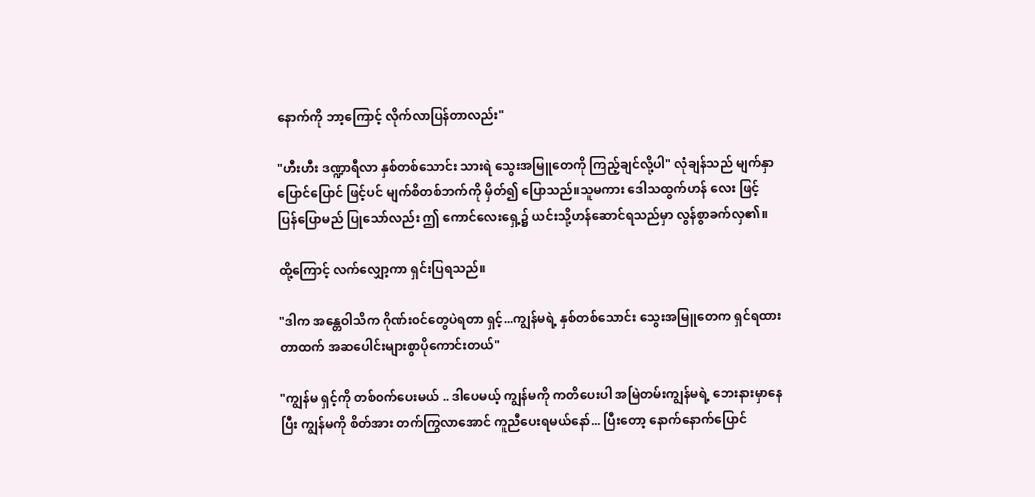နောက်ကို ဘာ့ကြောင့် လိုက်လာပြန်တာလည်း"

"ဟီးဟီး ဒဏ္ဍာရီလာ နှစ်တစ်သောင်း သားရဲ သွေးအမြူတေကို ကြည့်ချင်လို့ပါ" လုံချန်သည် မျက်နှာ
ပြောင်ပြောင် ဖြင့်ပင် မျက်စိတစ်ဘက်ကို မှိတ်၍ ပြောသည်။သူမကား ဒေါသထွက်ဟန် လေး ဖြင့်
ပြန်ပြောမည် ပြုသော်လည်း ဤ ကောင်လေးရှေ့၌ ယင်းသို့ဟန်ဆောင်ရသည်မှာ လွန်စွာခက်လှ၏။

ထို့ကြောင့် လက်လျှော့ကာ ရှင်းပြရသည်။

"ဒါက အန္တေဝါသိက ဂိုဏ်း၀င်တွေပဲရတာ ရှင့်...ကျွန်မရဲ့ နှစ်တစ်သောင်း သွေးအမြူတေက ရှင်ရထား
တာထက် အဆပေါင်းများစွာပိုကောင်းတယ်"

"ကျွန်မ ရှင့်ကို တစ်၀က်ပေးမယ် .. ဒါပေမယ့် ကျွန်မကို ကတိပေးပါ အမြဲတမ်းကျွန်မရဲ့ ဘေးနားမှာနေ
ပြီး ကျွန်မကို စိတ်အား တက်ကြွလာအောင် ကူညီပေးရမယ်နော်... ပြီးတော့ နောက်နောက်ပြောင်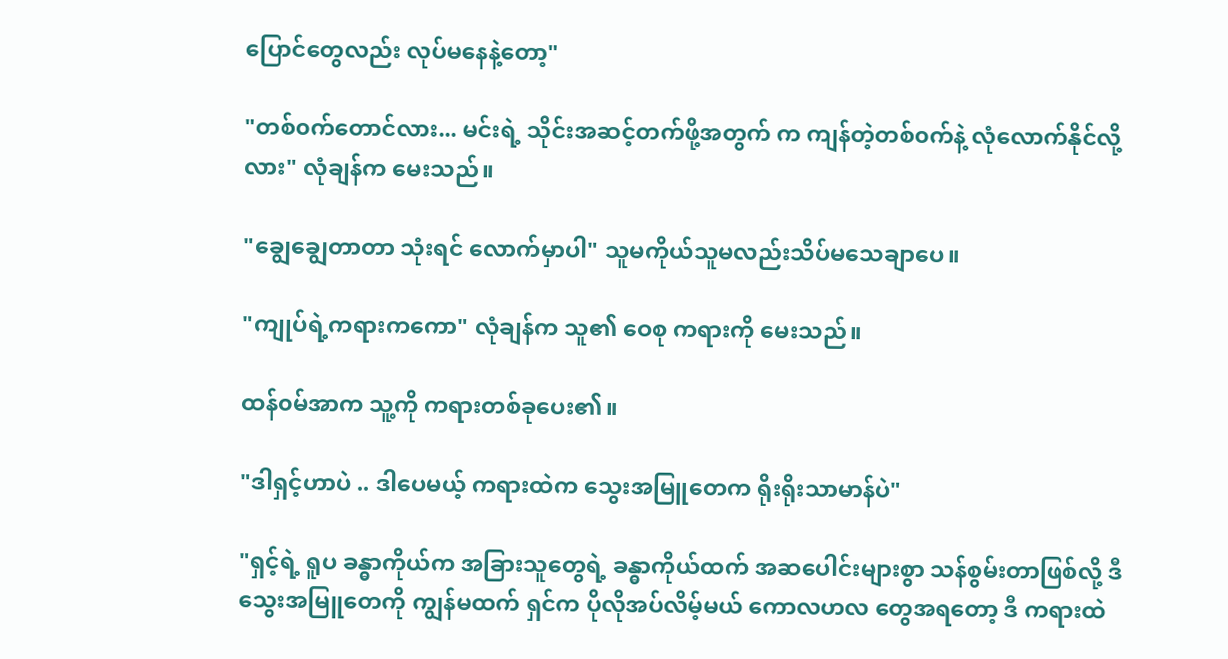ပြောင်တွေလည်း လုပ်မနေနဲ့တော့"

"တစ်၀က်တောင်လား... မင်းရဲ့ သိုင်းအဆင့်တက်ဖို့အတွက် က ကျန်တဲ့တစ်၀က်နဲ့ လုံလောက်နိုင်လို့
လား" လုံချန်က မေးသည်။

"ချွေချွေတာတာ သုံးရင် လောက်မှာပါ" သူမကိုယ်သူမလည်းသိပ်မသေချာပေ။

"ကျုပ်ရဲ့ကရားကကော" လုံချန်က သူ၏ ဝေစု ကရားကို မေးသည်။

ထန်၀မ်အာက သူ့ကို ကရားတစ်ခုပေး၏။

"ဒါရှင့်ဟာပဲ .. ဒါပေမယ့် ကရားထဲက သွေးအမြူတေက ရိုးရိုးသာမာန်ပဲ"

"ရှင့်ရဲ့ ရူပ ခန္ဓာကိုယ်က အခြားသူတွေရဲ့ ခန္ဓာကိုယ်ထက် အဆပေါင်းများစွာ သန်စွမ်းတာဖြစ်လို့ ဒီ
သွေးအမြူတေကို ကျွန်မထက် ရှင်က ပိုလိုအပ်လိမ့်မယ် ကောလဟလ တွေအရတော့ ဒီ ကရားထဲ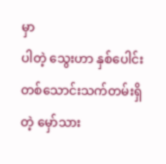မှာ
ပါတဲ့ သွေးဟာ နှစ်ပေါင်းတစ်သောင်းသက်တမ်းရှိတဲ့ မှော်သား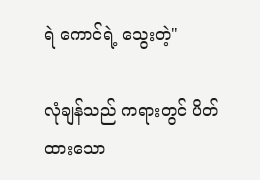ရဲ ကောင်ရဲ့ သွေးတဲ့"

လုံချန်သည် ကရားတွင် ပိတ်ထားသော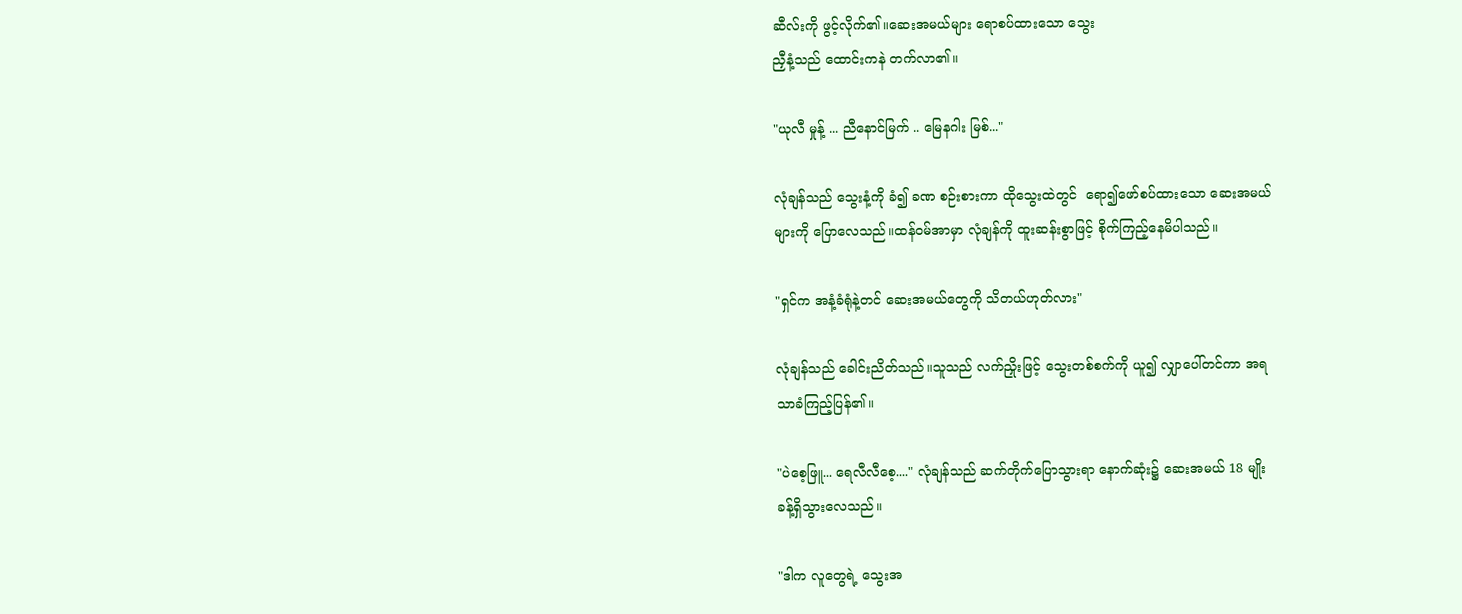ဆီလ်းကို ဖွင့်လိုက်၏။ဆေးအမယ်များ ရောစပ်ထားသော သွေး
ညှီနံ့သည် ထောင်းကနဲ တက်လာ၏။

"ယုလီ မှုန့် ... ညီနောင်မြက် .. မြေနဂါး မြစ်..."

လုံချန်သည် သွေးနံ့ကို ခံ၍ ခဏ စဉ်းစားကာ ထိုသွေးထဲတွင်  ရော၍ဖော်စပ်ထားသော ဆေးအမယ်
များကို ပြောလေသည်။ထန်၀မ်အာမှာ လုံချန်ကို ထူးဆန်းစွာဖြင့် စိုက်ကြည့်နေမိပါသည်။

"ရှင်က အနံ့ခံရုံနဲ့တင် ဆေးအမယ်တွေကို သိတယ်ဟုတ်လား"

လုံချန်သည် ခေါင်းညိတ်သည်။သူသည် လက်ညှိုးဖြင့် သွေးတစ်စက်ကို ယူ၍ လျှာပေါ်တင်ကာ အရ
သာခံကြည့်ပြန်၏။

"ပဲစေ့ဖြူ... ရေလီလီစေ့...." လုံချန်သည် ဆက်တိုက်ပြောသွားရာ နောက်ဆုံး၌ ဆေးအမယ် 18 မျိုး
ခန့်ရှိသွားလေသည်။

"ဒါက လူတွေရဲ့ သွေးအ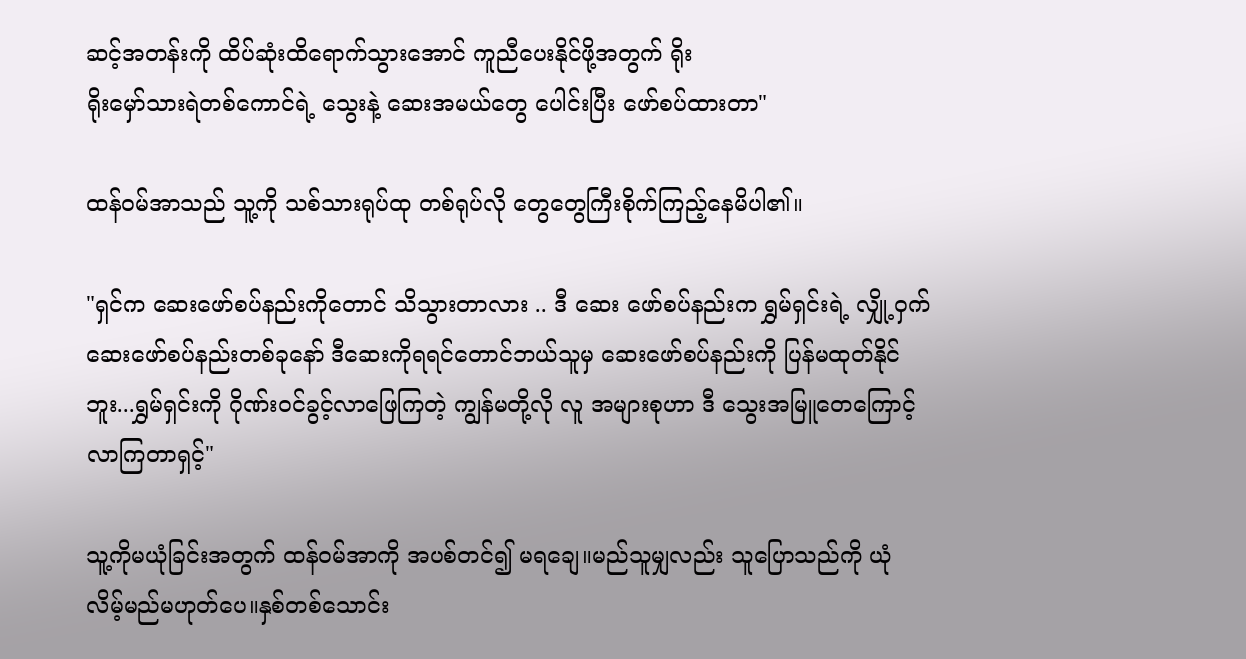ဆင့်အတန်းကို ထိပ်ဆုံးထိရောက်သွားအောင် ကူညီပေးနိုင်ဖို့အတွက် ရိုး
ရိုးမှော်သားရဲတစ်ကောင်ရဲ့ သွေးနဲ့ ဆေးအမယ်တွေ ပေါင်းပြီး ဖော်စပ်ထားတာ"

ထန်၀မ်အာသည် သူ့ကို သစ်သားရုပ်ထု တစ်ရုပ်လို တွေတွေကြီးစိုက်ကြည့်နေမိပါ၏။

"ရှင်က ဆေးဖော်စပ်နည်းကိုတောင် သိသွားတာလား .. ဒီ ဆေး ဖော်စပ်နည်းက ရွှမ်ရှင်းရဲ့ လျှို့ဝှက်
ဆေးဖော်စပ်နည်းတစ်ခုနော် ဒီဆေးကိုရရင်တောင်ဘယ်သူမှ ဆေးဖော်စပ်နည်းကို ပြန်မထုတ်နိုင်
ဘူး...ရွှမ်ရှင်းကို ဂိုဏ်း၀င်ခွင့်လာဖြေကြတဲ့ ကျွန်မတို့လို လူ အများစုဟာ ဒီ သွေးအမြူတေကြောင့်
လာကြတာရှင့်"

သူ့ကိုမယုံခြင်းအတွက် ထန်၀မ်အာကို အပစ်တင်၍ မရချေ။မည်သူမျှလည်း သူပြောသည်ကို ယုံ
လိမ့်မည်မဟုတ်ပေ။နှစ်တစ်သောင်း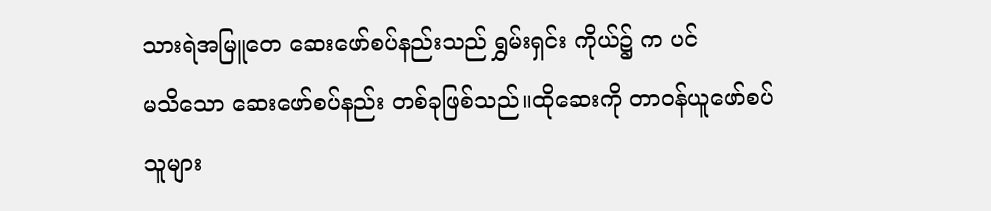သားရဲအမြူတေ ဆေးဖော်စပ်နည်းသည် ရွှမ်းရှင်း ကိုယ်၌ က ပင်
မသိသော ဆေးဖော်စပ်နည်း တစ်ခုဖြစ်သည်။ထိုဆေးကို တာ၀န်ယူဖော်စပ်သူများ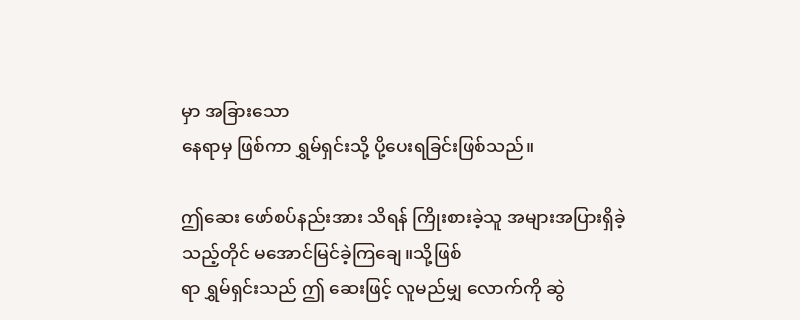မှာ အခြားသော
နေရာမှ ဖြစ်ကာ ရွှမ်ရှင်းသို့ ပို့ပေးရခြင်းဖြစ်သည်။

ဤဆေး ဖော်စပ်နည်းအား သိရန် ကြိုးစားခဲ့သူ အများအပြားရှိခဲ့သည့်တိုင် မအောင်မြင်ခဲ့ကြချေ။သို့ဖြစ်
ရာ ရွှမ်ရှင်းသည် ဤ ဆေးဖြင့် လူမည်မျှ လောက်ကို ဆွဲ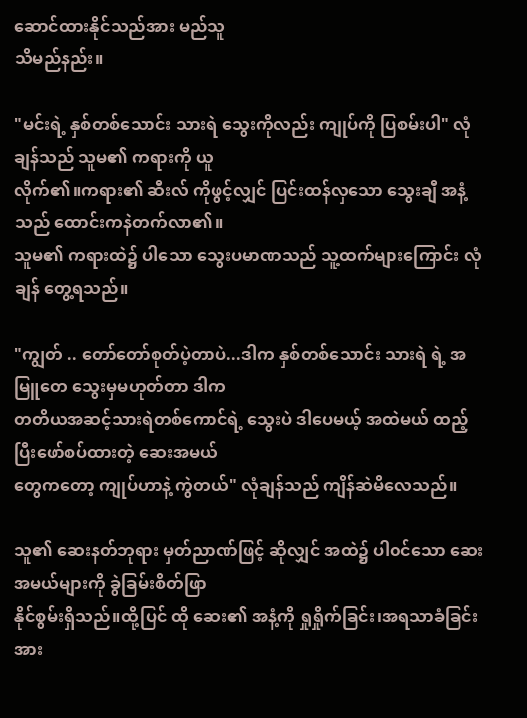ဆောင်ထားနိုင်သည်အား မည်သူ
သိမည်နည်း။

"မင်းရဲ့ နှစ်တစ်သောင်း သားရဲ သွေးကိုလည်း ကျုပ်ကို ပြစမ်းပါ" လုံချန်သည် သူမ၏ ကရားကို ယူ
လိုက်၏။ကရား၏ ဆီးလ် ကိုဖွင့်လျှင် ပြင်းထန်လှသော သွေးချီ အနံ့သည် ထောင်းကနဲတက်လာ၏။
သူမ၏ ကရားထဲ၌ ပါသော သွေးပမာဏသည် သူ့ထက်များကြောင်း လုံချန် တွေ့ရသည်။

"ကျွတ် .. တော်တော်စုတ်ပဲ့တာပဲ...ဒါက နှစ်တစ်သောင်း သားရဲ ရဲ့ အမြူတေ သွေးမှမဟုတ်တာ ဒါက
တတိယအဆင့်သားရဲတစ်ကောင်ရဲ့ သွေးပဲ ဒါပေမယ့် အထဲမယ် ထည့်ပြီးဖော်စပ်ထားတဲ့ ဆေးအမယ်
တွေကတော့ ကျုပ်ဟာနဲ့ ကွဲတယ်" လုံချန်သည် ကျိန်ဆဲမိလေသည်။

သူ၏ ဆေးနတ်ဘုရား မှတ်ညာဏ်ဖြင့် ဆိုလျှင် အထဲ၌ ပါ၀င်သော ဆေးအမယ်များကို ခွဲခြမ်းစိတ်ဖြာ
နိုင်စွမ်းရှိသည်။ထို့ပြင် ထို ဆေး၏ အနံ့ကို ရှုရှိုက်ခြင်း၊အရသာခံခြင်းအား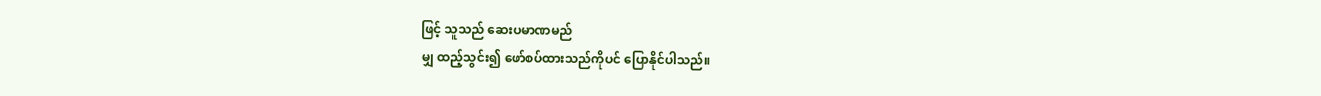ဖြင့် သူသည် ဆေးပမာဏမည်
မျှ ထည့်သွင်း၍ ဖော်စပ်ထားသည်ကိုပင် ပြောနိုင်ပါသည်။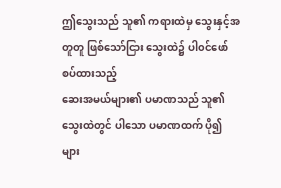ဤသွေးသည် သူ၏ ကရားထဲမှ သွေးနှင့်အတူတူ ဖြစ်သော်ငြား သွေးထဲ၌ ပါ၀င်ဖော်စပ်ထားသည့်
ဆေးအမယ်များ၏ ပမာဏသည် သူ၏ သွေးထဲတွင် ပါသော ပမာဏထက် ပို၍ များ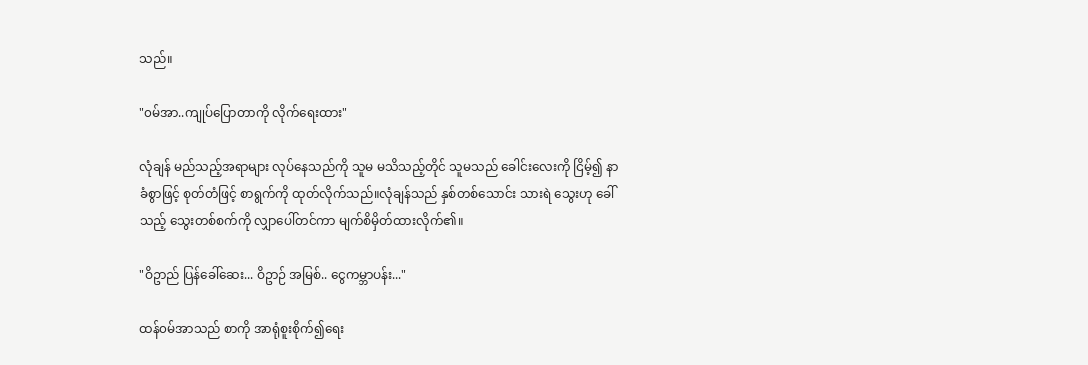သည်။

"၀မ်အာ..ကျုပ်ပြောတာကို လိုက်ရေးထား"

လုံချန် မည်သည့်အရာများ လုပ်နေသည်ကို သူမ မသိသည့်တိုင် သူမသည် ခေါင်းလေးကို ငြိမ့်၍ နာ
ခံစွာဖြင့် စုတ်တံဖြင့် စာရွက်ကို ထုတ်လိုက်သည်။လုံချန်သည် နှစ်တစ်သောင်း သားရဲ သွေးဟု ခေါ်
သည့် သွေးတစ်စက်ကို လျှာပေါ်တင်ကာ မျက်စိမှိတ်ထားလိုက်၏။

"ဝိဥာည် ပြန်ခေါ်ဆေး... ဝိဥာဉ် အမြစ်.. ငွေကမ္ဘာပန်း..."

ထန်၀မ်အာသည် စာကို အာရုံစူးစိုက်၍ရေး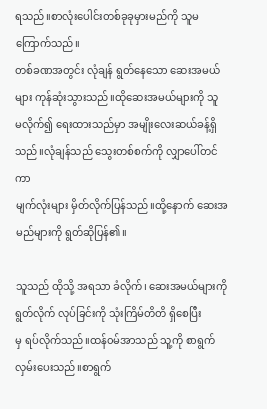ရသည်။စာလုံးပေါင်းတစ်ခုခုမှားမည်ကို သူမ ကြောက်သည်။
တစ်ခဏအတွင်း လုံချန် ရွတ်နေသော ဆေးအမယ်များ ကုန်ဆုံးသွားသည်။ထိုဆေးအမယ်များကို သူ
မလိုက်၍ ရေးထားသည်မှာ အမျိုးလေးဆယ်ခန့်ရှိသည်။လုံချန်သည် သွေးတစ်စက်ကို လျှာပေါ်တင်ကာ
မျက်လုံးများ မှိတ်လိုက်ပြန်သည်။ထို့နောက် ဆေးအမည်များကို ရွတ်ဆိုပြန်၏။

သူသည် ထိုသို့ အရသာ ခံလိုက်၊ ဆေးအမယ်များကို ရွတ်လိုက် လုပ်ခြင်းကို သုံးကြိမ်တိတိ ရှိစေပြီး
မှ ရပ်လိုက်သည်။ထန်၀မ်အာသည် သူ့ကို စာရွက်လှမ်းပေးသည်။စာရွက်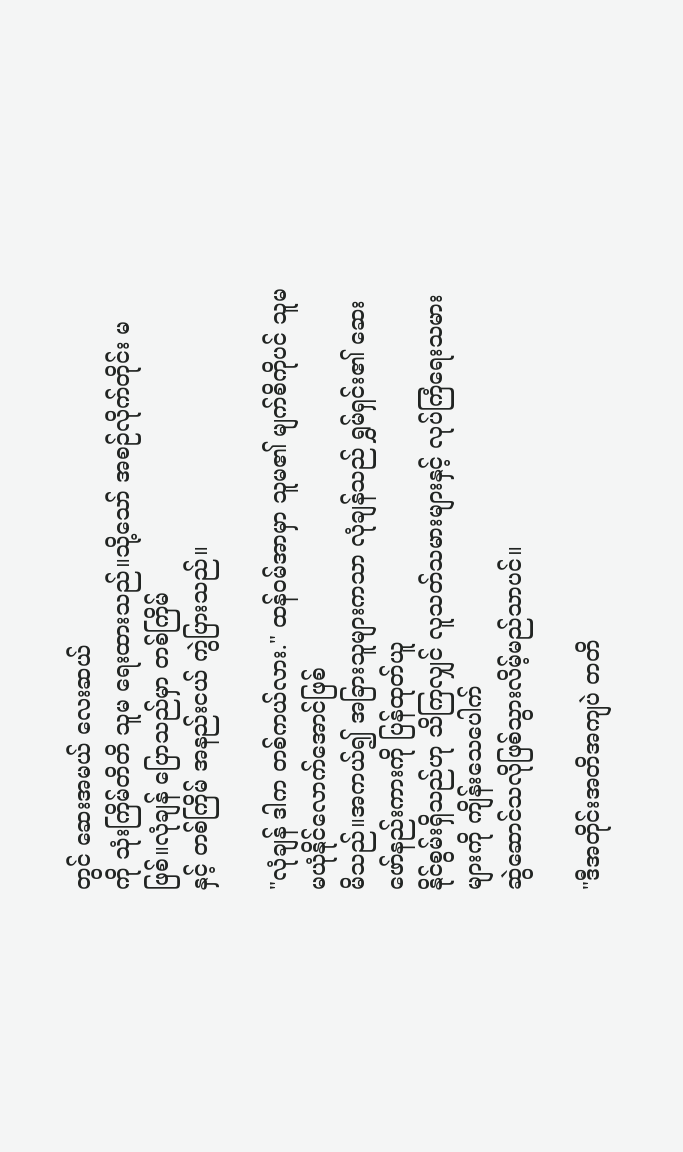တွင် ဆေးအမယ် လေးဆယ်
ကို သုံးကြိမ်တိတိ သူမ ရေးထားသည်။သို့သော် အစဉ်လိုက်တိုင်း မဖြစ်။လုံချန် ပြောသည်မှာ တစ်ကြိမ်
နှင့် တစ်ကြိမ် အနည်းငယ် ကွဲပြားသည်။

"လုံချန် ဒါက တစ်ကယ်လား." ထန်၀မ်အာမှာ သူမ၏ မျက်စိကိုပင် သူမ မယုံနိုင်လောက်အောင်ဖြစ်
မိသည်။အကယ်၍ အခြားသူများကသာ လုံချန်သည် ရွှမ်ရှင်း၏ ဆေးဖော်နည်းကားကို ပြန်ထုတ်ယူ
နိုင်စွမ်းရှိသည်ဟု သိကြလျှင် လူသတ်သမားများနှင့် လုပ်ကြံရေးသမားများကို ကျိန်းသေပေါက်
ဆွဲဆောင်သလိုဖြစ်သွားလိမ့်မည်သာပင်။

"ဒီအတိုင်းအတိအကျပဲ တတိ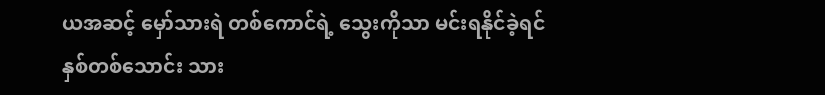ယအဆင့် မှော်သားရဲ တစ်ကောင်ရဲ့ သွေးကိုသာ မင်းရနိုင်ခဲ့ရင်
နှစ်တစ်သောင်း သား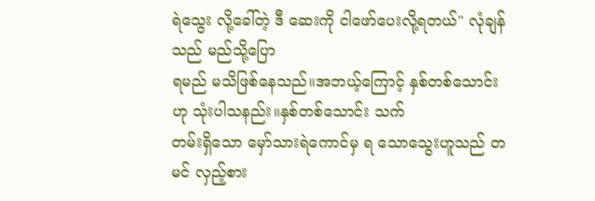ရဲသွေး လို့ခေါ်တဲ့ ဒီ ဆေးကို ငါဖော်ပေးလို့ရတယ်" လုံချန်သည် မည်သို့ပြော
ရမည် မသိဖြစ်နေသည်။အဘယ့်ကြောင့် နှစ်တစ်သောင်း ဟု သုံးပါသနည်း။နှစ်တစ်သောင်း သက်
တမ်းရှိသော မှော်သားရဲကောင်မှ ရ သောသွေးဟူသည် တမင် လှည့်စား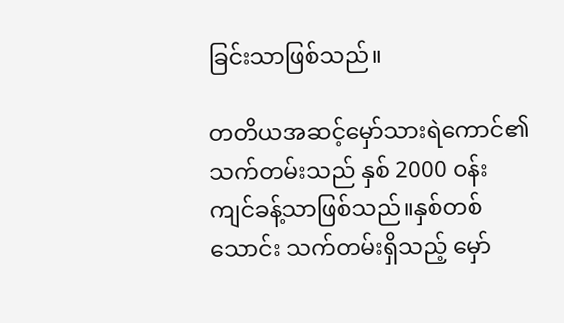ခြင်းသာဖြစ်သည်။

တတိယအဆင့်မှော်သားရဲကောင်၏ သက်တမ်းသည် နှစ် 2000 ၀န်းကျင်ခန့်သာဖြစ်သည်။နှစ်တစ်
သောင်း သက်တမ်းရှိသည့် မှော်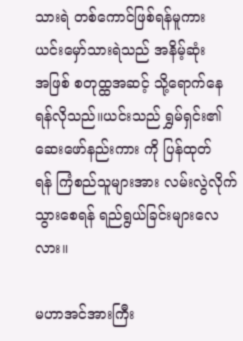သားရဲ တစ်ကောင်ဖြစ်ရန်မူကား ယင်းမှော်သားရဲသည် အနိမ့်ဆုံး
အဖြစ် စတုထ္ထအဆင့် သို့ရောက်နေရန်လိုသည်။ယင်းသည် ရွှမ်ရှင်း၏ ဆေးဖော်နည်းကား ကို ပြန်ထုတ်
ရန် ကြံစည်သူများအား လမ်းလွဲလိုက်သွားစေရန် ရည်ရွယ်ခြင်းများလေလား။

မဟာအင်အားကြီး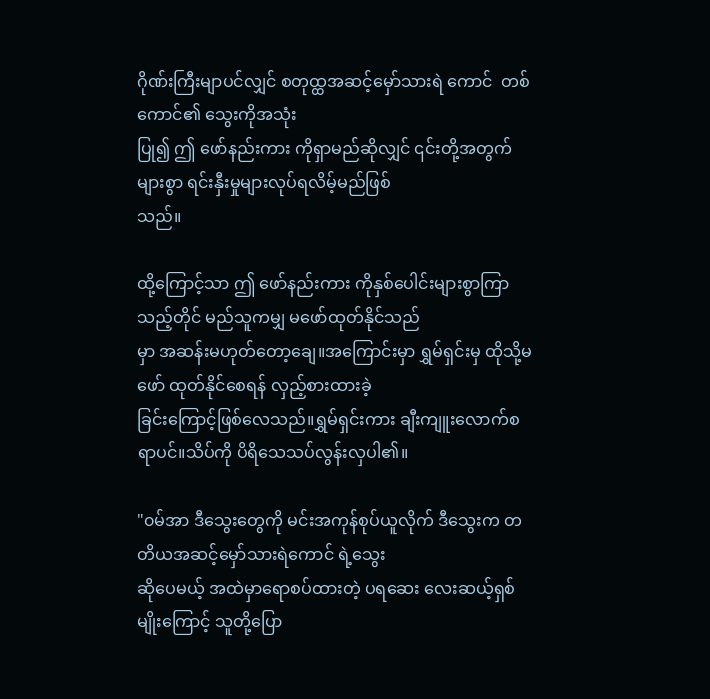ဂိုဏ်းကြီးမျာပင်လျှင် စတုထ္ထအဆင့်မှော်သားရဲ ကောင်  တစ်ကောင်၏ သွေးကိုအသုံး
ပြု၍ ဤ ဖော်နည်းကား ကိုရှာမည်ဆိုလျှင် ၎င်းတို့အတွက် များစွာ ရင်းနှီးမှုများလုပ်ရလိမ့်မည်ဖြစ်
သည်။

ထို့ကြောင့်သာ ဤ ဖော်နည်းကား ကိုနှစ်ပေါင်းများစွာကြာသည့်တိုင် မည်သူကမျှ မဖော်ထုတ်နိုင်သည်
မှာ အဆန်းမဟုတ်တော့ချေ။အကြောင်းမှာ ရွှမ်ရှင်းမှ ထိုသို့မဖော် ထုတ်နိုင်စေရန် လှည့်စားထားခဲ့
ခြင်းကြောင့်ဖြစ်လေသည်။ရွှမ်ရှင်းကား ချီးကျူးလောက်စရာပင်။သိပ်ကို ပိရိသေသပ်လွန်းလှပါ၏။

"၀မ်အာ ဒီသွေးတွေကို မင်းအကုန်စုပ်ယူလိုက် ဒီသွေးက တတိယအဆင့်မှော်သားရဲကောင် ရဲ့သွေး
ဆိုပေမယ့် အထဲမှာရောစပ်ထားတဲ့ ပရဆေး လေးဆယ့်ရှစ်မျိုးကြောင့် သူတို့ပြော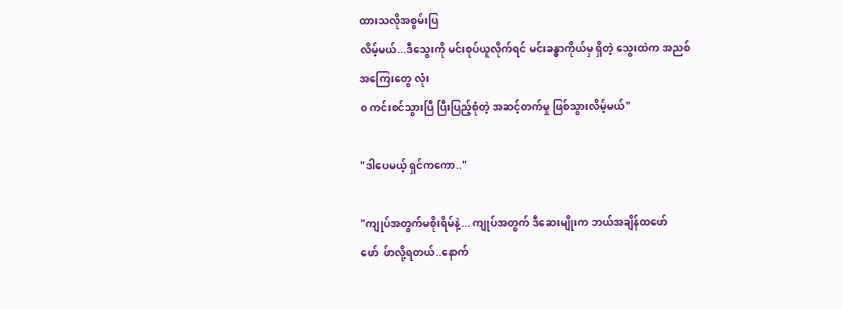ထားသလိုအစွမ်းပြ
လိမ့်မယ်...ဒီသွေးကို မင်းစုပ်ယူလိုက်ရင် မင်းခန္ဓာကိုယ်မှ ရှိတဲ့ သွေးထဲက အညစ်အကြေးတွေ လုံး
၀ ကင်းစင်သွားပြီ ပြီးပြည့်စုံတဲ့ အဆင့်တက်မှု ဖြစ်သွားလိမ့်မယ်"

"ဒါပေမယ့် ရှင်ကကော.."

"ကျုပ်အတွက်မစိုးရိမ်နဲ့... ကျုပ်အတွက် ဒီဆေးမျိုးက ဘယ်အချိန်ထဖော်ဖော်  ဖ်ာလို့ရတယ်..နောက်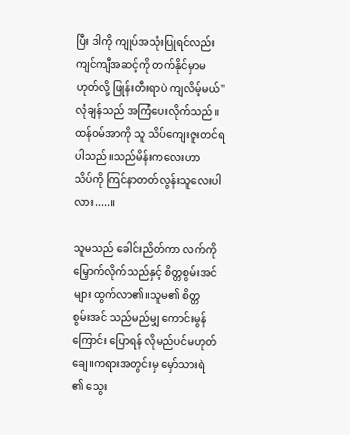ပြီး ဒါကို ကျုပ်အသုံးပြုရင်လည်း ကျင်ကျီအဆင့်ကို တက်နိုင်မှာမဟုတ်လို့ ဖြုန်းတီးရာပဲ ကျလိမ့်မယ်"
လုံချန်သည် အကြံပေးလိုက်သည်။ထန်၀မ်အာကို သူ သိပ်ကျေးဇူးတင်ရပါသည်။သည်မိန်းကလေးဟာ
သိပ်ကို ကြင်နာတတ်လွန်းသူလေးပါလား.....။

သူမသည် ခေါင်းညိတ်ကာ လက်ကိုမြှောက်လိုက်သည်နှင့် စိတ္တစွမ်းအင်များ ထွက်လာ၏။သူမ၏ စိတ္တ
စွမ်းအင် သည်မည်မျှ ကောင်းမွန်ကြောင်း ပြောရန် လိုမည်ပင်မဟုတ်ချေ။ကရားအတွင်းမှ မှော်သားရဲ
၏ သွေး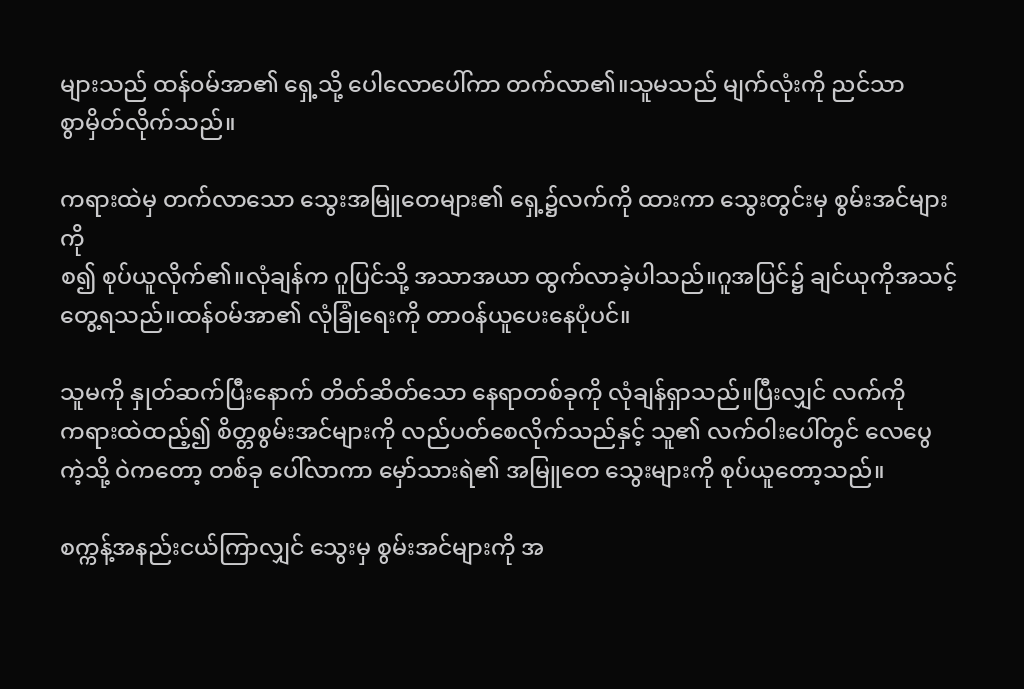များသည် ထန်၀မ်အာ၏ ရှေ့သို့ ပေါလောပေါ်ကာ တက်လာ၏။သူမသည် မျက်လုံးကို ညင်သာ
စွာမှိတ်လိုက်သည်။

ကရားထဲမှ တက်လာသော သွေးအမြူတေများ၏ ရှေ့၌လက်ကို ထားကာ သွေးတွင်းမှ စွမ်းအင်များကို
စ၍ စုပ်ယူလိုက်၏။လုံချန်က ဂူပြင်သို့ အသာအယာ ထွက်လာခဲ့ပါသည်။ဂူအပြင်၌ ချင်ယုကိုအသင့်
တွေ့ရသည်။ထန်၀မ်အာ၏ လုံခြုံရေးကို တာ၀န်ယူပေးနေပုံပင်။

သူမကို နှုတ်ဆက်ပြီးနောက် တိတ်ဆိတ်သော နေရာတစ်ခုကို လုံချန်ရှာသည်။ပြီးလျှင် လက်ကို
ကရားထဲထည့်၍ စိတ္တစွမ်းအင်များကို လည်ပတ်စေလိုက်သည်နှင့် သူ၏ လက်ဝါးပေါ်တွင် လေပွေ
ကဲ့သို့ ဝဲကတော့ တစ်ခု ပေါ်လာကာ မှော်သားရဲ၏ အမြူတေ သွေးများကို စုပ်ယူတော့သည်။

စက္ကန့်အနည်းငယ်ကြာလျှင် သွေးမှ စွမ်းအင်များကို အ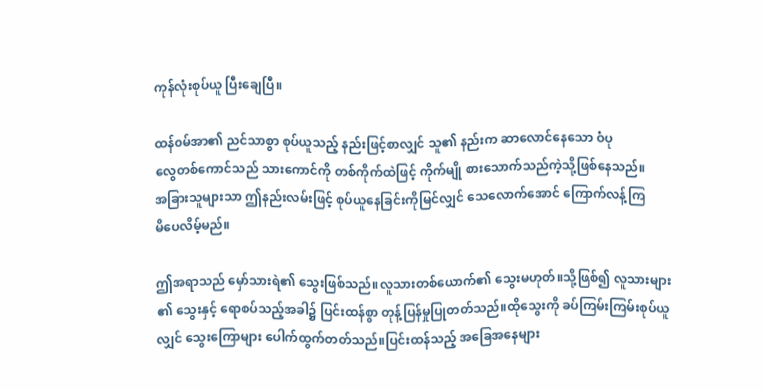ကုန်လုံးစုပ်ယူ ပြီးချေပြီ။

ထန်၀မ်အာ၏ ညင်သာစွာ စုပ်ယူသည့် နည်းဖြင့်စာလျှင် သူ၏ နည်းက ဆာလောင်နေသော ဝံပု
လွေတစ်ကောင်သည် သားကောင်ကို တစ်ကိုက်ထဲဖြင့် ကိုက်မျို စားသောက်သည်ကဲ့သို့ဖြစ်နေသည်။
အခြားသူများသာ ဤနည်းလမ်းဖြင့် စုပ်ယူနေခြင်းကိုမြင်လျှင် သေလောက်အောင် ကြောက်လန့်ကြ
မိပေလိမ့်မည်။

ဤအရာသည် မှော်သားရဲ၏ သွေးဖြစ်သည်။လူသားတစ်ယောက်၏ သွေးမဟုတ်။သို့ဖြစ်၍ လူသားများ
၏ သွေးနှင့် ရောစပ်သည့်အခါ၌ ပြင်းထန်စွာ တုန့်ပြန်မှုပြုတတ်သည်။ထိုသွေးကို ခပ်ကြမ်းကြမ်းစုပ်ယူ
လျှင် သွေးကြောများ ပေါက်ထွက်တတ်သည်။ပြင်းထန်သည့် အခြေအနေများ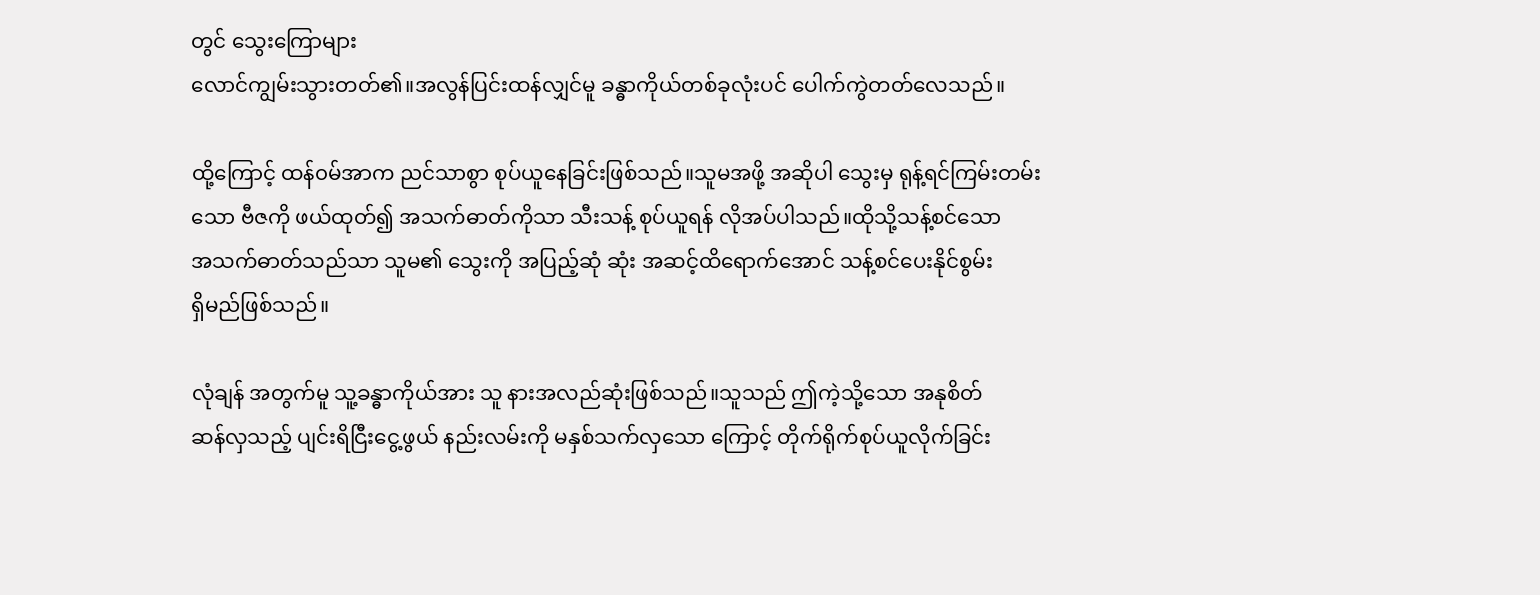တွင် သွေးကြောများ
လောင်ကျွမ်းသွားတတ်၏။အလွန်ပြင်းထန်လျှင်မူ ခန္ဓာကိုယ်တစ်ခုလုံးပင် ပေါက်ကွဲတတ်လေသည်။

ထို့ကြောင့် ထန်၀မ်အာက ညင်သာစွာ စုပ်ယူနေခြင်းဖြစ်သည်။သူမအဖို့ အဆိုပါ သွေးမှ ရုန့်ရင်ကြမ်းတမ်း
သော ဗီဇကို ဖယ်ထုတ်၍ အသက်ဓာတ်ကိုသာ သီးသန့် စုပ်ယူရန် လိုအပ်ပါသည်။ထိုသို့သန့်စင်သော
အသက်ဓာတ်သည်သာ သူမ၏ သွေးကို အပြည့်ဆုံ ဆုံး အဆင့်ထိရောက်အောင် သန့်စင်ပေးနိုင်စွမ်း
ရှိမည်ဖြစ်သည်။

လုံချန် အတွက်မူ သူ့ခန္ဓာကိုယ်အား သူ နားအလည်ဆုံးဖြစ်သည်။သူသည် ဤကဲ့သို့သော အနုစိတ်
ဆန်လှသည့် ပျင်းရိငြီးငွေ့ဖွယ် နည်းလမ်းကို မနှစ်သက်လှသော ကြောင့် တိုက်ရိုက်စုပ်ယူလိုက်ခြင်း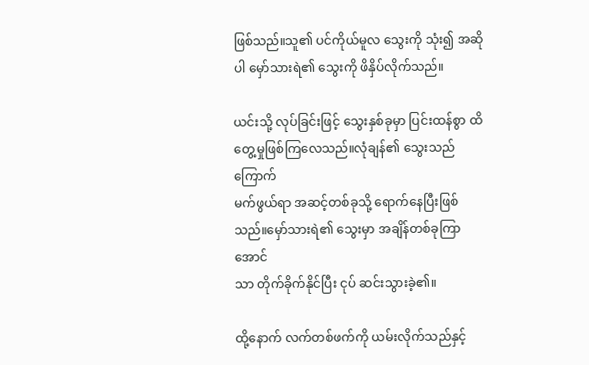ဖြစ်သည်။သူ၏ ပင်ကိုယ်မူလ သွေးကို သုံး၍ အဆိုပါ မှော်သားရဲ၏ သွေးကို ဖိနှိပ်လိုက်သည်။

ယင်းသို့ လုပ်ခြင်းဖြင့် သွေးနှစ်ခုမှာ ပြင်းထန်စွာ ထိတွေ့မှုဖြစ်ကြလေသည်။လုံချန်၏ သွေးသည် ကြောက်
မက်ဖွယ်ရာ အဆင့်တစ်ခုသို့ ရောက်နေပြီးဖြစ်သည်။မှော်သားရဲ၏ သွေးမှာ အချိန်တစ်ခုကြာအောင်
သာ တိုက်ခိုက်နိုင်ပြီး ငုပ် ဆင်းသွားခဲ့၏။

ထို့နောက် လက်တစ်ဖက်ကို ယမ်းလိုက်သည်နှင့်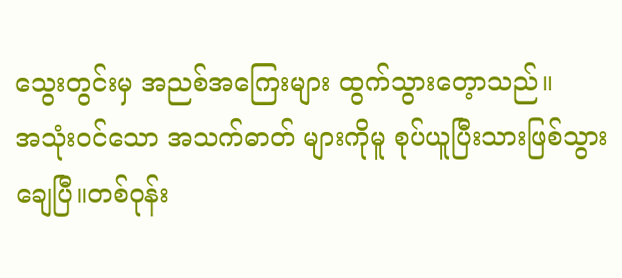သွေးတွင်းမှ အညစ်အကြေးများ ထွက်သွားတေ့ာသည်။
အသုံး၀င်သော အသက်ဓာတ် များကိုမူ စုပ်ယူပြီးသားဖြစ်သွားချေပြီ။တစ်ဝုန်း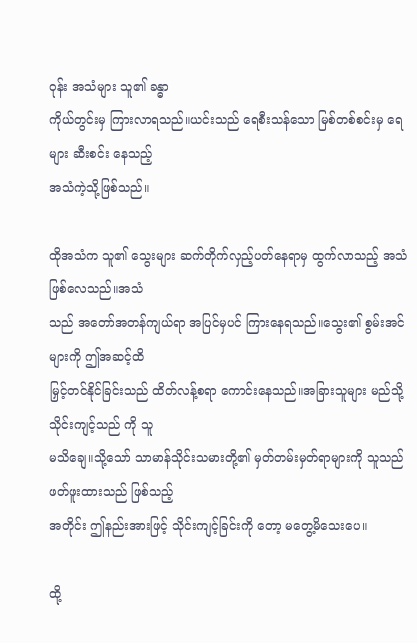ဝုန်း အသံများ သူ၏ ခန္ဓာ
ကိုယ်တွင်းမှ ကြားလာရသည်။ယင်းသည် ရေစီးသန်သော မြစ်တစ်စင်းမှ ရေများ ဆီးစင်း နေသည့်
အသံကဲ့သို့ဖြစ်သည်။

ထိုအသံက သူ၏ သွေးများ ဆက်တိုက်လှည့်ပတ်နေရာမှ ထွက်လာသည့် အသံဖြစ်လေသည်။အသံ
သည် အတော်အတန်ကျယ်ရာ အပြင်မှပင် ကြားနေရသည်။သွေး၏ စွမ်းအင်များကို ဤအဆင့်ထိ
မြှင့်တင်နိုင်ခြင်းသည် ထိတ်လန့်စရာ ကောင်းနေသည်။အခြားသူများ မည်သို့သိုင်းကျင့်သည် ကို သူ
မသိချေ။သို့သော် သာမာန်သိုင်းသမားတို့၏ မှတ်တမ်းမှတ်ရာများကို သူသည် ဖတ်ဖူးထားသည် ဖြစ်သည့်
အတိုင်း ဤနည်းအားဖြင့် သိုင်းကျင့်ခြင်းကို တော့ မတွေ့မိသေးပေ။

ထို့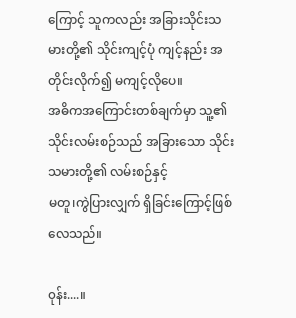ကြောင့် သူကလည်း အခြားသိုင်းသမားတို့၏ သိုင်းကျင့်ပုံ ကျင့်နည်း အတိုင်းလိုက်၍ မကျင့်လိုပေ။
အဓိကအကြောင်းတစ်ချက်မှာ သူ့၏ သိုင်းလမ်းစဉ်သည် အခြားသော သိုင်းသမားတို့၏ လမ်းစဉ်နှင့်
မတူ၊ကွဲပြားလျှက် ရှိခြင်းကြောင့်ဖြစ်လေသည်။

၀ုန်း....။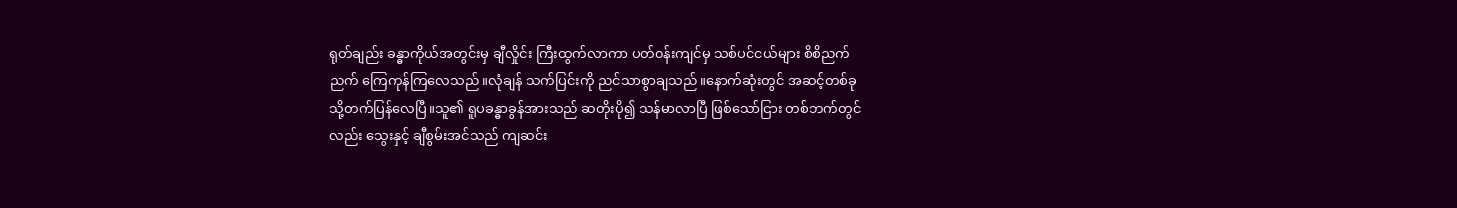ရုတ်ချည်း ခန္ဓာကိုယ်အတွင်းမှ ချီလှိုင်း ကြီးထွက်လာကာ ပတ်၀န်းကျင်မှ သစ်ပင်ငယ်များ စိစိညက်
ညက် ကြေကုန်ကြလေသည်။လုံချန် သက်ပြင်းကို ညင်သာစွာချသည်။နောက်ဆုံးတွင် အဆင့်တစ်ခု
သို့တက်ပြန်လေပြီ။သူ၏ ရူပခန္ဓာခွန်အားသည် ဆတိုးပို၍ သန်မာလာပြီ ဖြစ်သော်ငြား တစ်ဘက်တွင်
လည်း သွေးနှင့် ချီစွမ်းအင်သည် ကျဆင်း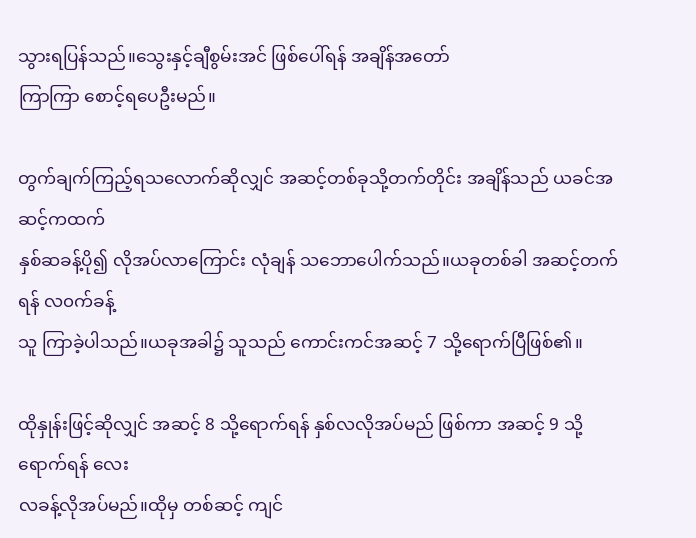သွားရပြန်သည်။သွေးနှင့်ချီစွမ်းအင် ဖြစ်ပေါ်ရန် အချိန်အတော်
ကြာကြာ စောင့်ရပေဦးမည်။

တွက်ချက်ကြည့်ရသလောက်ဆိုလျှင် အဆင့်တစ်ခုသို့တက်တိုင်း အချိန်သည် ယခင်အဆင့်ကထက်
နှစ်ဆခန့်ပို၍ လိုအပ်လာကြောင်း လုံချန် သဘောပေါက်သည်။ယခုတစ်ခါ အဆင့်တက်ရန် လ၀က်ခန့်
သူ ကြာခဲ့ပါသည်။ယခုအခါ၌ သူသည် ကောင်းကင်အဆင့် 7 သို့ရောက်ပြီဖြစ်၏။

ထိုနှုန်းဖြင့်ဆိုလျှင် အဆင့် 8 သို့ရောက်ရန် နှစ်လလိုအပ်မည် ဖြစ်ကာ အဆင့် 9 သို့ရောက်ရန် လေး
လခန့်လိုအပ်မည်။ထိုမှ တစ်ဆင့် ကျင်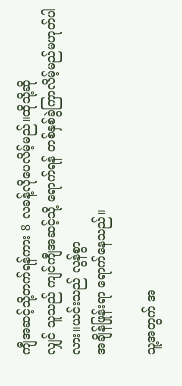ကျီအဆင့်သို့တက်ရန်ကား 8 လခန့်လိုပေလိမ့်မည်။ထိုသို့ဆို
လျှင် သူသည် ကျင်ကျီအဆင့်သို့ ရောက်ရန် တစ်နှစ်ခွဲကြာလိမ့်မည်မဟုတ်ပါလား။ယင်းသည် လွန်စွာ
အချိန်ဖြုန်းရာ ရောက်နေသည်။

သူ့အတွက် အ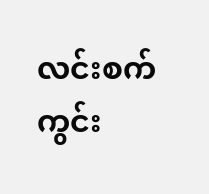လင်းစက်ကွင်း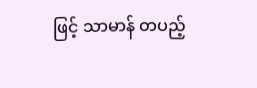ဖြင့် သာမာန် တပည့်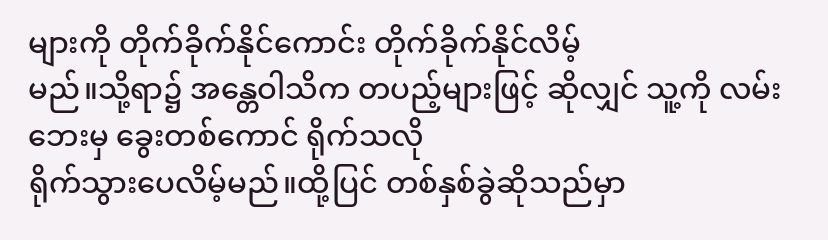များကို တိုက်ခိုက်နိုင်ကောင်း တိုက်ခိုက်နိုင်လိမ့်
မည်။သို့ရာ၌ အန္တေဝါသိက တပည့်များဖြင့် ဆိုလျှင် သူ့ကို လမ်းဘေးမှ ခွေးတစ်ကောင် ရိုက်သလို
ရိုက်သွားပေလိမ့်မည်။ထို့ပြင် တစ်နှစ်ခွဲဆိုသည်မှာ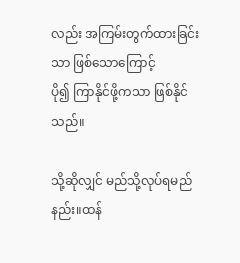လည်း အကြမ်းတွက်ထားခြင်းသာ ဖြစ်သောကြောင့်
ပို၍ ကြာနိုင်ဖို့ကသာ ဖြစ်နိုင်သည်။

သို့ဆိုလျှင် မည်သို့လုပ်ရမည်နည်း။ထန်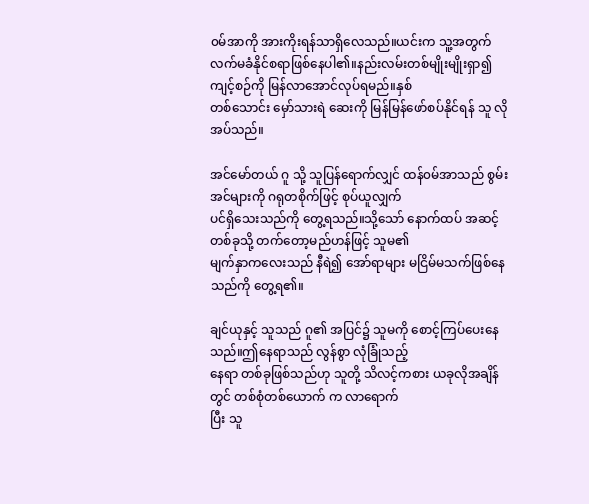၀မ်အာကို အားကိုးရန်သာရှိလေသည်။ယင်းက သူ့အတွက်
လက်မခံနိုင်စရာဖြစ်နေပါ၏။နည်းလမ်းတစ်မျိုးမျိုးရှာ၍ ကျင့်စဉ်ကို မြန်လာအောင်လုပ်ရမည်။နှစ်
တစ်သောင်း မှော်သားရဲ ဆေးကို မြန်မြန်ဖော်စပ်နိုင်ရန် သူ လိုအပ်သည်။

အင်မော်တယ် ဂူ သို့ သူပြန်ရောက်လျှင် ထန်၀မ်အာသည် စွမ်းအင်များကို ဂရုတစိုက်ဖြင့် စုပ်ယူလျှက်
ပင်ရှိသေးသည်ကို တွေ့ရသည်။သို့သော် နောက်ထပ် အဆင့်တစ်ခုသို့ တက်တော့မည်ဟန်ဖြင့် သူမ၏
မျက်နှာကလေးသည် နီရဲ၍ အော်ရာများ မငြိမ်မသက်ဖြစ်နေသည်ကို တွေ့ရ၏။

ချင်ယုနှင့် သူသည် ဂူ၏ အပြင်၌ သူမကို စောင့်ကြပ်ပေးနေသည်။ဤနေရာသည် လွန်စွာ လုံခြုံသည့်
နေရာ တစ်ခုဖြစ်သည်ဟု သူတို့ သိလင့်ကစား ယခုလိုအချိန် တွင် တစ်စုံတစ်ယောက် က လာရောက်
ပြီး သူ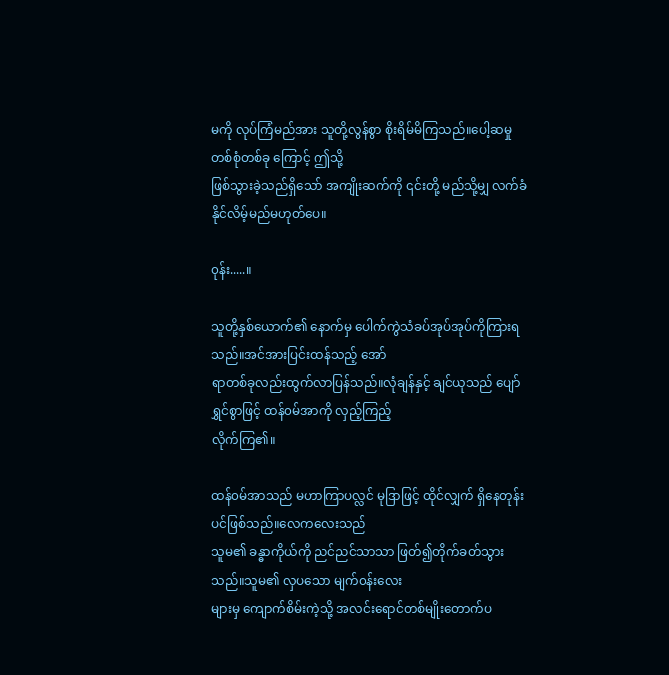မကို လုပ်ကြံမည်အား သူတို့လွန်စွာ စိုးရိမ်မိကြသည်။ပေါ့ဆမှု တစ်စုံတစ်ခု ကြောင့် ဤသို့
ဖြစ်သွားခဲ့သည်ရှိသော် အကျိုးဆက်ကို ၎င်းတို့ မည်သို့မျှ လက်ခံနိုင်လိမ့်မည်မဟုတ်ပေ။

၀ုန်း.....။

သူတို့နှစ်ယောက်၏ နောက်မှ ပေါက်ကွဲသံခပ်အုပ်အုပ်ကိုကြားရသည်။အင်အားပြင်းထန်သည့် အော်
ရာတစ်ခုလည်းထွက်လာပြန်သည်။လုံချန်နှင့် ချင်ယုသည် ပျော်ရွှင်စွာဖြင့် ထန်၀မ်အာကို လှည့်ကြည့်
လိုက်ကြ၏။

ထန်၀မ်အာသည် မဟာကြာပလ္လင် မုဒြာဖြင့် ထိုင်လျှက် ရှိနေတုန်းပင်ဖြစ်သည်။လေကလေးသည်
သူမ၏ ခန္ဓာကိုယ်ကို ညင်ညင်သာသာ ဖြတ်၍တိုက်ခတ်သွားသည်။သူမ၏ လှပသော မျက်၀န်းလေး
များမှ ကျောက်စိမ်းကဲ့သို့ အလင်းရောင်တစ်မျိုးတောက်ပ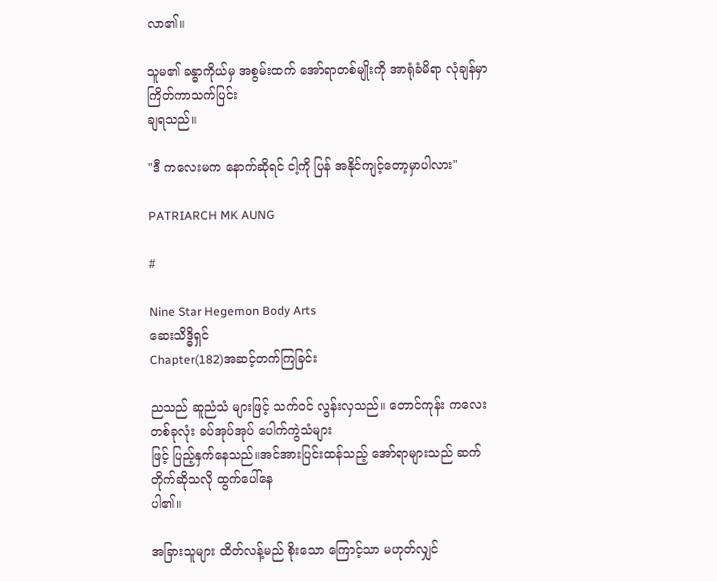လာ၏။

သူမ၏ ခန္ဓာကိုယ်မှ အစွမ်းထက် အော်ရာတစ်မျိုးကို အာရုံခံမိရာ လုံချန်မှာ ကြိတ်ကာသက်ပြင်း
ချရသည်။

"ဒီ ကလေးမက နောက်ဆိုရင် ငါ့ကို ပြန် အနိုင်ကျင့်တော့မှာပါလား"

PATRIARCH MK AUNG

#

Nine Star Hegemon Body Arts
ဆေးသိဒ္ဓိရှင်
Chapter(182)အဆင့်တက်ကြခြင်း

ညသည် ဆူညံသံ များဖြင့် သက်၀င် လွန်းလှသည်။ တောင်ကုန်း ကလေး တစ်ခုလုံး ခပ်အုပ်အုပ် ပေါက်ကွဲသံများ
ဖြင့် ပြည့်နှက်နေသည်။အင်အားပြင်းထန်သည့် အော်ရာများသည် ဆက်တိုက်ဆိုသလို ထွက်ပေါ်နေ
ပါ၏။

အခြားသူများ ထိတ်လန့်မည် စိုးသော ကြောင့်သာ မဟုတ်လျှင်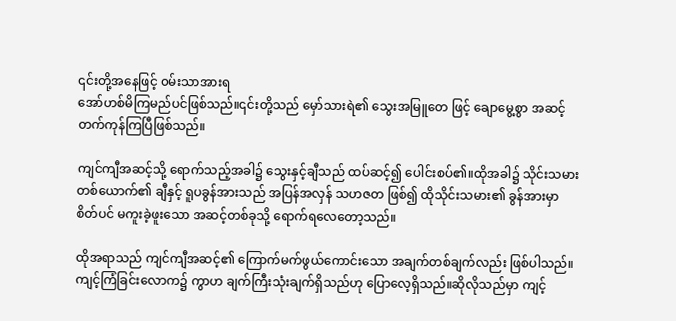၎င်းတို့အနေဖြင့် ၀မ်းသာအားရ
အော်ဟစ်မိကြမည်ပင်ဖြစ်သည်။၎င်းတို့သည် မှော်သားရဲ၏ သွေးအမြူတေ ဖြင့် ချောမွေ့စွာ အဆင့်
တက်ကုန်ကြပြီဖြစ်သည်။

ကျင်ကျီအဆင့်သို့ ရောက်သည့်အခါ၌ သွေးနှင့်ချီသည် ထပ်ဆင့်၍ ပေါင်းစပ်၏။ထိုအခါ၌ သိုင်းသမား
တစ်ယောက်၏ ချီနှင့် ရူပခွန်အားသည် အပြန်အလှန် သဟဇတ ဖြစ်၍ ထိုသိုင်းသမား၏ ခွန်အားမှာ
စိတ်ပင် မကူးခဲ့ဖူးသော အဆင့်တစ်ခုသို့ ရောက်ရလေတော့သည်။

ထိုအရာသည် ကျင်ကျီအဆင့်၏ ကြောက်မက်ဖွယ်ကောင်းသော အချက်တစ်ချက်လည်း ဖြစ်ပါသည်။
ကျင့်ကြံခြင်းလောက၌ ကွာဟ ချက်ကြီးသုံးချက်ရှိသည်ဟု ပြောလေ့ရှိသည်။ဆိုလိုသည်မှာ ကျင့်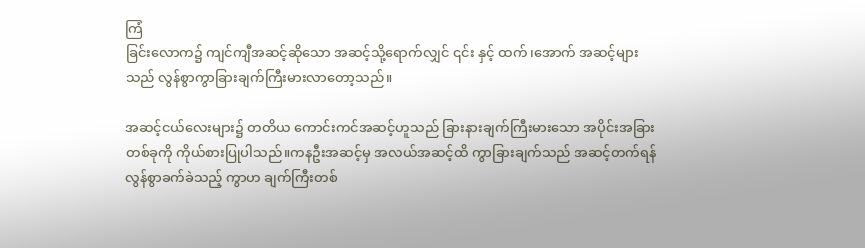ကြံ
ခြင်းလောက၌ ကျင်ကျီအဆင့်ဆိုသော အဆင့်သို့ရောက်လျှင် ၎င်း နှင့် ထက်၊အောက် အဆင့်များ
သည် လွန်စွာကွာခြားချက်ကြီးမားလာတော့သည်။

အဆင့်ငယ်လေးများ၌ တတိယ ကောင်းကင်အဆင့်ဟူသည် ခြားနားချက်ကြီးမားသော အပိုင်းအခြား
တစ်ခုကို ကိုယ်စားပြုပါသည်။ကနဦးအဆင့်မှ အလယ်အဆင့်ထိ ကွာခြားချက်သည် အဆင့်တက်ရန်
လွန်စွာခက်ခဲသည့် ကွာဟ ချက်ကြီးတစ်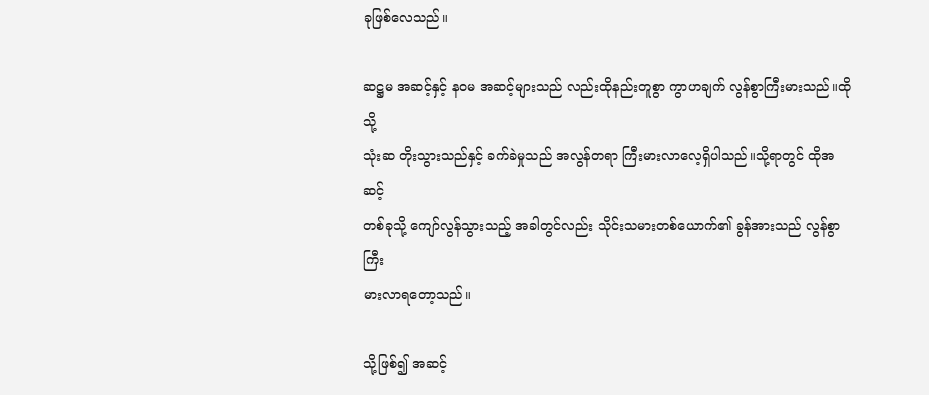ခုဖြစ်လေသည်။

ဆဋ္ဌမ အဆင့်နှင့် န၀မ အဆင့်များသည် လည်းထိုနည်းတူစွာ ကွာဟချက် လွန်စွာကြီးမားသည်။ထိုသို့
သုံးဆ တိုးသွားသည်နှင့် ခက်ခဲမှုသည် အလွန်တရာ ကြီးမားလာလေ့ရှိပါသည်။သို့ရာတွင် ထိုအဆင့်
တစ်ခုသို့ ကျော်လွန်သွားသည့် အခါတွင်လည်း သိုင်းသမားတစ်ယောက်၏ ခွန်အားသည် လွန်စွာ ကြီး
မားလာရတော့သည်။

သို့ဖြစ်၍ အဆင့်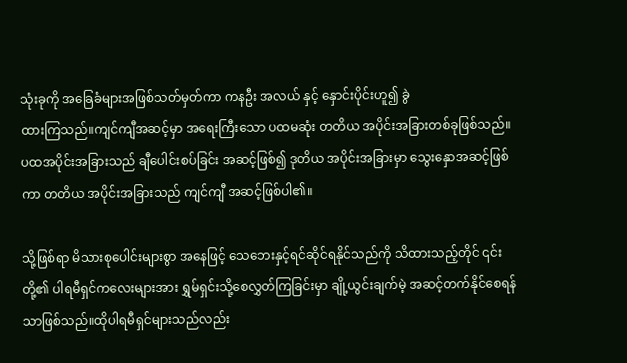သုံးခုကို အခြေခံများအဖြစ်သတ်မှတ်ကာ ကနဦး အလယ် နှင့် နှောင်းပိုင်းဟူ၍ ခွဲ
ထားကြသည်။ကျင်ကျီအဆင့်မှာ အရေးကြီးသော ပထမဆုံး တတိယ အပိုင်းအခြားတစ်ခုဖြစ်သည်။
ပထအပိုင်းအခြားသည် ချီပေါင်းစပ်ခြင်း အဆင့်ဖြစ်၍ ဒုတိယ အပိုင်းအခြားမှာ သွေးနှောအဆင့်ဖြစ်
ကာ တတိယ အပိုင်းအခြားသည် ကျင်ကျီ အဆင့်ဖြစ်ပါ၏။

သို့ဖြစ်ရာ မိသားစုပေါင်းများစွာ အနေဖြင့် သေဘေးနှင့်ရင်ဆိုင်ရနိုင်သည်ကို သိထားသည့်တိုင် ၎င်း
တို့၏ ပါရမီရှင်ကလေးများအား ရွှမ်ရှင်းသို့စေလွှတ်ကြခြင်းမှာ ချို့ယွင်းချက်မဲ့ အဆင့်တက်နိုင်စေရန်
သာဖြစ်သည်။ထိုပါရမီရှင်များသည်လည်း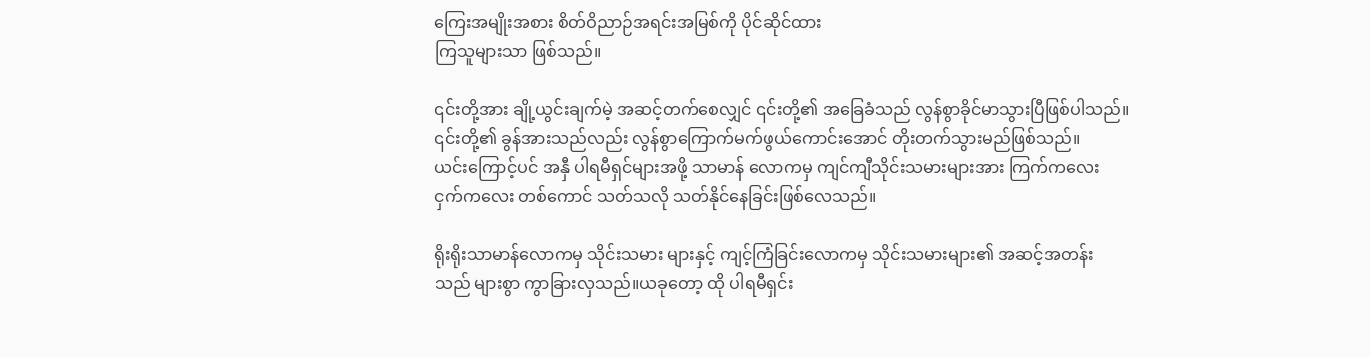ကြေးအမျိုးအစား စိတ်ဝိညာဉ်အရင်းအမြစ်ကို ပိုင်ဆိုင်ထား
ကြသူများသာ ဖြစ်သည်။

၎င်းတို့အား ချို့ယွင်းချက်မဲ့ အဆင့်တက်စေလျှင် ၎င်းတို့၏ အခြေခံသည် လွန်စွာခိုင်မာသွားပြီဖြစ်ပါသည်။
၎င်းတို့၏ ခွန်အားသည်လည်း လွန်စွာကြောက်မက်ဖွယ်ကောင်းအောင် တိုးတက်သွားမည်ဖြစ်သည်။
ယင်းကြောင့်ပင် အနှီ ပါရမီရှင်များအဖို့ သာမာန် လောကမှ ကျင်ကျီသိုင်းသမားများအား ကြက်ကလေး
ငှက်ကလေး တစ်ကောင် သတ်သလို သတ်နိုင်နေခြင်းဖြစ်လေသည်။

ရိုးရိုးသာမာန်လောကမှ သိုင်းသမား များနှင့် ကျင့်ကြံခြင်းလောကမှ သိုင်းသမားများ၏ အဆင့်အတန်း
သည် များစွာ ကွာခြားလှသည်။ယခုတော့ ထို ပါရမီရှင်း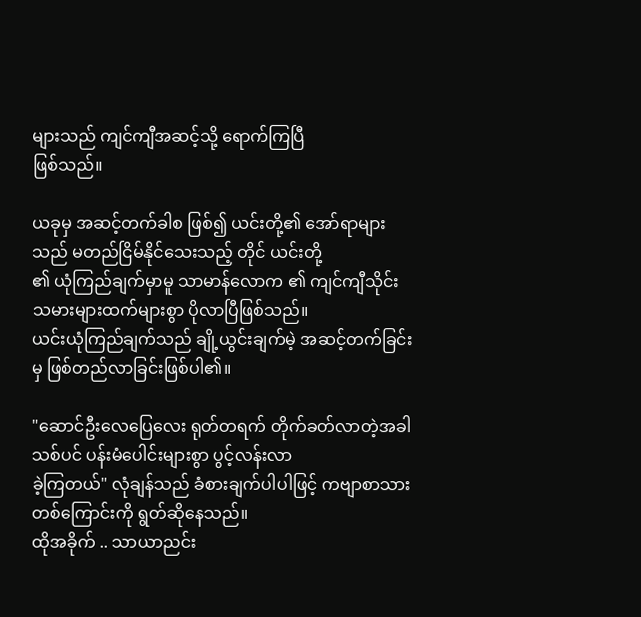များသည် ကျင်ကျီအဆင့်သို့ ရောက်ကြပြီ
ဖြစ်သည်။

ယခုမှ အဆင့်တက်ခါစ ဖြစ်၍ ယင်းတို့၏ အော်ရာများသည် မတည်ငြိမ်နိုင်သေးသည့် တိုင် ယင်းတို့
၏ ယုံကြည်ချက်မှာမူ သာမာန်လောက ၏ ကျင်ကျီသိုင်းသမားများထက်များစွာ ပိုလာပြီဖြစ်သည်။
ယင်းယုံကြည်ချက်သည် ချို့ယွင်းချက်မဲ့ အဆင့်တက်ခြင်းမှ ဖြစ်တည်လာခြင်းဖြစ်ပါ၏။

"ဆောင်ဦးလေပြေလေး ရုတ်တရက် တိုက်ခတ်လာတဲ့အခါ သစ်ပင် ပန်းမံပေါင်းများစွာ ပွင့်လန်းလာ
ခဲ့ကြတယ်" လုံချန်သည် ခံစားချက်ပါပါဖြင့် ကဗျာစာသား တစ်ကြောင်းကို ရွတ်ဆိုနေသည်။
ထိုအခိုက် .. သာယာညင်း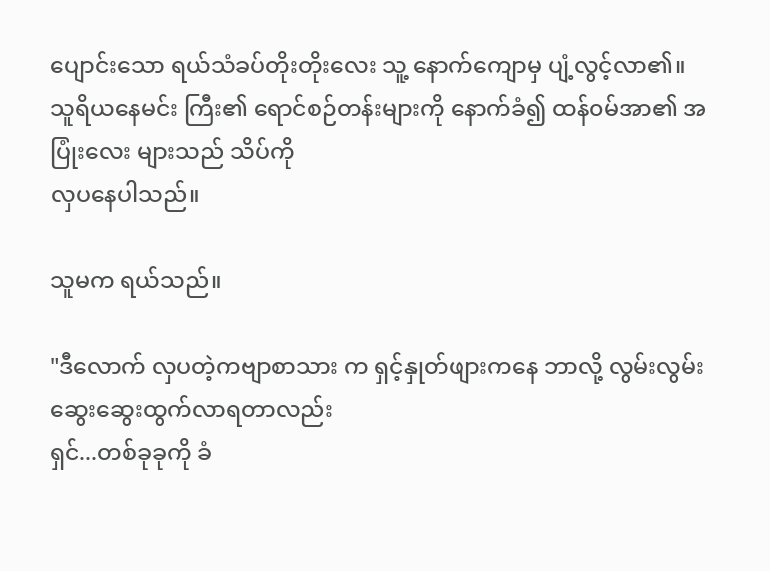ပျောင်းသော ရယ်သံခပ်တိုးတိုးလေး သူ့ နောက်ကျောမှ ပျံ့လွင့်လာ၏။
သူရိယနေမင်း ကြီး၏ ရောင်စဉ်တန်းများကို နောက်ခံ၍ ထန်၀မ်အာ၏ အပြုံးလေး များသည် သိပ်ကို
လှပနေပါသည်။

သူမက ရယ်သည်။

"ဒီလောက် လှပတဲ့ကဗျာစာသား က ရှင့်နှုတ်ဖျားကနေ ဘာလို့ လွမ်းလွမ်းဆွေးဆွေးထွက်လာရတာလည်း
ရှင်...တစ်ခုခုကို ခံ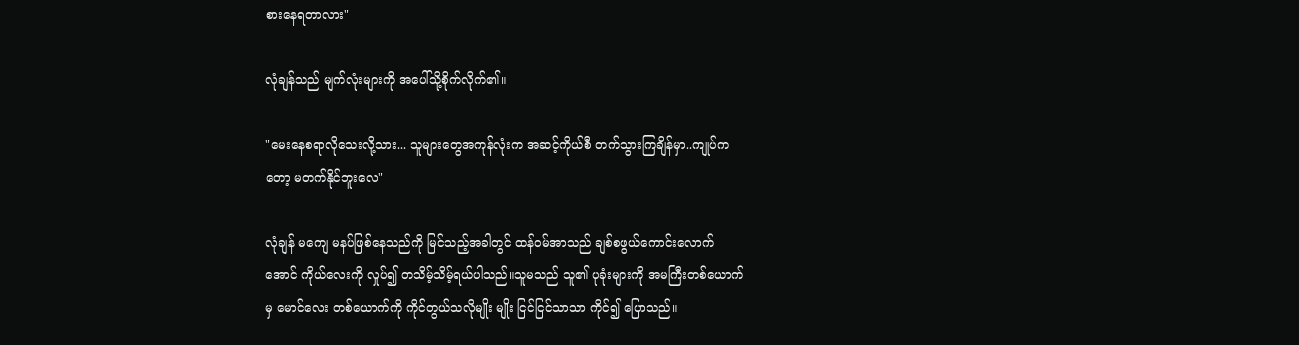စားနေရတာလား"

လုံချန်သည် မျက်လုံးများကို အပေါ်သို့စိုက်လိုက်၏။

"မေးနေစရာလိုသေးလို့သား... သူများတွေအကုန်လုံးက အဆင့်ကိုယ်စီ တက်သွားကြချိန်မှာ..ကျုပ်က
တော့ မတက်နိုင်ဘူးလေ"

လုံချန် မကျေ မနပ်ဖြစ်နေသည်ကို မြင်သည့်အခါတွင် ထန်၀မ်အာသည် ချစ်စဖွယ်ကောင်းလောက်
အောင် ကိုယ်လေးကို လှုပ်၍ တသိမ့်သိမ့်ရယ်ပါသည်။သူမသည် သူ၏ ပုခုံးများကို အမကြီးတစ်ယောက်
မှ မောင်လေး တစ်ယောက်ကို ကိုင်တွယ်သလိုမျိုး မျိုး ငြင်ငြင်သာသာ ကိုင်၍ ပြောသည်။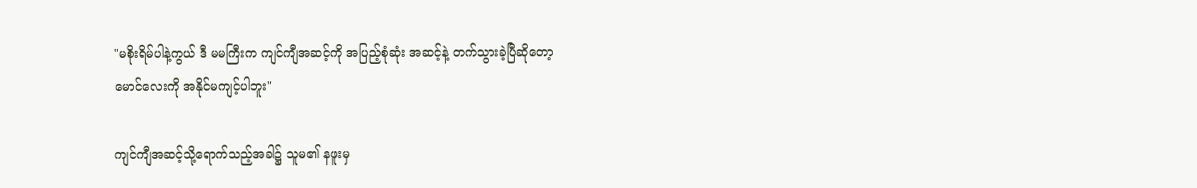"မစိုးရိမ်ပါနဲ့ကွယ် ဒီ မမကြီးက ကျင်ကျီအဆင့်ကို အပြည့်စုံဆုံး အဆင့်နဲ့ တက်သွားခဲ့ပြီဆိုတော့
မောင်လေးကို အနိုင်မကျင့်ပါဘူး"

ကျင်ကျီအဆင့်သို့ရောက်သည့်အခါ၌ သူမ၏ နဖူးမှ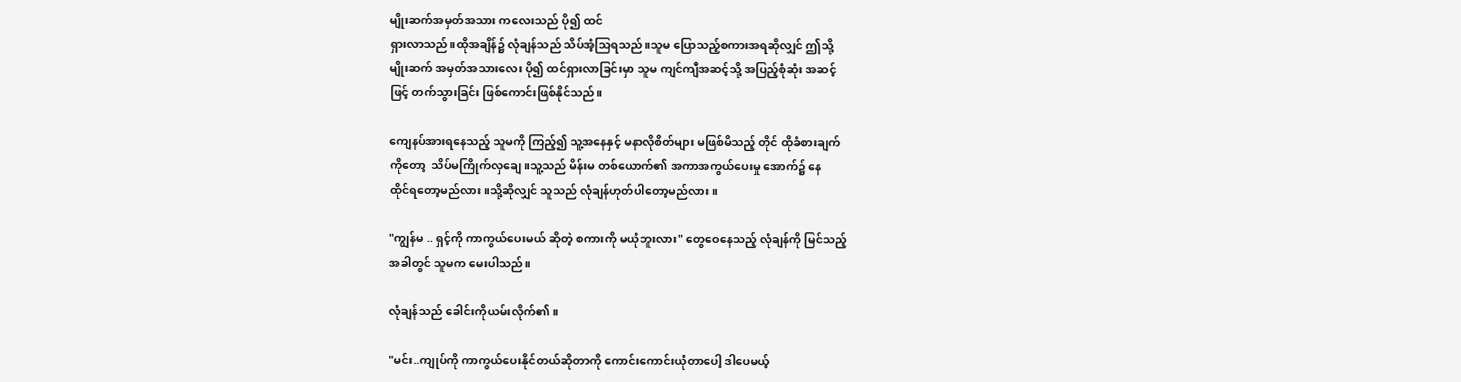မျိုးဆက်အမှတ်အသား ကလေးသည် ပို၍ ထင်
ရှားလာသည်။ထိုအချိန်၌ လုံချန်သည် သိပ်အံ့သြရသည်။သူမ ပြောသည့်စကားအရဆိုလျှင် ဤသို့
မျိုးဆက် အမှတ်အသားလေး ပို၍ ထင်ရှားလာခြင်းမှာ သူမ ကျင်ကျီအဆင့်သို့ အပြည့်စုံဆုံး အဆင့်
ဖြင့် တက်သွားခြင်း ဖြစ်ကောင်းဖြစ်နိုင်သည်။

ကျေနပ်အားရနေသည့် သူမကို ကြည့်၍ သူ့အနေနှင့် မနာလိုစိတ်များ မဖြစ်မိသည့် တိုင် ထိုခံစားချက်
ကိုတော့  သိပ်မကြိုက်လှချေ။သူ့သည် မိန်းမ တစ်ယောက်၏ အကာအကွယ်ပေးမှု အောက်၌ နေ
ထိုင်ရတော့မည်လား။သို့ဆိုလျှင် သူသည် လုံချန်ဟုတ်ပါတော့မည်လား။

"ကျွန်မ .. ရှင့်ကို ကာကွယ်ပေးမယ် ဆိုတဲ့ စကားကို မယုံဘူးလား" တွေဝေနေသည့် လုံချန်ကို မြင်သည့်
အခါတွင် သူမက မေးပါသည်။

လုံချန်သည် ခေါင်းကိုယမ်းလိုက်၏။

"မင်း..ကျုပ်ကို ကာကွယ်ပေးနိုင်တယ်ဆိုတာကို ကောင်းကောင်းယုံတာပေါ့ ဒါပေမယ့်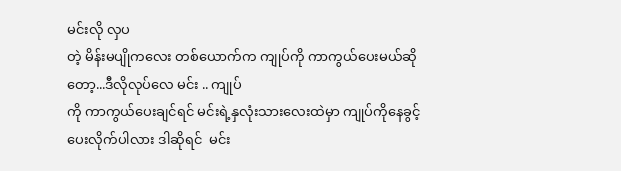မင်းလို လှပ
တဲ့ မိန်းမပျိုကလေး တစ်ယောက်က ကျုပ်ကို ကာကွယ်ပေးမယ်ဆိုတော့...ဒီလိုလုပ်လေ မင်း .. ကျုပ်
ကို ကာကွယ်ပေးချင်ရင် မင်းရဲ့နှလုံးသားလေးထဲမှာ ကျုပ်ကိုနေခွင့်ပေးလိုက်ပါလား ဒါဆိုရင်  မင်း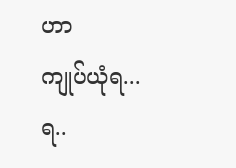ဟာ
ကျုပ်ယုံရ...ရ..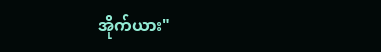အိုက်ယား"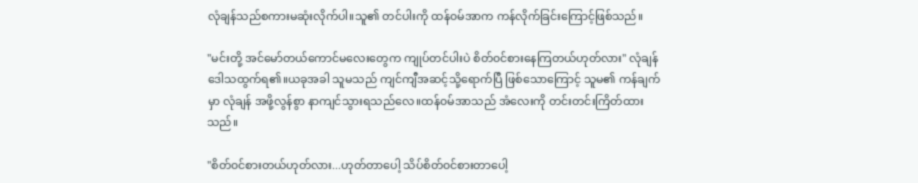လုံချန်သည်စကားမဆုံးလိုက်ပါ။သူ၏ တင်ပါးကို ထန်၀မ်အာက ကန်လိုက်ခြင်းကြောင့်ဖြစ်သည်။

"မင်းတို့ အင်မော်တယ်ကောင်မလေးတွေက ကျုပ်တင်ပါးပဲ စိတ်၀င်စားနေကြတယ်ဟုတ်လား" လုံချန်
ဒေါသထွက်ရ၏။ယခုအခါ သူမသည် ကျင်ကျီအဆင့်သို့ရောက်ပြီ ဖြစ်သောကြောင့် သူမ၏ ကန်ချက်
မှာ လုံချန် အဖို့လွန်စွာ နာကျင်သွားရသည်လေ။ထန်၀မ်အာသည် အံလေးကို တင်းတင်းကြိတ်ထား
သည်။

"စိတ်၀င်စားတယ်ဟုတ်လား...ဟုတ်တာပေါ့ သိပ်စိတ်၀င်စားတာပေါ့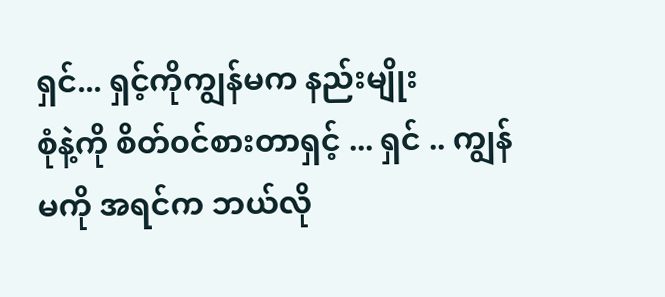ရှင်... ရှင့်ကိုကျွန်မက နည်းမျိုး
စုံနဲ့ကို စိတ်၀င်စားတာရှင့် ... ရှင် .. ကျွန်မကို အရင်က ဘယ်လို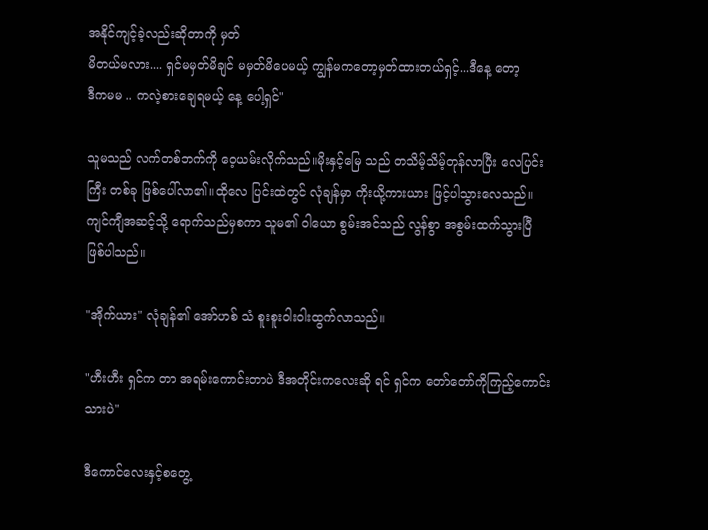အနိုင်ကျင့်ခဲ့လည်းဆိုတာကို မှတ်
မိတယ်မလား.... ရှင်မမှတ်မိချင် မမှတ်မိပေမယ့် ကျွန်မကတော့မှတ်ထားတယ်ရှင့်...ဒီနေ့ တော့
ဒီကမမ .. ကလဲ့စားချေရမယ့် နေ့ ပေါ့ရှင်"

သူမသည် လက်တစ်ဘက်ကို ဝေ့ယမ်းလိုက်သည်။မိုးနှင့်မြေ သည် တသိမ့်သိမ့်တုန်လာပြီး လေပြင်း
ကြီး တစ်ခု ဖြစ်ပေါ်လာ၏။ထိုလေ ပြင်းထဲတွင် လုံချန်မှာ ကိုးယို့ကားယား ဖြင့်ပါသွားလေသည်။
ကျင်ကျီအဆင့်သို့ ရောက်သည်မှစကာ သူမ၏ ဝါယော စွမ်းအင်သည် လွန်စွာ အစွမ်းထက်သွားပြီ
ဖြစ်ပါသည်။

"အိုက်ယား" လုံချန်၏ အော်ဟစ် သံ စူးစူးဝါးဝါးထွက်လာသည်။

"ဟီးဟီး ရှင်က တာ အရမ်းကောင်းတာပဲ ဒီအတိုင်းကလေးဆို ရင် ရှင်က တော်တော်ကိုကြည့်ကောင်း
သားပဲ"

ဒီကောင်လေးနှင့်စတွေ့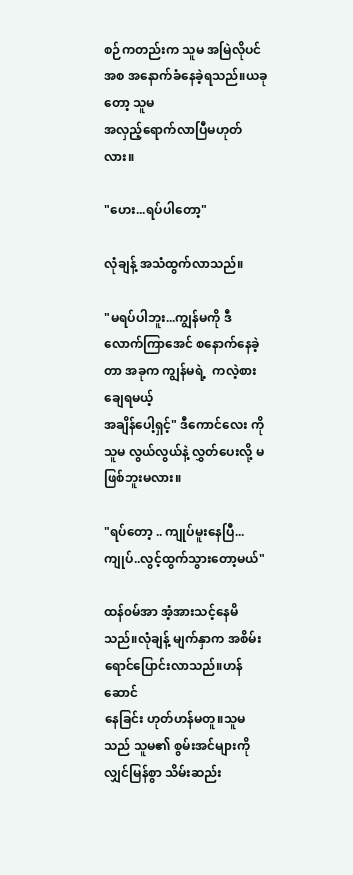စဉ်ကတည်းက သူမ အမြဲလိုပင် အစ အနောက်ခံနေခဲ့ရသည်။ယခုတော့ သူမ
အလှည့်ရောက်လာပြီမဟုတ်လား။

"ဟေး...ရပ်ပါတော့"

လုံချန့် အသံထွက်လာသည်။

"မရပ်ပါဘူး...ကျွန်မကို ဒီလောက်ကြာအေင် စနောက်နေခဲ့တာ အခုက ကျွန်မရဲ့  ကလဲ့စားချေရမယ့်
အချိန်ပေါ့ရှင့်" ဒီကောင်လေး ကို သူမ လွယ်လွယ်နဲ့ လွှတ်ပေးလို့ မဖြစ်ဘူးမလား။

"ရပ်တော့ .. ကျုပ်မူးနေပြီ...ကျုပ်..လွင့်ထွက်သွားတော့မယ်"

ထန်၀မ်အာ အံ့အားသင့်နေမိသည်။လုံချန့် မျက်နှာက အစိမ်းရောင်ပြောင်းလာသည်။ဟန်ဆောင်
နေခြင်း ဟုတ်ဟန်မတူ။သူမသည် သူမ၏ စွမ်းအင်များကို လျှင်မြန်စွာ သိမ်းဆည်း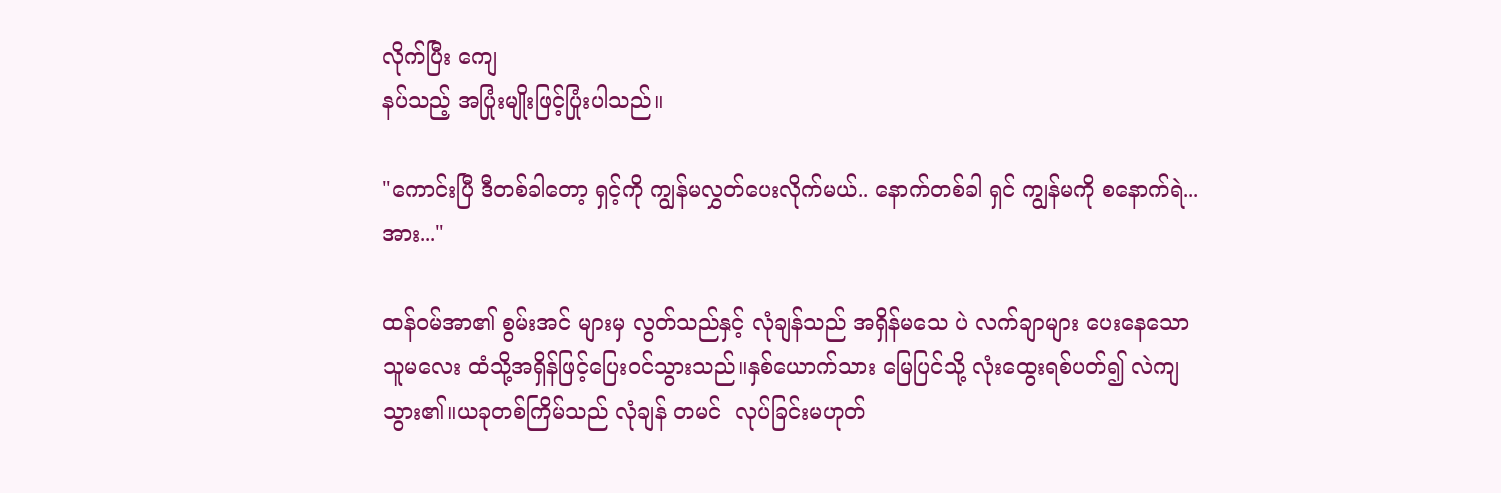လိုက်ပြီး ကျေ
နပ်သည့် အပြုံးမျိုးဖြင့်ပြုံးပါသည်။

"ကောင်းပြီ ဒီတစ်ခါတော့ ရှင့်ကို ကျွန်မလွှတ်ပေးလိုက်မယ်.. နောက်တစ်ခါ ရှင် ကျွန်မကို စနောက်ရဲ...
အား..."

ထန်၀မ်အာ၏ စွမ်းအင် များမှ လွတ်သည်နှင့် လုံချန်သည် အရှိန်မသေ ပဲ လက်ချာများ ပေးနေသော
သူမလေး ထံသို့အရှိန်ဖြင့်ပြေး၀င်သွားသည်။နှစ်ယောက်သား မြေပြင်သို့ လုံးထွေးရစ်ပတ်၍ လဲကျ
သွား၏။ယခုတစ်ကြိမ်သည် လုံချန် တမင်  လုပ်ခြင်းမဟုတ်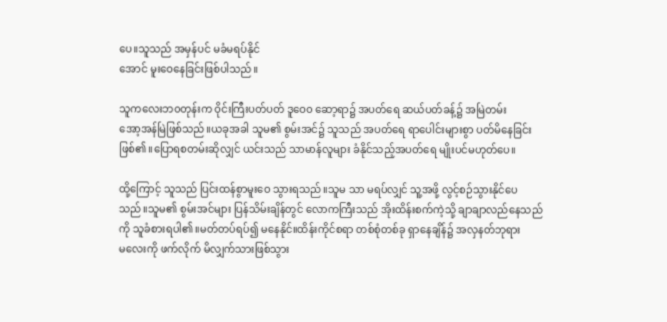ပေ။သူသည် အမှန်ပင် မခံမရပ်နိုင်
အောင် မူးဝေနေခြင်းဖြစ်ပါသည်။

သူကလေးဘ၀တုန်းက ဝိုင်းကြီးပတ်ပတ် ဒူဝေ၀ ဆော့ရာ၌ အပတ်ရေ ဆယ်ပတ်ခန့်၌ အမြဲတမ်း
အော့အန်မြဲဖြစ်သည်။ယခုအခါ သူမ၏ စွမ်းအင်၌ သူသည် အပတ်ရေ ရာပေါင်းများစွာ ပတ်မိနေခြင်း
ဖြစ်၏။ပြောရစတမ်းဆိုလျှင် ယင်းသည် သာမာန်လူများ ခံနိုင်သည့်အပတ်ရေ မျိုးပင်မဟုတ်ပေ။

ထို့ကြောင့် သူသည် ပြင်းထန်စွာမူးဝေ သွားရသည်။သူမ သာ မရပ်လျှင် သူ့အဖို့ လွင့်စဉ်သွားနိုင်ပေ
သည်။သူမ၏ စွမ်းအင်များ ပြန်သိမ်းချိန်တွင် လောကကြီးသည် အိုးထိန်းစက်ကဲ့သို့ ချာချာလည်နေသည်
ကို သူခံစားရပါ၏။မတ်တပ်ရပ်၍ မနေနိုင်။ထိန်းကိုင်စရာ တစ်စုံတစ်ခု ရှာနေချိန်၌ အလှနတ်ဘုရား
မလေးကို ဖက်လိုက် မိလျှက်သားဖြစ်သွား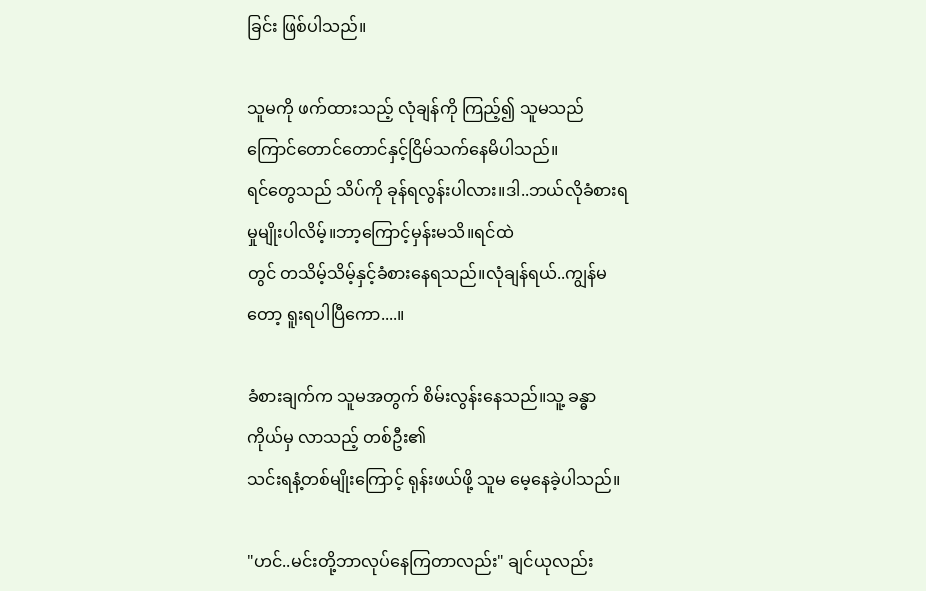ခြင်း ဖြစ်ပါသည်။

သူမကို ဖက်ထားသည့် လုံချန်ကို ကြည့်၍ သူမသည် ကြောင်တောင်တောင်နှင့်ငြိမ်သက်နေမိပါသည်။
ရင်တွေသည် သိပ်ကို ခုန်ရလွန်းပါလား။ဒါ..ဘယ်လိုခံစားရမှုမျိုးပါလိမ့်။ဘာ့ကြောင့်မှန်းမသိ။ရင်ထဲ
တွင် တသိမ့်သိမ့်နှင့်ခံစားနေရသည်။လုံချန်ရယ်..ကျွန်မတော့ ရူးရပါပြီကော....။

ခံစားချက်က သူမအတွက် စိမ်းလွန်းနေသည်။သူ့ ခန္ဓာကိုယ်မှ လာသည့် တစ်ဦး၏
သင်းရနံ့တစ်မျိုးကြောင့် ရုန်းဖယ်ဖို့ သူမ မေ့နေခဲ့ပါသည်။

"ဟင်..မင်းတို့ဘာလုပ်နေကြတာလည်း" ချင်ယုလည်း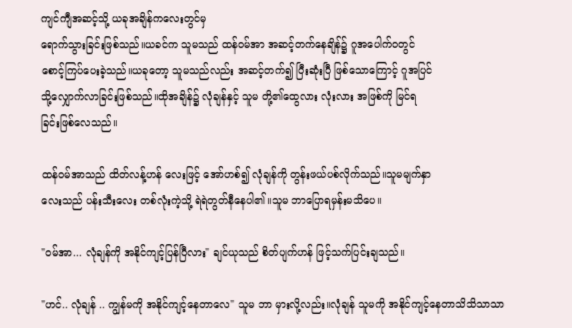ကျင်ကျီအဆင့်သို့ ယခုအချိန်ကလေးတွင်မှ
ရောက်သွားခြင်းဖြစ်သည်။ယခင်က သူမသည် ထန်၀မ်အာ အဆင့်တက်နေချိန်၌ ဂူအပေါက်၀တွင်
စောင့်ကြပ်ပေးခဲ့သည်။ယခုတော့ သူမသည်လည်း အဆင့်တက်၍ ပြီးဆုံးပြီ ဖြစ်သောကြောင့် ဂူအပြင်
သို့လျှောက်လာခြင်းဖြစ်သည်။ထိုအချိန်၌ လုံချန်နှင့် သူမ တို့၏ထွေလား လုံးလား အဖြစ်ကို မြင်ရ
ခြင်းဖြစ်လေသည်။

ထန်၀မ်အာသည် ထိတ်လန့်ဟန် လေးဖြင့် အော်ဟစ်၍ လုံချန်ကို တွန်းဖယ်ပစ်လိုက်သည်။သူမမျက်နှာ
လေးသည် ပန်းသီးလေး တစ်လုံးကဲ့သို့ ရဲရဲတွတ်နီနေပါ၏။သူမ ဘာပြောရမှန်းမသိပေ။

"၀မ်အာ... လုံချန်ကို အနိုင်ကျင့်ပြန်ပြီလား" ချင်ယုသည် စိတ်ပျက်ဟန် ဖြင့်သက်ပြင်းချသည်။

"ဟင်.. လုံချန် .. ကျွန်မကို အနိုင်ကျင့်နေတာလေ" သူမ ဘာ မှားလို့လည်း။လုံချန် သူမကို အနိုင်ကျင့်နေတာသိသိသာသာ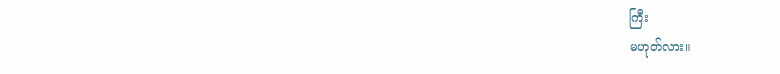ကြီး
မဟုတ်လား။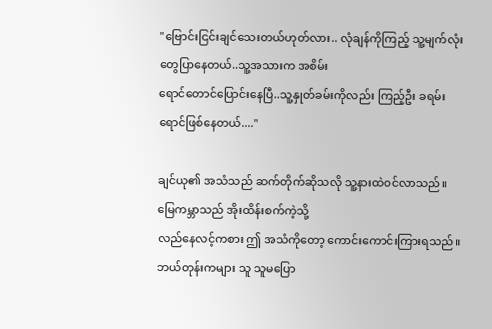"ဗြောင်းငြင်းချင်သေးတယ်ဟုတ်လား.. လုံချန်ကိုကြည့် သူ့မျက်လုံးတွေပြာနေတယ်..သူ့အသားက အစိမ်း
ရောင်တောင်ပြောင်းနေပြီ..သူ့နှုတ်ခမ်းကိုလည်း ကြည့်ဦး ခရမ်းရောင်ဖြစ်နေတယ်...."

ချင်ယု၏ အသံသည် ဆက်တိုက်ဆိုသလို သူ့နားထဲ၀င်လာသည်။မြေကမ္ဘာသည် အိုးထိန်းစက်ကဲ့သို့
လည်နေလင့်ကစား ဤ အသံကိုတော့ ကောင်းကောင်းကြားရသည်။ဘယ်တုန်းကများ သူ သူမပြော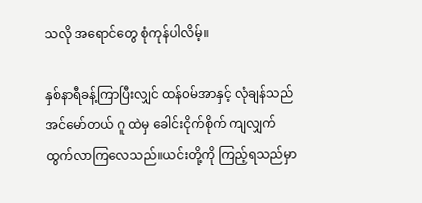သလို အရောင်တွေ စုံကုန်ပါလိမ့်။

နှစ်နာရီခန့်ကြာပြီးလျှင် ထန်၀မ်အာနှင့် လုံချန်သည် အင်မော်တယ် ဂူ ထဲမှ ခေါင်းငိုက်စိုက် ကျလျှက်
ထွက်လာကြလေသည်။ယင်းတို့ကို ကြည့်ရသည်မှာ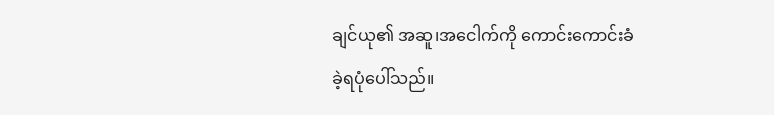ချင်ယု၏ အဆူ၊အငေါက်ကို ကောင်းကောင်းခံ
ခဲ့ရပုံပေါ်သည်။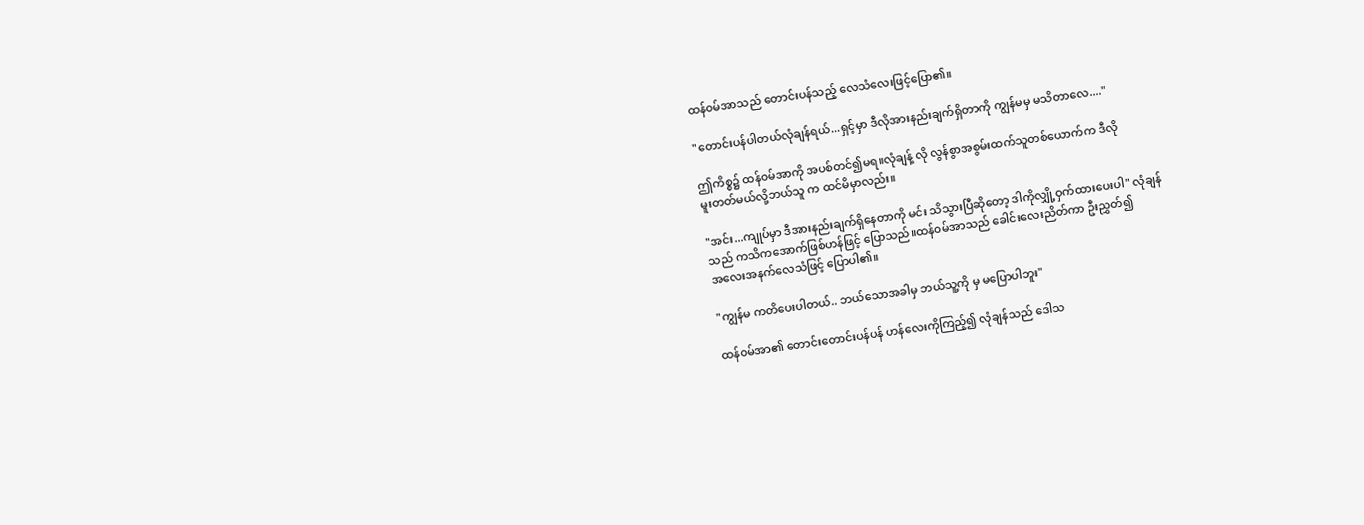ထန်၀မ်အာသည် တောင်းပန်သည့် လေသံလေးဖြင့်ပြော၏။

"တောင်းပန်ပါတယ်လုံချန်ရယ်...ရှင့်မှာ ဒီလိုအားနည်းချက်ရှိတာကို ကျွန်မမှ မသိတာလေ...."

ဤကိစ္စ၌ ထန်၀မ်အာကို အပစ်တင်၍မရ။လုံချန့် လို လွန်စွာအစွမ်းထက်သူတစ်ယောက်က ဒီလို
မူးတတ်မယ်လို့ဘယ်သူ က ထင်မိမှာလည်း။

"အင်း...ကျုပ်မှာ ဒီအားနည်းချက်ရှိနေတာကို မင်း သိသွားပြီဆိုတော့ ဒါကိုလျှို့ဝှက်ထားပေးပါ" လုံချန်
သည် ကသိကအောက်ဖြစ်ဟန်ဖြင့် ပြောသည်။ထန်၀မ်အာသည် ခေါင်းလေးညိတ်ကာ ဦးညွှတ်၍
အလေးအနက်လေသံဖြင့် ပြောပါ၏။

"ကျွန်မ ကတိပေးပါတယ်.. ဘယ်သောအခါမှ ဘယ်သူ့ကို မှ မပြောပါဘူး"

ထန်၀မ်အာ၏ တောင်းတောင်းပန်ပန် ဟန်လေးကိုကြည့်၍ လုံချန်သည် ဒေါသ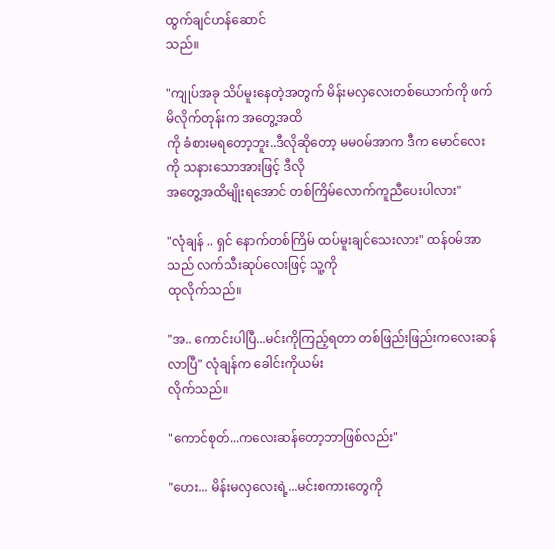ထွက်ချင်ဟန်ဆောင်
သည်။

"ကျုပ်အခု သိပ်မူးနေတဲ့အတွက် မိန်းမလှလေးတစ်ယောက်ကို ဖက်မိလိုက်တုန်းက အတွေ့အထိ
ကို ခံစားမရတော့ဘူး..ဒီလိုဆိုတော့ မမ၀မ်အာက ဒီက မောင်လေးကို သနားသောအားဖြင့် ဒီလို
အတွေ့အထိမျိုးရအောင် တစ်ကြိမ်လောက်ကူညီပေးပါလား"

"လုံချန် .. ရှင် နောက်တစ်ကြိမ် ထပ်မူးချင်သေးလား" ထန်၀မ်အာသည် လက်သီးဆုပ်လေးဖြင့် သူ့ကို
ထုလိုက်သည်။

"အ.. ကောင်းပါပြီ...မင်းကိုကြည့်ရတာ တစ်ဖြည်းဖြည်းကလေးဆန်လာပြီ" လုံချန်က ခေါင်းကိုယမ်း
လိုက်သည်။

"ကောင်စုတ်...ကလေးဆန်တော့ဘာဖြစ်လည်း"

"ဟေး... မိန်းမလှလေးရဲ့...မင်းစကားတွေကို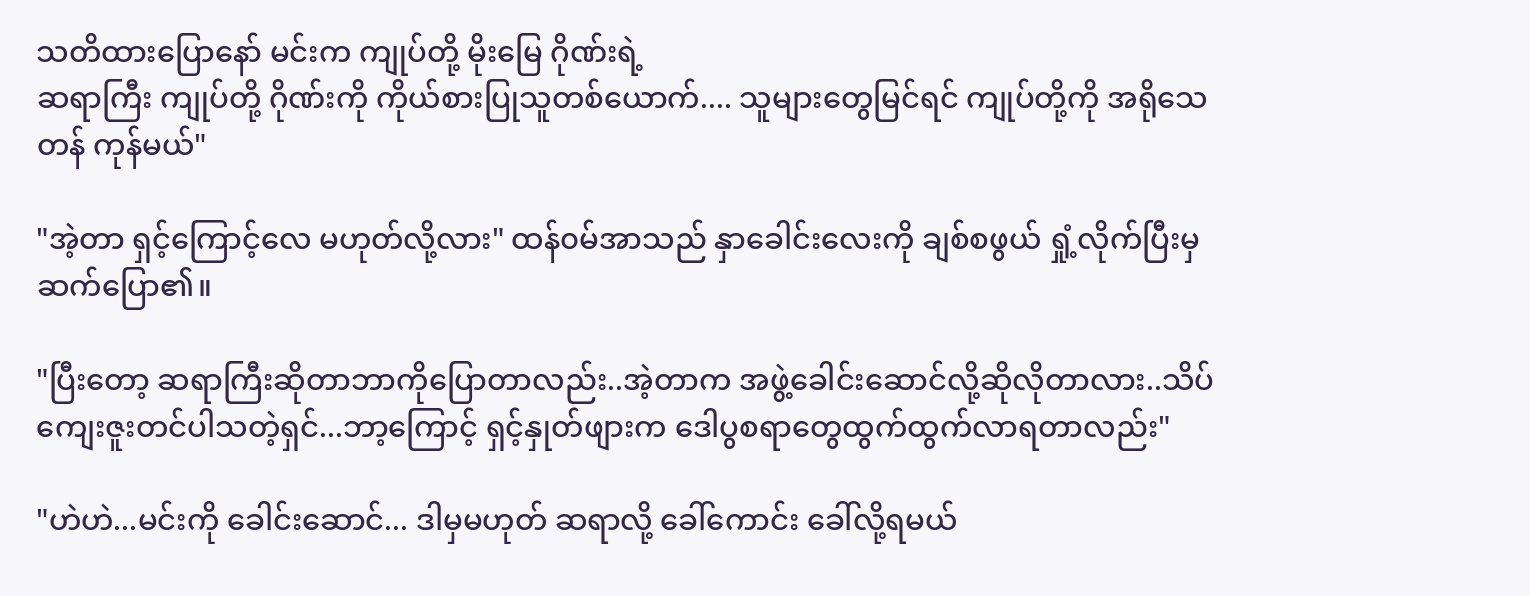သတိထားပြောနော် မင်းက ကျုပ်တို့ မိုးမြေ ဂိုဏ်းရဲ့
ဆရာကြီး ကျုပ်တို့ ဂိုဏ်းကို ကိုယ်စားပြုသူတစ်ယောက်.... သူများတွေမြင်ရင် ကျုပ်တို့ကို အရိုသေ
တန် ကုန်မယ်"

"အဲ့တာ ရှင့်ကြောင့်လေ မဟုတ်လို့လား" ထန်၀မ်အာသည် နှာခေါင်းလေးကို ချစ်စဖွယ် ရှုံ့လိုက်ပြီးမှ
ဆက်ပြော၏။

"ပြီးတော့ ဆရာကြီးဆိုတာဘာကိုပြောတာလည်း..အဲ့တာက အဖွဲ့ခေါင်းဆောင်လို့ဆိုလိုတာလား..သိပ်
ကျေးဇူးတင်ပါသတဲ့ရှင်...ဘာ့ကြောင့် ရှင့်နှုတ်ဖျားက ဒေါပွစရာတွေထွက်ထွက်လာရတာလည်း"

"ဟဲဟဲ...မင်းကို ခေါင်းဆောင်... ဒါမှမဟုတ် ဆရာလို့ ခေါ်ကောင်း ခေါ်လို့ရမယ်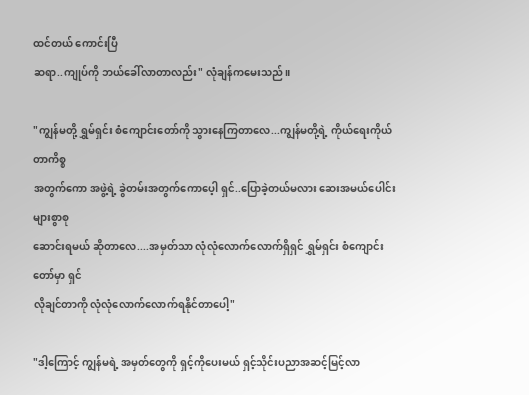ထင်တယ် ကောင်းပြီ
ဆရာ..ကျုပ်ကို ဘယ်ခေါ်လာတာလည်း" လုံချန်ကမေးသည်။

"ကျွန်မတို့ ရွှမ်ရှင်း စံကျောင်းတော်ကို သွားနေကြတာလေ...ကျွန်မတို့ရဲ့ ကိုယ်ရေးကိုယ်တာကိစ္စ
အတွက်ကော အဖွဲ့ရဲ့ ခွဲတမ်းအတွက်ကောပေ့ါ ရှင်..ပြောခဲ့တယ်မလား ဆေးအမယ်ပေါင်းများစွာစု
ဆောင်းရမယ် ဆိုတာလေ....အမှတ်သာ လုံလုံလောက်လောက်ရှိရှင် ရွှမ်ရှင်း စံကျောင်းတော်မှာ ရှင်
လိုချင်တာကို လုံလုံလောက်လောက်ရနိုင်တာပေါ့"

"ဒါ့ကြောင့် ကျွန်မရဲ့ အမှတ်တွေကို ရှင့်ကိုပေးမယ် ရှင့်သိုင်းပညာအဆင့်မြင့်လာ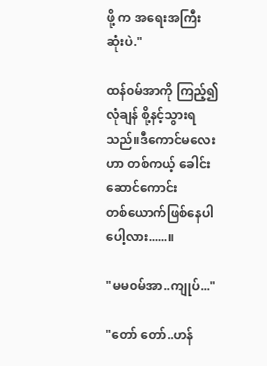ဖို့ က အရေးအကြီး
ဆုံးပဲ."

ထန်၀မ်အာကို ကြည့်၍ လုံချန် စို့နင့်သွားရသည်။ဒီကောင်မလေးဟာ တစ်ကယ့် ခေါင်းဆောင်ကောင်း
တစ်ယောက်ဖြစ်နေပါပေါ့လား......။

"မမ၀မ်အာ..ကျုပ်..."

"တော် တော်..ဟန်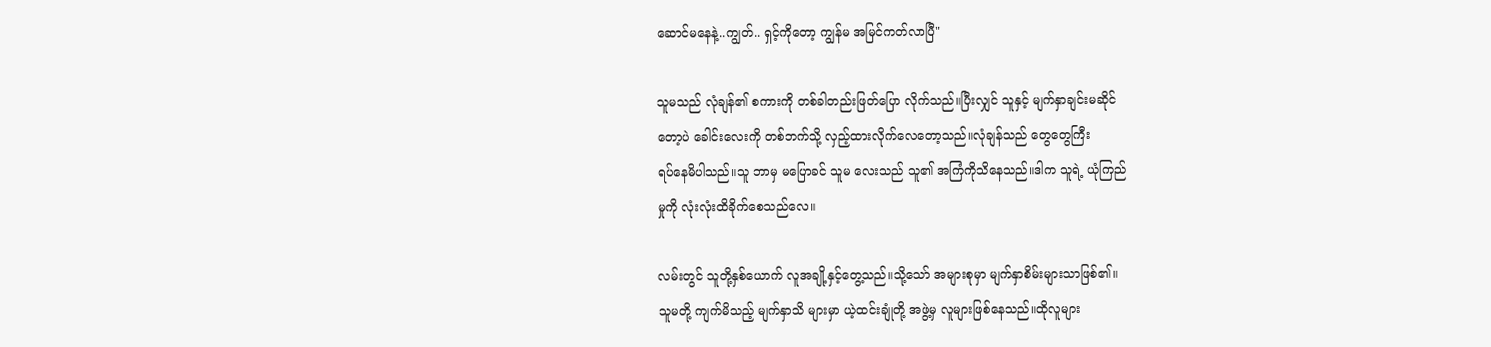ဆောင်မနေနဲ့..ကျွတ်.. ရှင့်ကိုတော့ ကျွန်မ အမြင်ကတ်လာပြီ"

သူမသည် လုံချန်၏ စကားကို တစ်ခါတည်းဖြတ်ပြော လိုက်သည်။ပြီးလျှင် သူနှင့် မျက်နှာချင်းမဆိုင်
တော့ပဲ ခေါင်းလေးကို တစ်ဘက်သို့ လှည့်ထားလိုက်လေတော့သည်။လုံချန်သည် တွေတွေကြီး
ရပ်နေမိပါသည်။သူ ဘာမှ မပြောခင် သူမ လေးသည် သူ၏ အကြံကိုသိနေသည်။ဒါက သူရဲ့ ယုံကြည်
မှုကို လုံးလုံးထိခိုက်စေသည်လေ။

လမ်းတွင် သူတို့နှစ်ယောက် လူအချို့နှင့်တွေ့သည်။သို့သော် အများစုမှာ မျက်နှာစိမ်းများသာဖြစ်၏။
သူမတို့ ကျက်မိသည့် မျက်နှာသိ များမှာ ယဲ့ထင်းချုံတို့ အဖွဲ့မှ လူများဖြစ်နေသည်။ထိုလူများ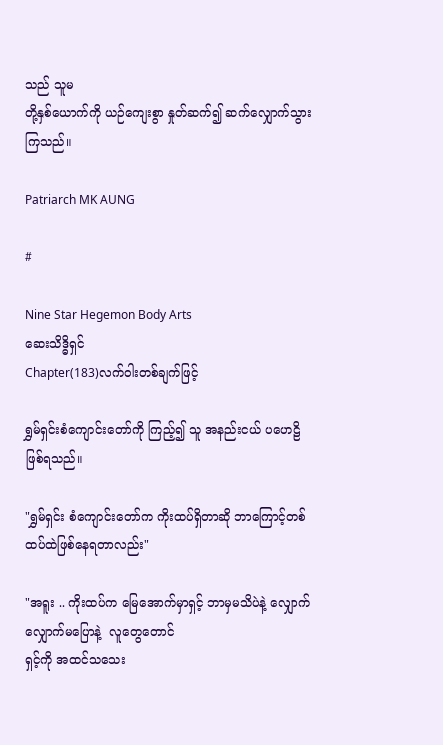သည် သူမ
တို့နှစ်ယောက်ကို ယဉ်ကျေးစွာ နှုတ်ဆက်၍ ဆက်လျှောက်သွားကြသည်။

Patriarch MK AUNG

#

Nine Star Hegemon Body Arts
ဆေးသိဒ္ဓိရှင်
Chapter(183)လက်ဝါးတစ်ချက်ဖြင့်

ရွှမ်ရှင်းစံကျောင်းတော်ကို ကြည့်၍ သူ အနည်းငယ် ပဟေဠိ ဖြစ်ရသည်။

"ရွှမ်ရှင်း စံကျောင်းတော်က ကိုးထပ်ရှိတာဆို ဘာကြောင့်တစ်ထပ်ထဲဖြစ်နေရတာလည်း"

"အရူး .. ကိုးထပ်က မြေအောက်မှာရှင့် ဘာမှမသိပဲနဲ့ လျှောက်လျှောက်မပြောနဲ့  လူတွေတောင်
ရှင့်ကို အထင်သသေး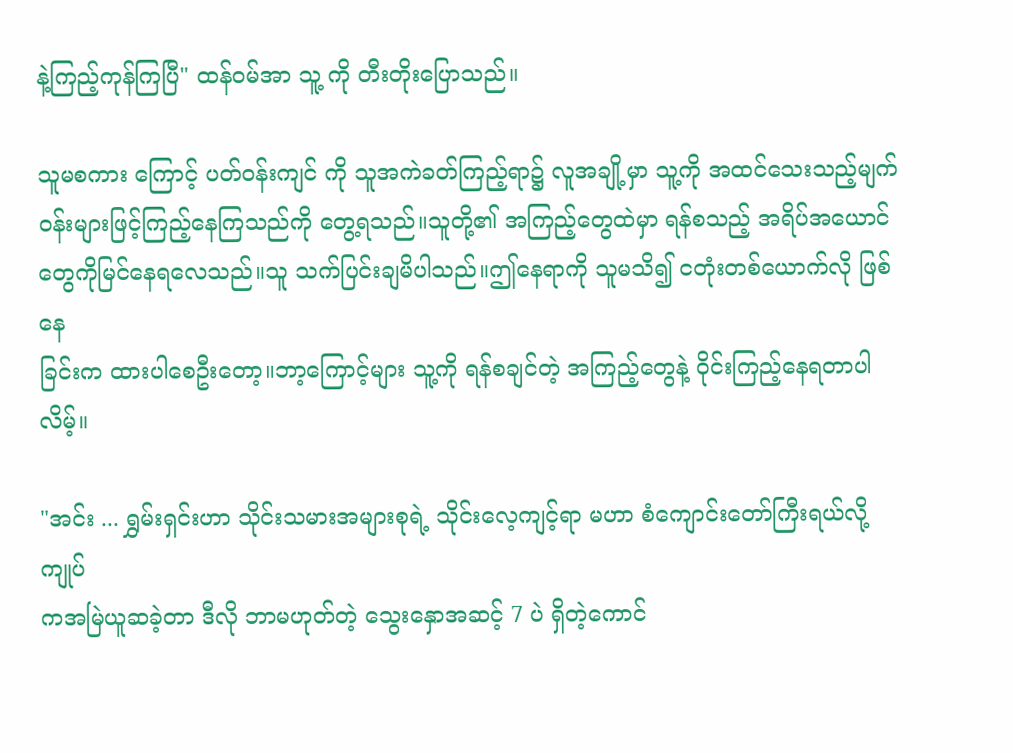နဲ့ကြည့်ကုန်ကြပြီ" ထန်၀မ်အာ သူ့ ကို တီးတိုးပြောသည်။

သူမစကား ကြောင့် ပတ်၀န်းကျင် ကို သူအကဲခတ်ကြည့်ရာ၌ လူအချို့မှာ သူ့ကို အထင်သေးသည့်မျက်
၀န်းများဖြင့်ကြည့်နေကြသည်ကို တွေ့ရသည်။သူတို့၏ အကြည့်တွေထဲမှာ ရန်စသည့် အရိပ်အယောင်
တွေကိုမြင်နေရလေသည်။သူ သက်ပြင်းချမိပါသည်။ဤနေရာကို သူမသိ၍ ငတုံးတစ်ယောက်လို ဖြစ်နေ
ခြင်းက ထားပါစေဦးတော့။ဘာ့ကြောင့်များ သူ့ကို ရန်စချင်တဲ့ အကြည့်တွေနဲ့ ဝိုင်းကြည့်နေရတာပါလိမ့်။

"အင်း ... ရွှမ်းရှင်းဟာ သိုင်းသမားအများစုရဲ့ သိုင်းလေ့ကျင့်ရာ မဟာ စံကျောင်းတော်ကြီးရယ်လို့ ကျုပ်
ကအမြဲယူဆခဲ့တာ ဒီလို ဘာမဟုတ်တဲ့ သွေးနှောအဆင့် 7 ပဲ ရှိတဲ့ကောင်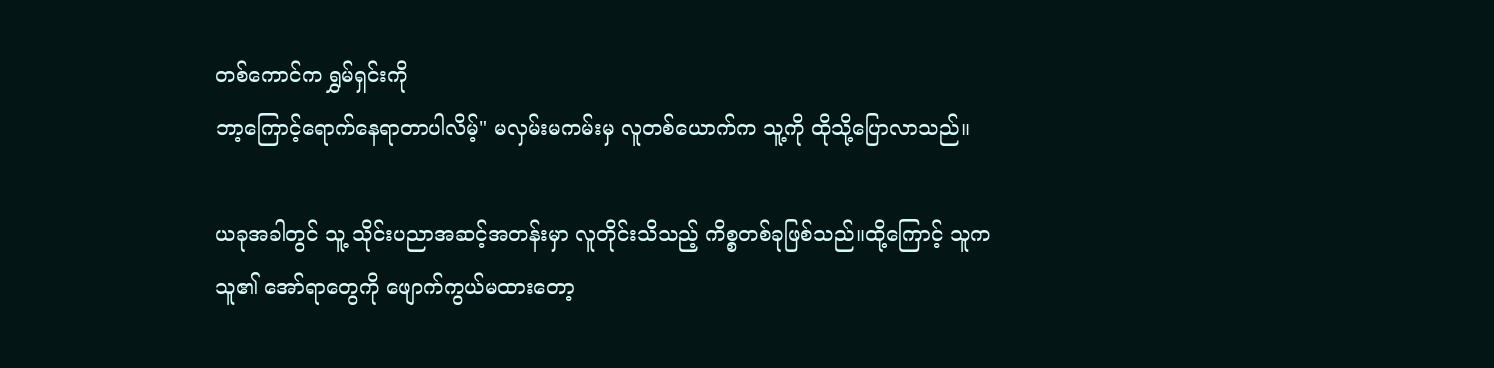တစ်ကောင်က ရွှမ်ရှင်းကို
ဘာ့ကြောင့်ရောက်နေရာတာပါလိမ့်" မလှမ်းမကမ်းမှ လူတစ်ယောက်က သူ့ကို ထိုသို့ပြောလာသည်။

ယခုအခါတွင် သူ့ သိုင်းပညာအဆင့်အတန်းမှာ လူတိုင်းသိသည့် ကိစ္စတစ်ခုဖြစ်သည်။ထို့ကြောင့် သူက
သူ၏ အော်ရာတွေကို ဖျောက်ကွယ်မထားတော့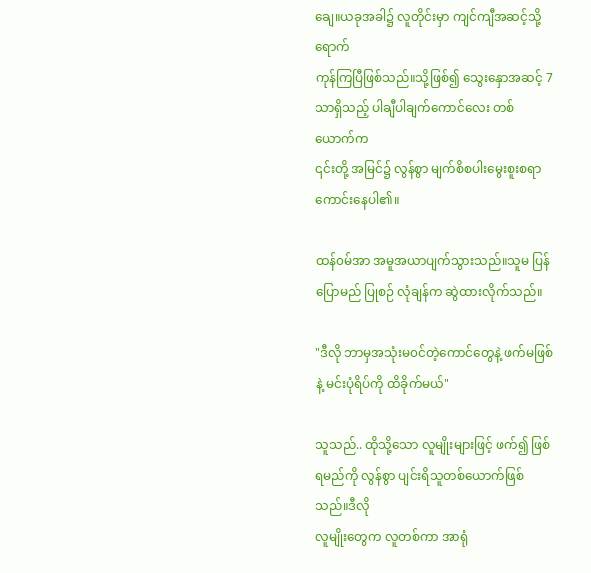ချေ။ယခုအခါ၌ လူတိုင်းမှာ ကျင်ကျီအဆင့်သို့ ရောက်
ကုန်ကြပြီဖြစ်သည်။သို့ဖြစ်၍ သွေးနှောအဆင့် 7 သာရှိသည့် ပါချီပါချက်ကောင်လေး တစ်ယောက်က
၎င်းတို့ အမြင်၌ လွန်စွာ မျက်စိစပါးမွေးစူးစရာကောင်းနေပါ၏။

ထန်၀မ်အာ အမူအယာပျက်သွားသည်။သူမ ပြန်ပြောမည် ပြုစဉ် လုံချန်က ဆွဲထားလိုက်သည်။

"ဒီလို ဘာမှအသုံးမ၀င်တဲ့ကောင်တွေနဲ့ ဖက်မဖြစ်နဲ့ မင်းပုံရိပ်ကို ထိခိုက်မယ်"

သူသည်.. ထိုသို့သော လူမျိုးများဖြင့် ဖက်၍ ဖြစ်ရမည်ကို လွန်စွာ ပျင်းရိသူတစ်ယောက်ဖြစ်သည်။ဒီလို
လူမျိုးတွေက လူတစ်ကာ အာရုံ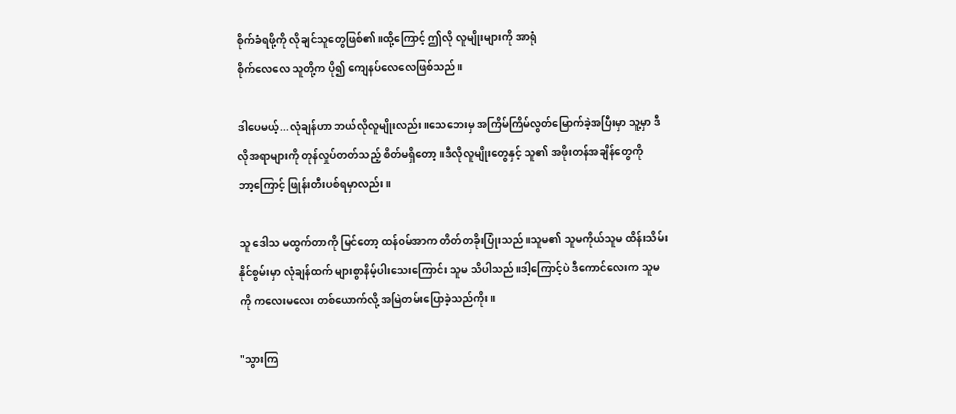စိုက်ခံရဖို့ကို လိုချင်သူတွေဖြစ်၏။ထို့ကြောင့် ဤလို လူမျိုးများကို အာရုံ
စိုက်လေလေ သူတို့က ပို၍ ကျေနပ်လေလေဖြစ်သည်။

ဒါပေမယ့်...လုံချန်ဟာ ဘယ်လိုလူမျိုးလည်း။သေဘေးမှ အကြိမ်ကြိမ်လွတ်မြောက်ခဲ့အပြီးမှာ သူ့မှာ ဒီ
လိုအရာများကို တုန်လှုပ်တတ်သည့် စိတ်မရှိတော့။ဒီလိုလူမျိုးတွေနှင့် သူ၏ အဖိုးတန်အချိန်တွေကို
ဘာ့ကြောင့် ဖြုန်းတီးပစ်ရမှာလည်း။

သူ ဒေါသ မထွက်တာကို မြင်တော့ ထန်၀မ်အာက တိတ်တခိုးပြုံးသည်။သူမ၏ သူမကိုယ်သူမ ထိန်းသိမ်း
နိုင်စွမ်းမှာ လုံချန်ထက် များစွာနိမ့်ပါးသေးကြောင်း သူမ သိပါသည်။ဒါ့ကြောင့်ပဲ ဒီကောင်လေးက သူမ
ကို ကလေးမလေး တစ်ယောက်လို့ အမြဲတမ်းပြောခဲ့သည်ကိုး။

"သွားကြ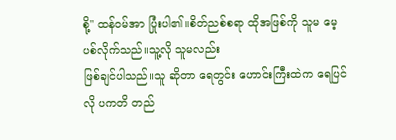စို့" ထန်၀မ်အာ ပြုံးပါ၏။စိတ်ညစ်စရာ ထိုအဖြစ်ကို သူမ မေ့ပစ်လိုက်သည်။သူ့လို သူမလည်း
ဖြစ်ချင်ပါသည်။သူ ဆိုတာ ရေတွင်း ဟောင်းကြီးထဲက ရေပြင်လို ပကတိ တည်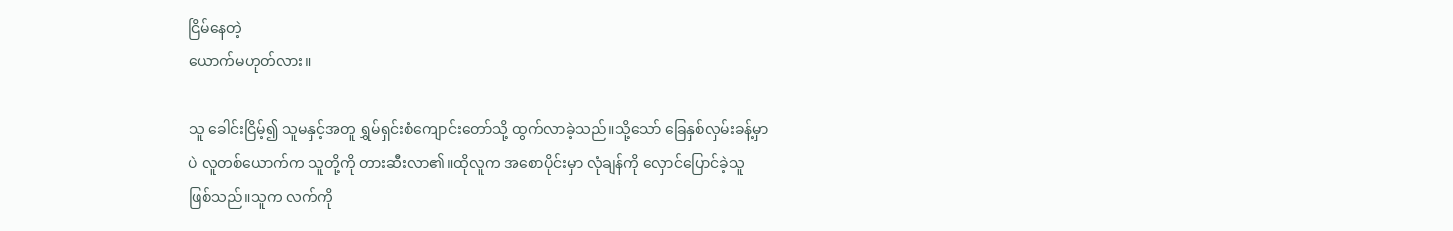ငြိမ်နေတဲ့
ယောက်မဟုတ်လား။

သူ ခေါင်းငြိမ့်၍ သူမနှင့်အတူ ရွှမ်ရှင်းစံကျောင်းတော်သို့ ထွက်လာခဲ့သည်။သို့သော် ခြေနှစ်လှမ်းခန့်မှာ
ပဲ လူတစ်ယောက်က သူတို့ကို တားဆီးလာ၏။ထိုလူက အစောပိုင်းမှာ လုံချန်ကို လှောင်ပြောင်ခဲ့သူ
ဖြစ်သည်။သူက လက်ကို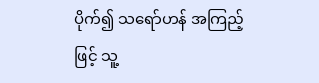ပိုက်၍ သရော်ဟန် အကြည့်ဖြင့် သူ့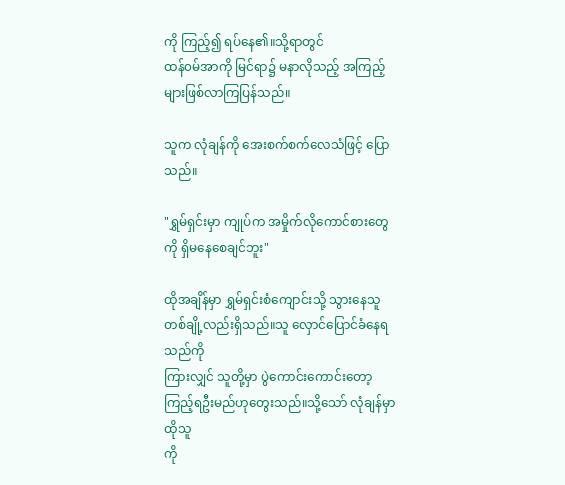ကို ကြည့်၍ ရပ်နေ၏။သို့ရာတွင်
ထန်၀မ်အာကို မြင်ရာ၌ မနာလိုသည့် အကြည့်များဖြစ်လာကြပြန်သည်။

သူက လုံချန်ကို အေးစက်စက်လေသံဖြင့် ပြောသည်။

"ရွှမ်ရှင်းမှာ ကျုပ်က အမှိုက်လိုကောင်စားတွေကို ရှိမနေစေချင်ဘူး"

ထိုအချိန်မှာ ရွှမ်ရှင်းစံကျောင်းသို့ သွားနေသူ တစ်ချို့လည်းရှိသည်။သူ လှောင်ပြောင်ခံနေရသည်ကို
ကြားလျှင် သူတို့မှာ ပွဲကောင်းကောင်းတော့ ကြည့်ရဦးမည်ဟုတွေးသည်။သို့သော် လုံချန်မှာ ထိုသူ
ကို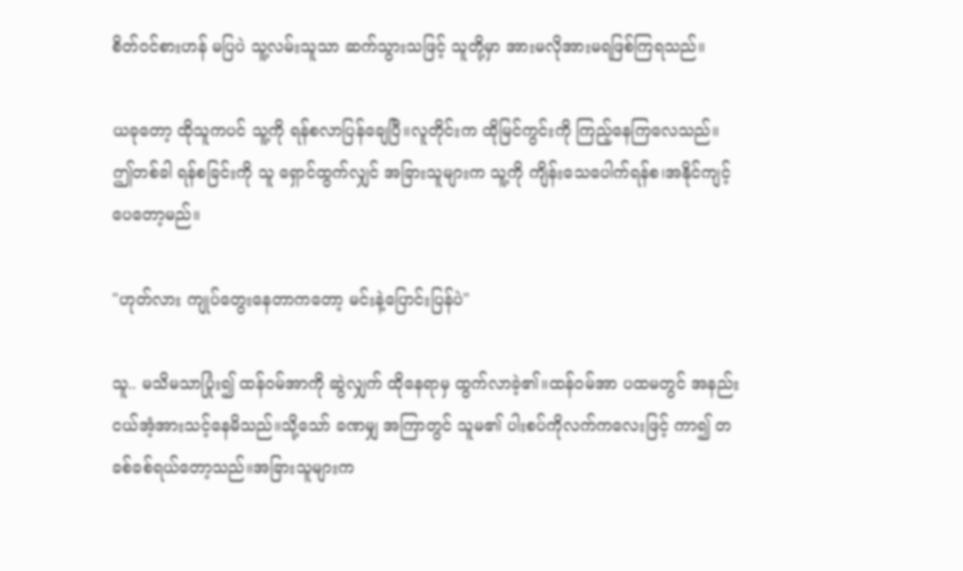စိတ်၀င်စားဟန် မပြပဲ သူ့လမ်းသူသာ ဆက်သွားသဖြင့် သူတို့မှာ အားမလိုအားမရဖြစ်ကြရသည်။

ယခုတော့ ထိုသူကပင် သူ့ကို ရန်စလာပြန်ချေပြီ။လူတိုင်းက ထိုမြင်ကွင်းကို ကြည့်နေကြလေသည်။
ဤတစ်ခါ ရန်စခြင်းကို သူ ရှောင်ထွက်လျှင် အခြားသူများက သူ့ကို ကျိန်းသေပေါက်ရန်စ၊အနိုင်ကျင့်
ပေတော့မည်။

"ဟုတ်လား ကျုပ်တွေးနေတာကတော့ မင်းနဲ့ပြောင်းပြန်ပဲ"

သူ.. မသိမသာပြုံး၍ ထန်၀မ်အာကို ဆွဲလျှက် ထိုနေရာမှ ထွက်လာခဲ့၏။ထန်၀မ်အာ ပထမတွင် အနည်း
ငယ်အံ့အားသင့်နေမိသည်။သို့သော် ခဏမျှ အကြာတွင် သူမ၏ ပါးစပ်ကိုလက်ကလေးဖြင့် ကာ၍ တ
ခစ်ခစ်ရယ်တော့သည်။အခြားသူများက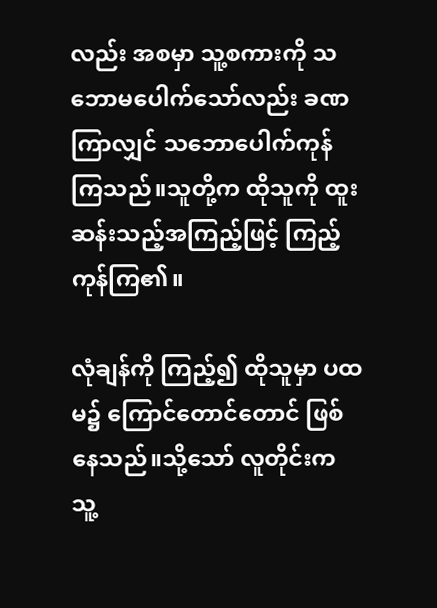လည်း အစမှာ သူ့စကားကို သဘောမပေါက်သော်လည်း ခဏ
ကြာလျှင် သဘောပေါက်ကုန်ကြသည်။သူတို့က ထိုသူကို ထူးဆန်းသည့်အကြည့်ဖြင့် ကြည့်ကုန်ကြ၏။

လုံချန်ကို ကြည့်၍ ထိုသူမှာ ပထမ၌ ကြောင်တောင်တောင် ဖြစ်နေသည်။သို့သော် လူတိုင်းက သူ့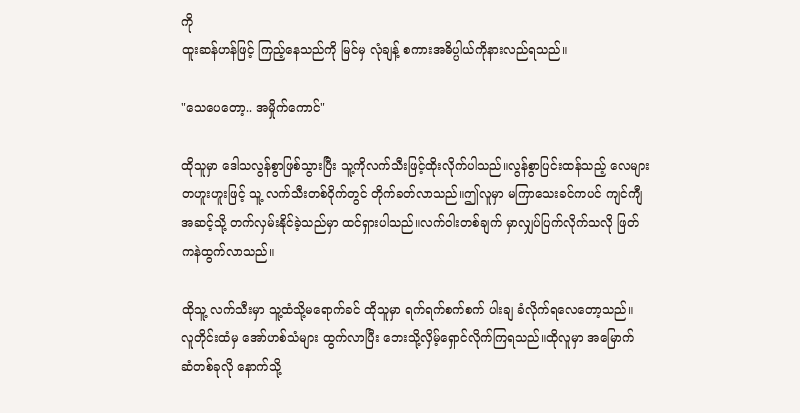ကို
ထူးဆန်ဟန်ဖြင့် ကြည့်နေသည်ကို မြင်မှ လုံချန့် စကားအဓိပ္ပါယ်ကိုနားလည်ရသည်။

"သေပေတော့.. အမှိုက်ကောင်"

ထိုသူမှာ ဒေါသလွန်စွာဖြစ်သွားပြီး သူ့ကိုလက်သီးဖြင့်ထိုးလိုက်ပါသည်။လွန်စွာပြင်းထန်သည့် လေများ
တဟူးဟူးဖြင့် သူ့ လက်သီးတစ်ဝိုက်တွင် တိုက်ခတ်လာသည်။ဤလူမှာ မကြာသေးခင်ကပင် ကျင်ကျီ
အဆင့်သို့ တက်လှမ်းနိုင်ခဲ့သည်မှာ ထင်ရှားပါသည်။လက်ဝါးတစ်ချက် မှာလျှပ်ပြက်လိုက်သလို ဖြတ်
ကနဲထွက်လာသည်။

ထိုသူ့ လက်သီးမှာ သူ့ထံသို့မရောက်ခင် ထိုသူမှာ ရက်ရက်စက်စက် ပါးချ ခံလိုက်ရလေတော့သည်။
လူတိုင်းထံမှ အော်ဟစ်သံများ ထွက်လာပြီး ဘေးသို့လှိမ့်ရှောင်လိုက်ကြရသည်။ထိုလူမှာ အမြောက်
ဆံတစ်ခုလို နောက်သို့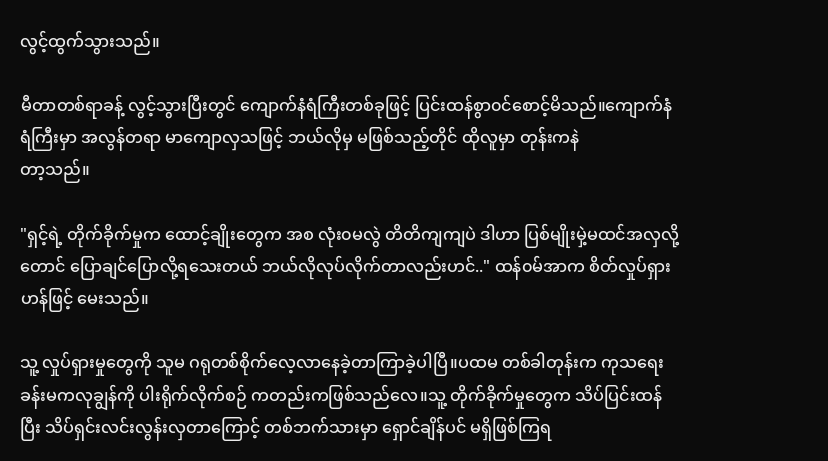လွင့်ထွက်သွားသည်။

မီတာတစ်ရာခန့် လွင့်သွားပြီးတွင် ကျောက်နံရံကြီးတစ်ခုဖြင့် ပြင်းထန်စွာ၀င်စောင့်မိသည်။ကျောက်နံ
ရံကြီးမှာ အလွန်တရာ မာကျောလှသဖြင့် ဘယ်လိုမှ မဖြစ်သည့်တိုင် ထိုလူမှာ တုန်းကနဲ
တာ့သည်။

"ရှင့်ရဲ့ တိုက်ခိုက်မှုက ထောင့်ချိုးတွေက အစ လုံး၀မလွဲ တိတိကျကျပဲ ဒါဟာ ပြစ်မျိုးမှဲ့မထင်အလှလို့
တောင် ပြောချင်ပြောလို့ရသေးတယ် ဘယ်လိုလုပ်လိုက်တာလည်းဟင်.." ထန်၀မ်အာက စိတ်လှုပ်ရှား
ဟန်ဖြင့် မေးသည်။

သူ့ လှုပ်ရှားမှုတွေကို သူမ ဂရုတစ်စိုက်လေ့လာနေခဲ့တာကြာခဲ့ပါပြီ။ပထမ တစ်ခါတုန်းက ကုသရေး
ခန်းမကလုချွန်ကို ပါးရိုက်လိုက်စဉ် ကတည်းကဖြစ်သည်လေ။သူ့ တိုက်ခိုက်မှုတွေက သိပ်ပြင်းထန်
ပြီး သိပ်ရှင်းလင်းလွန်းလှတာကြောင့် တစ်ဘက်သားမှာ ရှောင်ချိန်ပင် မရှိဖြစ်ကြရ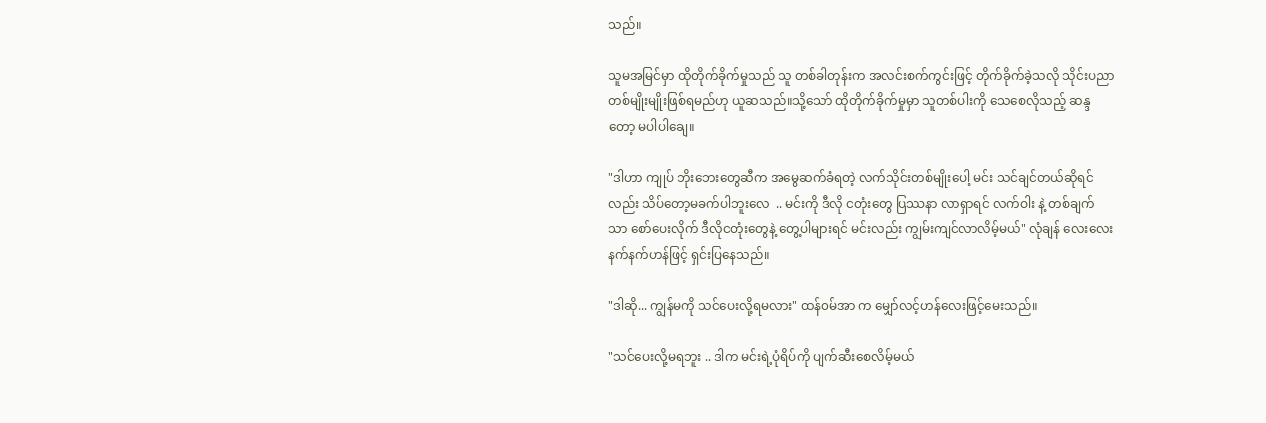သည်။

သူမအမြင်မှာ ထိုတိုက်ခိုက်မှုသည် သူ တစ်ခါတုန်းက အလင်းစက်ကွင်းဖြင့် တိုက်ခိုက်ခဲ့သလို သိုင်းပညာ
တစ်မျိုးမျိုးဖြစ်ရမည်ဟု ယူဆသည်။သို့သော် ထိုတိုက်ခိုက်မှုမှာ သူတစ်ပါးကို သေစေလိုသည့် ဆန္ဒ
တော့ မပါပါချေ။

"ဒါဟာ ကျုပ် ဘိုးဘေးတွေဆီက အမွေဆက်ခံရတဲ့ လက်သိုင်းတစ်မျိုးပေါ့ မင်း သင်ချင်တယ်ဆိုရင်
လည်း သိပ်တော့မခက်ပါဘူးလေ  .. မင်းကို ဒီလို ငတုံးတွေ ပြဿနာ လာရှာရင် လက်ဝါး နဲ့ တစ်ချက်
သာ စော်ပေးလိုက် ဒီလိုငတုံးတွေနဲ့ တွေ့ပါများရင် မင်းလည်း ကျွမ်းကျင်လာလိမ့်မယ်" လုံချန် လေးလေး
နက်နက်ဟန်ဖြင့် ရှင်းပြနေသည်။

"ဒါဆို... ကျွန်မကို သင်ပေးလို့ရမလား" ထန်၀မ်အာ က မျှော်လင့်ဟန်လေးဖြင့်မေးသည်။

"သင်ပေးလို့မရဘူး .. ဒါက မင်းရဲ့ပုံရိပ်ကို ပျက်ဆီးစေလိမ့်မယ်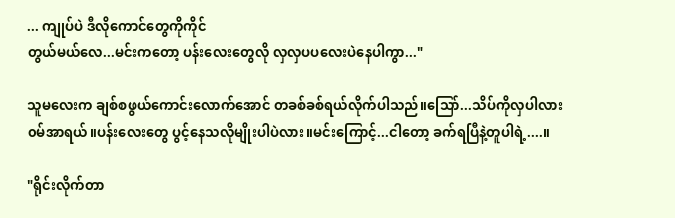... ကျုပ်ပဲ ဒီလိုကောင်တွေကိုကိုင်
တွယ်မယ်လေ...မင်းကတော့ ပန်းလေးတွေလို လှလှပပလေးပဲနေပါကွာ..."

သူမလေးက ချစ်စဖွယ်ကောင်းလောက်အောင် တခစ်ခစ်ရယ်လိုက်ပါသည်။သြော်...သိပ်ကိုလှပါလား
၀မ်အာရယ်။ပန်းလေးတွေ ပွင့်နေသလိုမျိုးပါပဲလား။မင်းကြောင့်...ငါတော့ ခက်ရပြီနဲ့တူပါရဲ့....။

"ရိုင်းလိုက်တာ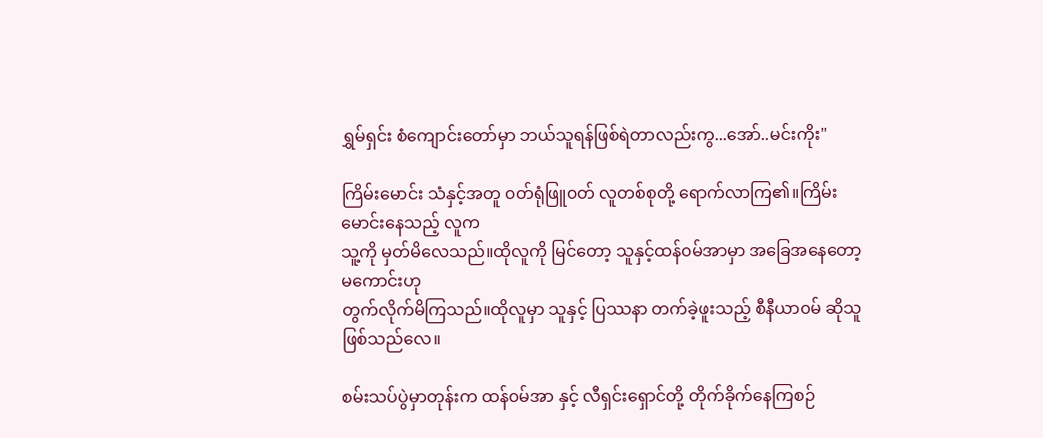ရွှမ်ရှင်း စံကျောင်းတော်မှာ ဘယ်သူရန်ဖြစ်ရဲတာလည်းကွ...အော်..မင်းကိုး"

ကြိမ်းမောင်း သံနှင့်အတူ ၀တ်ရုံဖြူ၀တ် လူတစ်စုတို့ ရောက်လာကြ၏။ကြိမ်းမောင်းနေသည့် လူက
သူ့ကို မှတ်မိလေသည်။ထိုလူကို မြင်တော့ သူနှင့်ထန်၀မ်အာမှာ အခြေအနေတော့ မကောင်းဟု
တွက်လိုက်မိကြသည်။ထိုလူမှာ သူနှင့် ပြဿနာ တက်ခဲ့ဖူးသည့် စီနီယာ၀မ် ဆိုသူဖြစ်သည်လေ။

စမ်းသပ်ပွဲမှာတုန်းက ထန်၀မ်အာ နှင့် လီရှင်းရှောင်တို့ တိုက်ခိုက်နေကြစဉ်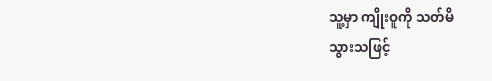သူ့မှာ ကျိုးဝူကို သတ်မိ
သွားသဖြင့်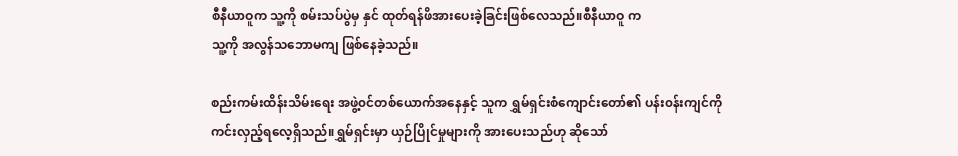စီနီယာဝူက သူ့ကို စမ်းသပ်ပွဲမှ နှင် ထုတ်ရန်ဖိအားပေးခဲ့ခြင်းဖြစ်လေသည်။စီနီယာဝူ က
သူ့ကို အလွန်သဘောမကျ ဖြစ်နေခဲ့သည်။

စည်းကမ်းထိန်းသိမ်းရေး အဖွဲ့၀င်တစ်ယောက်အနေနှင့် သူက ရွှမ်ရှင်းစံကျောင်းတော်၏ ပန်း၀န်းကျင်ကို
ကင်းလှည့်ရလေ့ရှိသည်။ရွှမ်ရှင်းမှာ ယှဉ်ပြိုင်မှုများကို အားပေးသည်ဟု ဆိုသော်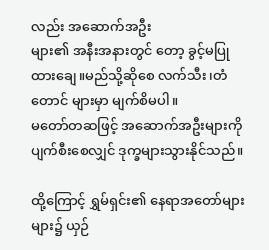လည်း အဆောက်အဦး
များ၏ အနီးအနားတွင် တော့ ခွင့်မပြုထားချေ။မည်သို့ဆိုစေ လက်သီး၊တံတောင် များမှာ မျက်စိမပါ။
မတော်တဆဖြင့် အဆောက်အဦးများကို ပျက်စီးစေလျှင် ဒုက္ခများသွားနိုင်သည်။

ထို့ကြောင့် ရွှမ်ရှင်း၏ နေရာအတော်များများ၌ ယှဉ်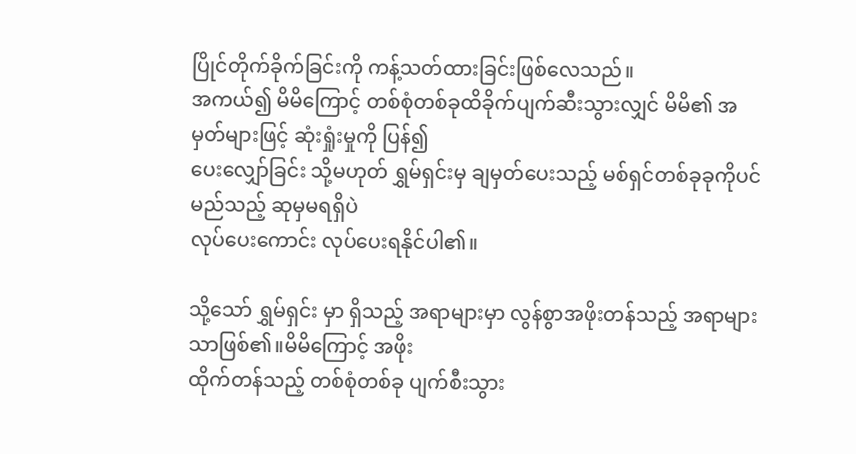ပြိုင်တိုက်ခိုက်ခြင်းကို ကန့်သတ်ထားခြင်းဖြစ်လေသည်။
အကယ်၍ မိမိကြောင့် တစ်စုံတစ်ခုထိခိုက်ပျက်ဆီးသွားလျှင် မိမိ၏ အမှတ်များဖြင့် ဆုံးရှုံးမှုကို ပြန်၍
ပေးလျှော်ခြင်း သို့မဟုတ် ရွှမ်ရှင်းမှ ချမှတ်ပေးသည့် မစ်ရှင်တစ်ခုခုကိုပင် မည်သည့် ဆုမှမရရှိပဲ
လုပ်ပေးကောင်း လုပ်ပေးရနိုင်ပါ၏။

သို့သော် ရွှမ်ရှင်း မှာ ရှိသည့် အရာများမှာ လွန်စွာအဖိုးတန်သည့် အရာများသာဖြစ်၏။မိမိကြောင့် အဖိုး
ထိုက်တန်သည့် တစ်စုံတစ်ခု ပျက်စီးသွား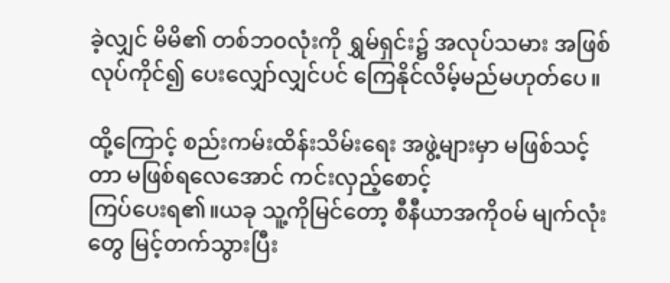ခဲ့လျှင် မိမိ၏ တစ်ဘ၀လုံးကို ရွှမ်ရှင်း၌ အလုပ်သမား အဖြစ်
လုပ်ကိုင်၍ ပေးလျှော်လျှင်ပင် ကြေနိုင်လိမ့်မည်မဟုတ်ပေ။

ထို့ကြောင့် စည်းကမ်းထိန်းသိမ်းရေး အဖွဲ့များမှာ မဖြစ်သင့်တာ မဖြစ်ရလေအောင် ကင်းလှည့်စောင့်
ကြပ်ပေးရ၏။ယခု သူ့ကိုမြင်တော့ စီနီယာအကို၀မ် မျက်လုံးတွေ မြင့်တက်သွားပြီး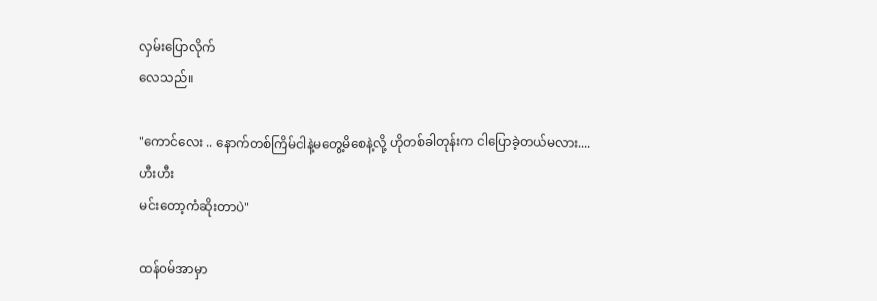လှမ်းပြောလိုက်
လေသည်။

"ကောင်လေး .. နောက်တစ်ကြိမ်ငါနဲ့မတွေ့မိစေနဲ့လို့ ဟိုတစ်ခါတုန်းက ငါပြောခဲ့တယ်မလား....ဟီးဟီး
မင်းတော့ကံဆိုးတာပဲ"

ထန်၀မ်အာမှာ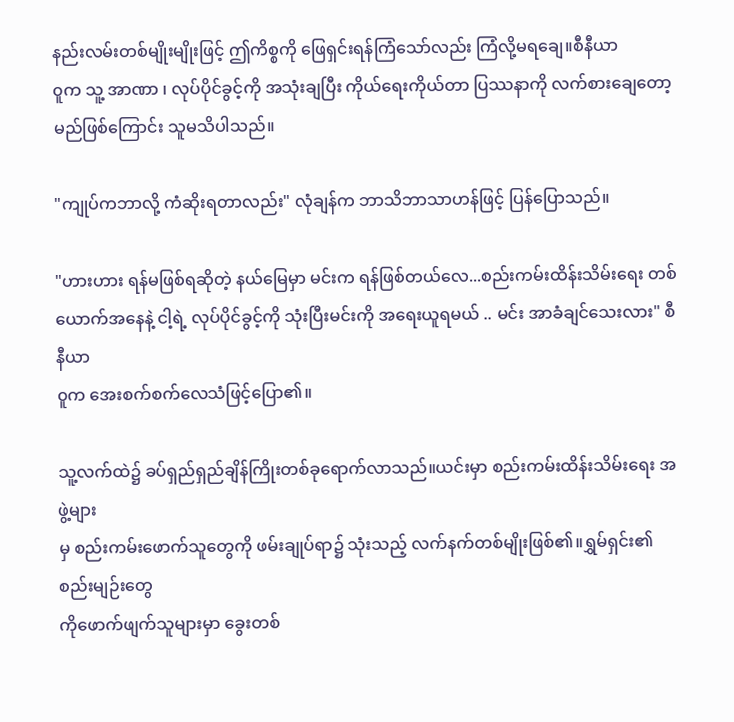နည်းလမ်းတစ်မျိုးမျိုးဖြင့် ဤကိစ္စကို ဖြေရှင်းရန်ကြံသော်လည်း ကြံလို့မရချေ။စီနီယာ
၀ူက သူ့ အာဏာ ၊ လုပ်ပိုင်ခွင့်ကို အသုံးချပြီး ကိုယ်ရေးကိုယ်တာ ပြဿနာကို လက်စားချေတော့
မည်ဖြစ်ကြောင်း သူမသိပါသည်။

"ကျုပ်ကဘာလို့ ကံဆိုးရတာလည်း" လုံချန်က ဘာသိဘာသာဟန်ဖြင့် ပြန်ပြောသည်။

"ဟားဟား ရန်မဖြစ်ရဆိုတဲ့ နယ်မြေမှာ မင်းက ရန်ဖြစ်တယ်လေ...စည်းကမ်းထိန်းသိမ်းရေး တစ်
ယောက်အနေနဲ့ ငါ့ရဲ့ လုပ်ပိုင်ခွင့်ကို သုံးပြီးမင်းကို အရေးယူရမယ် .. မင်း အာခံချင်သေးလား" စီနီယာ
၀ူက အေးစက်စက်လေသံဖြင့်ပြော၏။

သူ့လက်ထဲ၌ ခပ်ရှည်ရှည်ချိန်ကြိုးတစ်ခုရောက်လာသည်။ယင်းမှာ စည်းကမ်းထိန်းသိမ်းရေး အဖွဲ့များ
မှ စည်းကမ်းဖောက်သူတွေကို ဖမ်းချုပ်ရာ၌ သုံးသည့် လက်နက်တစ်မျိုးဖြစ်၏။ရွှမ်ရှင်း၏ စည်းမျဉ်းတွေ
ကိုဖောက်ဖျက်သူများမှာ ခွေးတစ်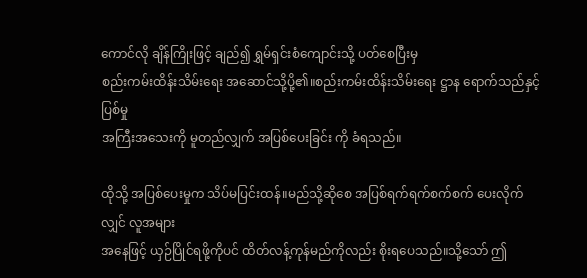ကောင်လို ချိန်ကြိုးဖြင့် ချည်၍ ရွှမ်ရှင်းစံကျောင်းသို့ ပတ်စေပြီးမှ
စည်းကမ်းထိန်းသိမ်းရေး အဆောင်သို့ပို့၏။စည်းကမ်းထိန်းသိမ်းရေး ဋ္ဌာန ရောက်သည်နှင့် ပြစ်မှု
အကြီးအသေးကို မူတည်လျှက် အပြစ်ပေးခြင်း ကို ခံရသည်။

ထိုသို့ အပြစ်ပေးမှုက သိပ်မပြင်းထန်။မည်သို့ဆိုစေ အပြစ်ရက်ရက်စက်စက် ပေးလိုက်လျှင် လူအများ
အနေဖြင့် ယှဉ်ပြိုင်ရဖို့ကိုပင် ထိတ်လန့်ကုန်မည်ကိုလည်း စိုးရပေသည်။သို့သော် ဤ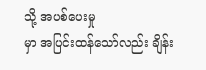သို့ အပစ်ပေးမှု
မှာ အပြင်းထန်သော်လည်း ချိန်း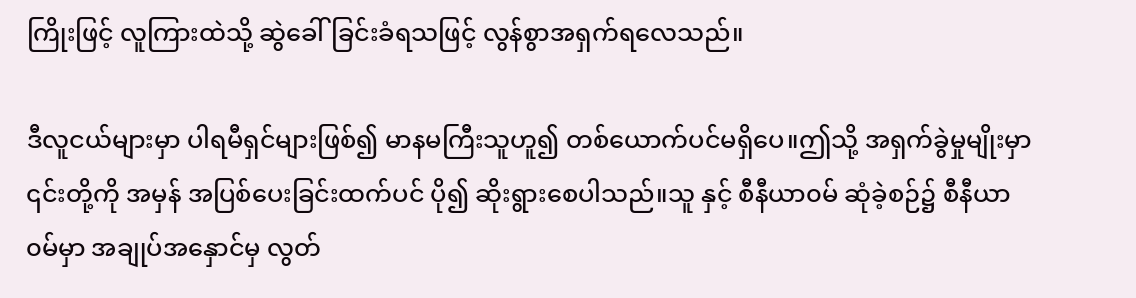ကြိုးဖြင့် လူကြားထဲသို့ ဆွဲခေါ်ခြင်းခံရသဖြင့် လွန်စွာအရှက်ရလေသည်။

ဒီလူငယ်များမှာ ပါရမီရှင်များဖြစ်၍ မာနမကြီးသူဟူ၍ တစ်ယောက်ပင်မရှိပေ။ဤသို့ အရှက်ခွဲမှုမျိုးမှာ
၎င်းတို့ကို အမှန် အပြစ်ပေးခြင်းထက်ပင် ပို၍ ဆိုးရွားစေပါသည်။သူ နှင့် စီနီယာ၀မ် ဆုံခဲ့စဉ်၌ စီနီယာ
၀မ်မှာ အချုပ်အနှောင်မှ လွတ်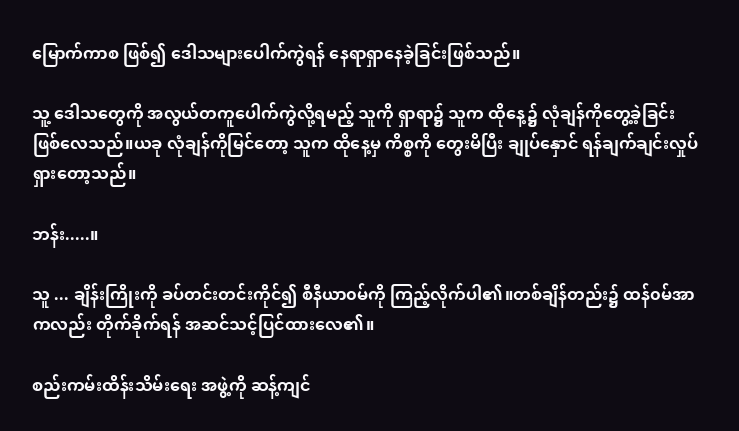မြောက်ကာစ ဖြစ်၍ ဒေါသများပေါက်ကွဲရန် နေရာရှာနေခဲ့ခြင်းဖြစ်သည်။

သူ့ ဒေါသတွေကို အလွယ်တကူပေါက်ကွဲလို့ရမည့် သူကို ရှာရာ၌ သူက ထိုနေ့၌ လုံချန်ကိုတွေ့ခဲ့ခြင်း
ဖြစ်လေသည်။ယခု လုံချန်ကိုမြင်တော့ သူက ထိုနေ့မှ ကိစ္စကို တွေးမိပြီး ချုပ်နှောင် ရန်ချက်ချင်းလှုပ်
ရှားတော့သည်။

ဘန်း.....။

သူ ... ချိန်းကြိုးကို ခပ်တင်းတင်းကိုင်၍ စီနီယာ၀မ်ကို ကြည့်လိုက်ပါ၏။တစ်ချိန်တည်း၌ ထန်၀မ်အာ
ကလည်း တိုက်ခိုက်ရန် အဆင်သင့်ပြင်ထားလေ၏။

စည်းကမ်းထိန်းသိမ်းရေး အဖွဲ့ကို ဆန့်ကျင်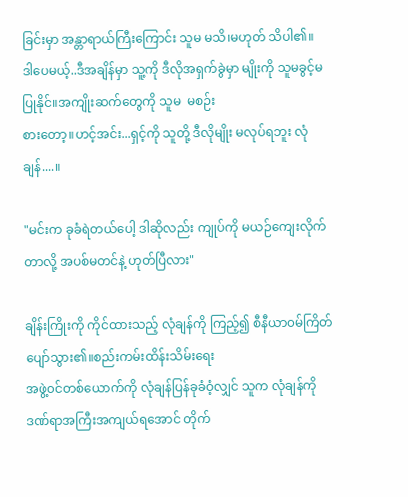ခြင်းမှာ အန္တာရာယ်ကြီးကြောင်း သူမ မသိ၊မဟုတ် သိပါ၏။
ဒါပေမယ့်..ဒီအချိန်မှာ သူ့ကို ဒီလိုအရှက်ခွဲမှာ မျိုးကို သူမခွင့်မပြုနိုင်။အကျိုးဆက်တွေကို သူမ  မစဉ်း
စားတော့။ဟင့်အင်း...ရှင့်ကို သူတို့ ဒီလိုမျိုး မလုပ်ရဘူး လုံချန်....။

"မင်းက ခုခံရဲတယ်ပေါ့ ဒါဆိုလည်း ကျုပ်ကို မယဉ်ကျေးလိုက်တာလို့ အပစ်မတင်နဲ့ ဟုတ်ပြီလား"

ချိန်းကြိုးကို ကိုင်ထားသည့် လုံချန်ကို ကြည့်၍ စီနီယာ၀မ်ကြိတ်ပျော်သွား၏။စည်းကမ်းထိန်းသိမ်းရေး
အဖွဲ့၀င်တစ်ယောက်ကို လုံချန်ပြန်ခုခံဝံ့လျှင် သူက လုံချန်ကို ဒဏ်ရာအကြီးအကျယ်ရအောင် တိုက်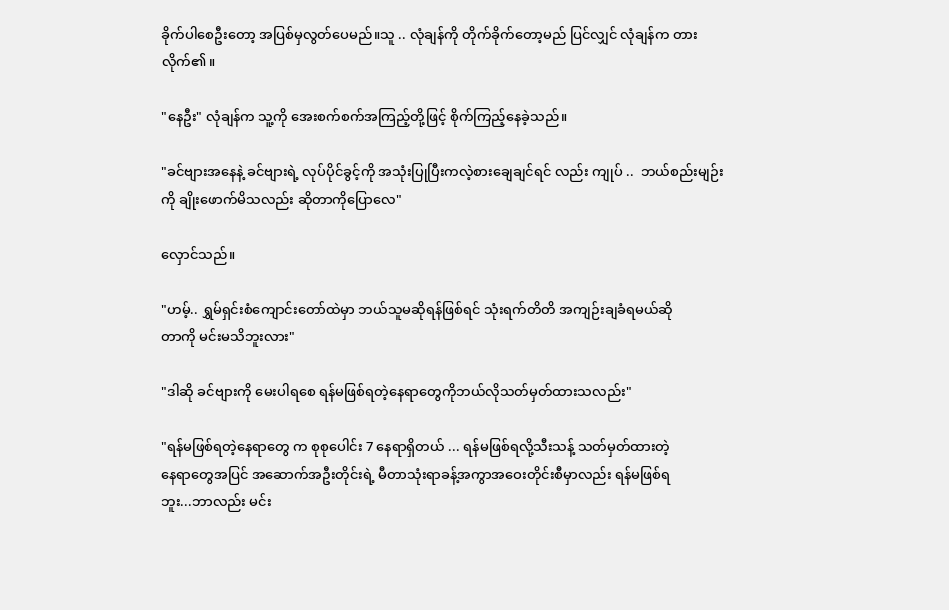ခိုက်ပါစေဦးတော့ အပြစ်မှလွတ်ပေမည်။သူ .. လုံချန်ကို တိုက်ခိုက်တော့မည် ပြင်လျှင် လုံချန်က တား
လိုက်၏။

"နေဦး" လုံချန်က သူ့ကို အေးစက်စက်အကြည့်တို့ဖြင့် စိုက်ကြည့်နေခဲ့သည်။

"ခင်ဗျားအနေနဲ့ ခင်ဗျားရဲ့ လုပ်ပိုင်ခွင့်ကို အသုံးပြုပြီးကလဲ့စားချေချင်ရင် လည်း ကျုပ် ..  ဘယ်စည်းမျဉ်း
ကို ချိုးဖောက်မိသလည်း ဆိုတာကိုပြောလေ"

လှောင်သည်။

"ဟမ့်.. ရွှမ်ရှင်းစံကျောင်းတော်ထဲမှာ ဘယ်သူမဆိုရန်ဖြစ်ရင် သုံးရက်တိတိ အကျဉ်းချခံရမယ်ဆို
တာကို မင်းမသိဘူးလား"

"ဒါဆို ခင်ဗျားကို မေးပါရစေ ရန်မဖြစ်ရတဲ့နေရာတွေကိုဘယ်လိုသတ်မှတ်ထားသလည်း"

"ရန်မဖြစ်ရတဲ့နေရာတွေ က စုစုပေါင်း 7 နေရာရှိတယ် ... ရန်မဖြစ်ရလို့သီးသန့် သတ်မှတ်ထားတဲ့
နေရာတွေအပြင် အဆောက်အဦးတိုင်းရဲ့ မီတာသုံးရာခန့်အကွာအဝေးတိုင်းစီမှာလည်း ရန်မဖြစ်ရ
ဘူး...ဘာလည်း မင်း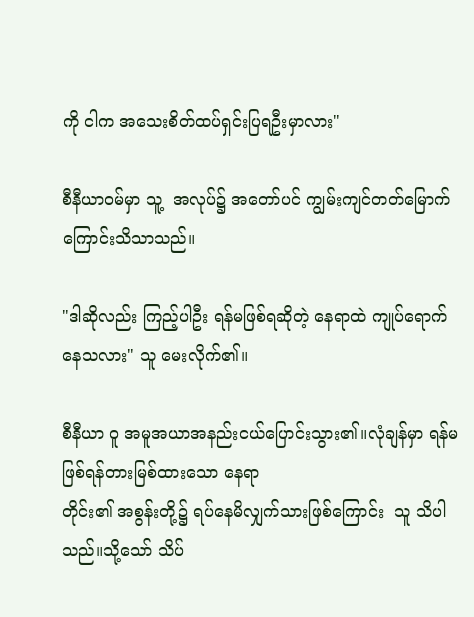ကို ငါက အသေးစိတ်ထပ်ရှင်းပြရဦးမှာလား"

စီနီယာ၀မ်မှာ သူ့  အလုပ်၌ အတော်ပင် ကျွမ်းကျင်တတ်မြောက်ကြောင်းသိသာသည်။

"ဒါဆိုလည်း ကြည့်ပါဦး ရန်မဖြစ်ရဆိုတဲ့ နေရာထဲ ကျုပ်ရောက်နေသလား" သူ မေးလိုက်၏။

စီနီယာ ဝူ အမူအယာအနည်းငယ်ပြောင်းသွား၏။လုံချန်မှာ ရန်မဖြစ်ရန်တားမြစ်ထားသော နေရာ
တိုင်း၏ အစွန်းတို့၌ ရပ်နေမိလျှက်သားဖြစ်ကြောင်း  သူ သိပါသည်။သို့သော် သိပ်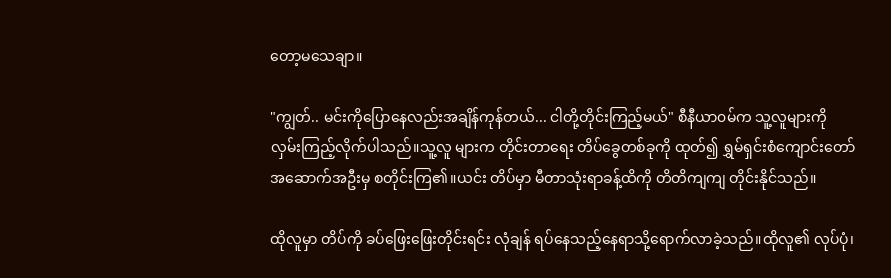တော့မသေချာ။

"ကျွတ်.. မင်းကိုပြောနေလည်းအချိန်ကုန်တယ်... ငါတို့တိုင်းကြည့်မယ်" စီနီယာ၀မ်က သူ့လူများကို
လှမ်းကြည့်လိုက်ပါသည်။သူ့လူ များက တိုင်းတာရေး တိပ်ခွေတစ်ခုကို ထုတ်၍ ရွှမ်ရှင်းစံကျောင်းတော်
အဆောက်အဦးမှ စတိုင်းကြ၏။ယင်း တိပ်မှာ မီတာသုံးရာခန့်ထိကို တိတိကျကျ တိုင်းနိုင်သည်။

ထိုလူမှာ တိပ်ကို ခပ်ဖြေးဖြေးတိုင်းရင်း လုံချန် ရပ်နေသည့်နေရာသို့ရောက်လာခဲ့သည်။ထိုလူ၏ လုပ်ပုံ၊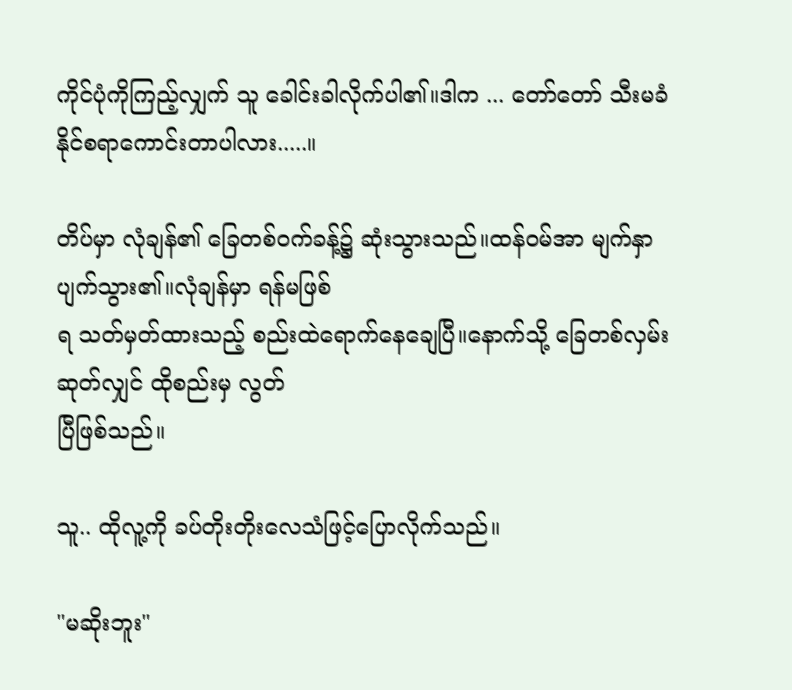ကိုင်ပုံကိုကြည့်လျှက် သူ ခေါင်းခါလိုက်ပါ၏။ဒါက ... တော်တော် သီးမခံနိုင်စရာကောင်းတာပါလား.....။

တိပ်မှာ လုံချန်၏ ခြေတစ်၀က်ခန့်၌ ဆုံးသွားသည်။ထန်၀မ်အာ မျက်နှာပျက်သွား၏။လုံချန်မှာ ရန်မဖြစ်
ရ သတ်မှတ်ထားသည့် စည်းထဲရောက်နေချေပြီ။နောက်သို့ ခြေတစ်လှမ်းဆုတ်လျှင် ထိုစည်းမှ လွတ်
ပြီဖြစ်သည်။

သူ.. ထိုလူ့ကို ခပ်တိုးတိုးလေသံဖြင့်ပြောလိုက်သည်။

"မဆိုးဘူး"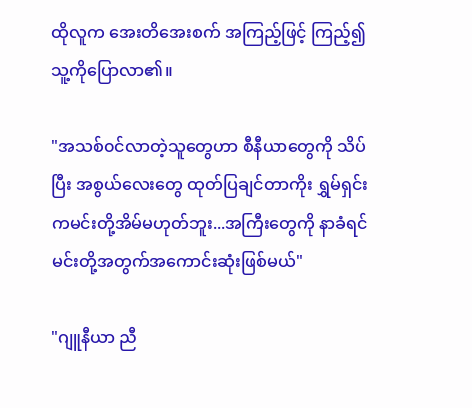ထိုလူက အေးတိအေးစက် အကြည့်ဖြင့် ကြည့်၍ သူ့ကိုပြောလာ၏။

"အသစ်၀င်လာတဲ့သူတွေဟာ စီနီယာတွေကို သိပ်ပြီး အစွယ်လေးတွေ ထုတ်ပြချင်တာကိုး ရွှမ်ရှင်း
ကမင်းတို့အိမ်မဟုတ်ဘူး...အကြီးတွေကို နာခံရင် မင်းတို့အတွက်အကောင်းဆုံးဖြစ်မယ်"

"ဂျူနီယာ ညီ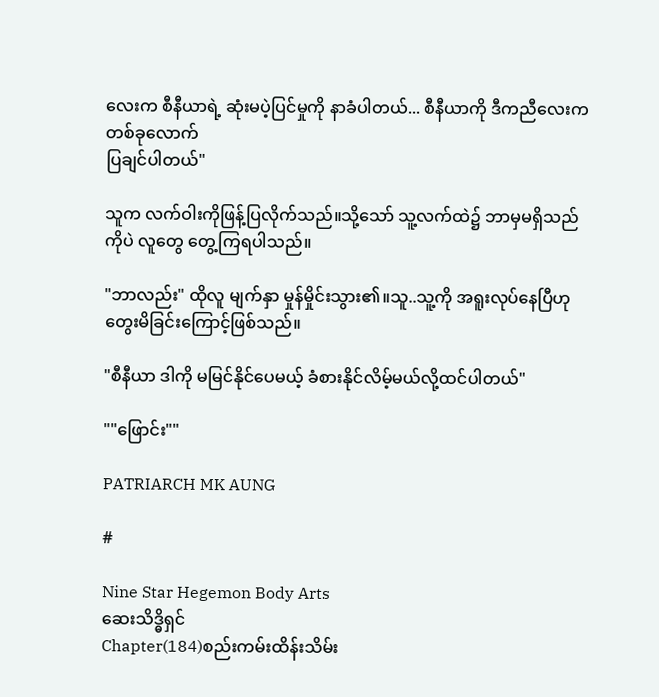လေးက စီနီယာရဲ့ ဆုံးမပဲ့ပြင်မှုကို နာခံပါတယ်... စီနီယာကို ဒီကညီလေးက တစ်ခုလောက်
ပြချင်ပါတယ်"

သူက လက်ဝါးကိုဖြန့်ပြလိုက်သည်။သို့သော် သူ့လက်ထဲ၌ ဘာမှမရှိသည်ကိုပဲ လူတွေ တွေ့ကြရပါသည်။

"ဘာလည်း" ထိုလူ မျက်နှာ မှုန်မှိုင်းသွား၏။သူ..သူ့ကို အရူးလုပ်နေပြီဟုတွေးမိခြင်းကြောင့်ဖြစ်သည်။

"စီနီယာ ဒါကို မမြင်နိုင်ပေမယ့် ခံစားနိုင်လိမ့်မယ်လို့ထင်ပါတယ်"

""ဖြောင်း""

PATRIARCH MK AUNG

#

Nine Star Hegemon Body Arts
ဆေးသိဒ္ဓိရှင်
Chapter(184)စည်းကမ်းထိန်းသိမ်း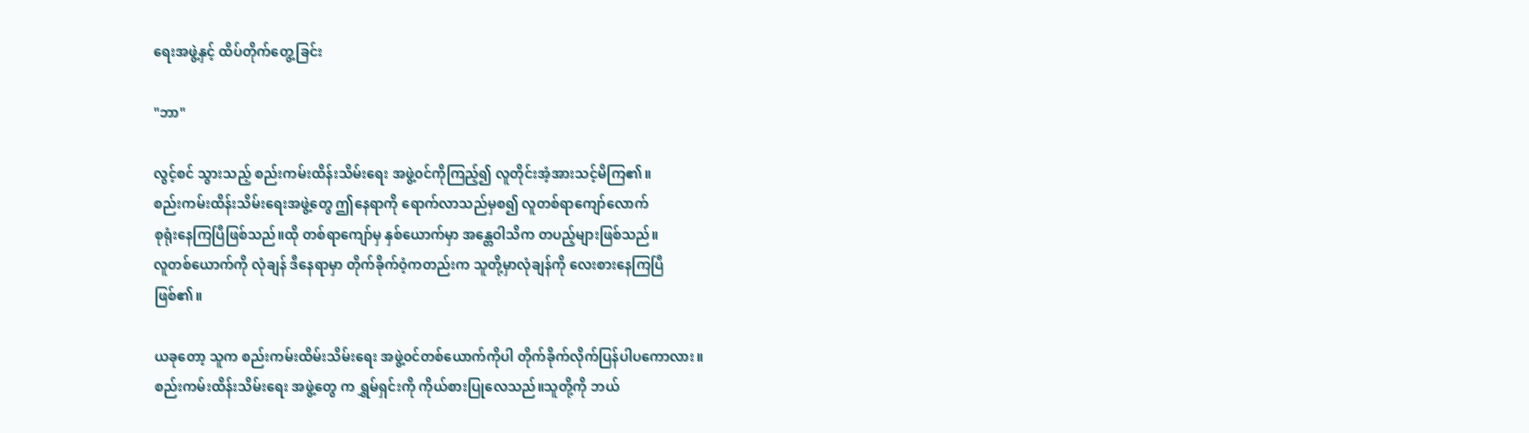ရေးအဖွဲ့နှင့် ထိပ်တိုက်တွေ့ခြင်း

"ဘာ"

လွင့်စင် သွားသည့် စည်းကမ်းထိန်းသိမ်းရေး အဖွဲ့၀င်ကိုကြည့်၍ လူတိုင်းအံ့အားသင့်မိကြ၏။
စည်းကမ်းထိန်းသိမ်းရေးအဖွဲ့တွေ ဤနေရာကို ရောက်လာသည်မှစ၍ လူတစ်ရာကျော်လောက်
စုရုံးနေကြပြီဖြစ်သည်။ထို တစ်ရာကျော်မှ နှစ်ယောက်မှာ အန္တေဝါသိက တပည့်များဖြစ်သည်။
လူတစ်ယောက်ကို လုံချန် ဒီနေရာမှာ တိုက်ခိုက်ဝံ့ကတည်းက သူတို့မှာလုံချန်ကို လေးစားနေကြပြီ
ဖြစ်၏။

ယခုတော့ သူက စည်းကမ်းထိမ်းသိမ်းရေး အဖွဲ့၀င်တစ်ယောက်ကိုပါ တိုက်ခိုက်လိုက်ပြန်ပါပကောလား။
စည်းကမ်းထိန်းသိမ်းရေး အဖွဲ့တွေ က ရွှမ်ရှင်းကို ကိုယ်စားပြုလေသည်။သူတို့ကို ဘယ်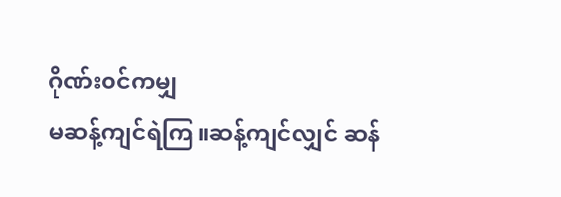ဂိုဏ်း၀င်ကမျှ
မဆန့်ကျင်ရဲကြ။ဆန့်ကျင်လျှင် ဆန်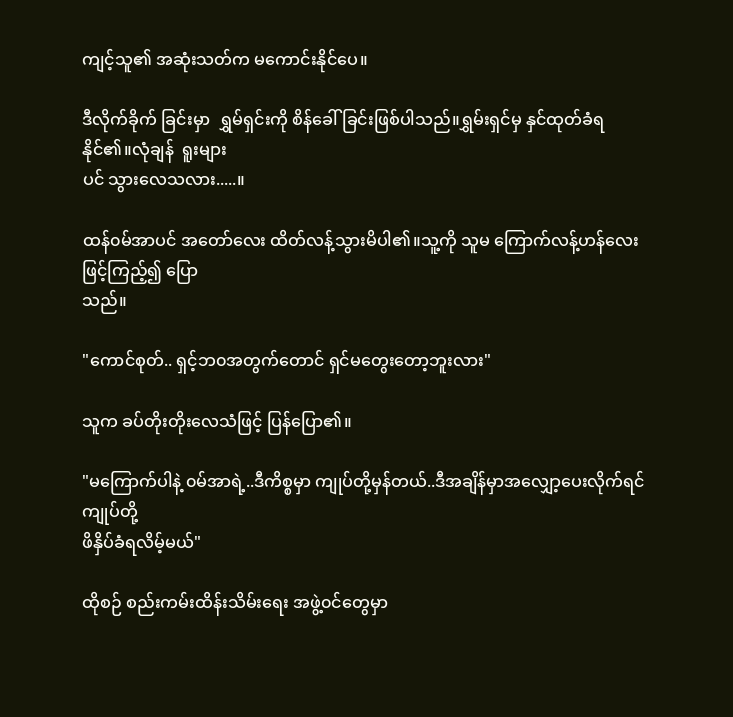ကျင့်သူ၏ အဆုံးသတ်က မကောင်းနိုင်ပေ။

ဒီလိုက်ခိုက် ခြင်းမှာ  ရွှမ်ရှင်းကို စိန်ခေါ်ခြင်းဖြစ်ပါသည်။ရွှမ်းရှင်မှ နှင်ထုတ်ခံရနိုင်၏။လုံချန်  ရူးများ
ပင် သွားလေသလား.....။

ထန်၀မ်အာပင် အတော်လေး ထိတ်လန့်သွားမိပါ၏။သူ့ကို သူမ ကြောက်လန့်ဟန်လေးဖြင့်ကြည့်၍ ပြော
သည်။

"ကောင်စုတ်.. ရှင့်ဘ၀အတွက်တောင် ရှင်မတွေးတော့ဘူးလား"

သူက ခပ်တိုးတိုးလေသံဖြင့် ပြန်ပြော၏။

"မကြောက်ပါနဲ့ ၀မ်အာရဲ့..ဒီကိစ္စမှာ ကျုပ်တို့မှန်တယ်..ဒီအချိန်မှာအလျှော့ပေးလိုက်ရင် ကျုပ်တို့
ဖိနှိပ်ခံရလိမ့်မယ်"

ထိုစဉ် စည်းကမ်းထိန်းသိမ်းရေး အဖွဲ့၀င်တွေမှာ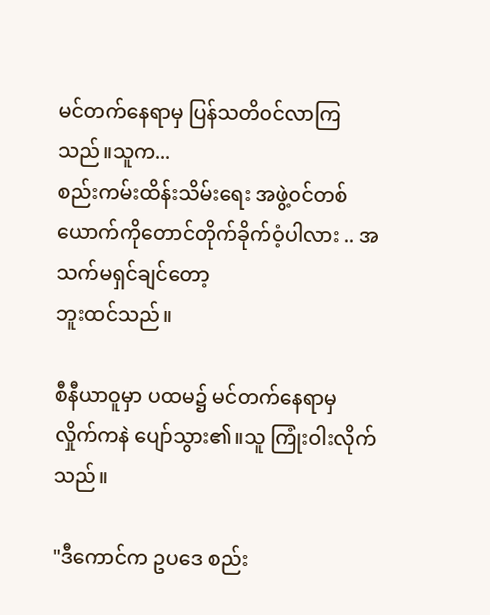မင်တက်နေရာမှ ပြန်သတိ၀င်လာကြသည်။သူက...
စည်းကမ်းထိန်းသိမ်းရေး အဖွဲ့၀င်တစ်ယောက်ကိုတောင်တိုက်ခိုက်ဝံ့ပါလား .. အသက်မရှင်ချင်တော့
ဘူးထင်သည်။

စီနီယာဝူမှာ ပထမ၌ မင်တက်နေရာမှ လှိုက်ကနဲ ပျော်သွား၏။သူ ကြုံးဝါးလိုက်သည်။

"ဒီကောင်က ဥပဒေ စည်း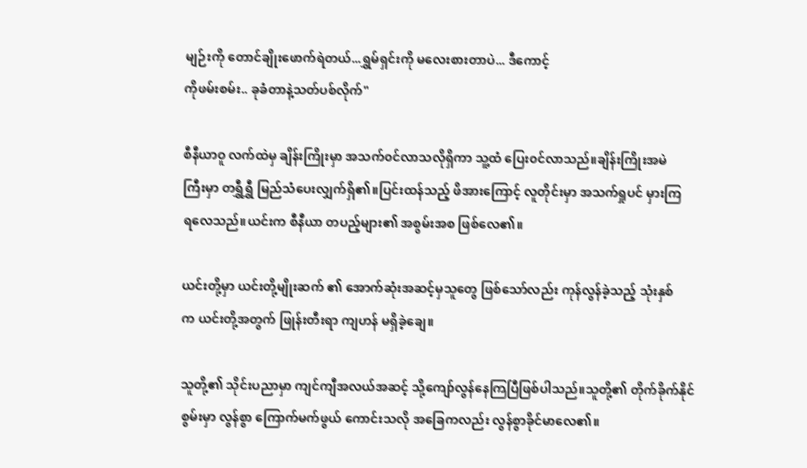မျဉ်းကို တောင်ချိုးဖောက်ရဲတယ်...ရွှမ်ရှင်းကို မလေးစားတာပဲ... ဒီကောင့်
ကိုဖမ်းစမ်း.. ခုခံတာနဲ့သတ်ပစ်လိုက်"

စီနီယာဝူ လက်ထဲမှ ချိန်းကြိုးမှာ အသက်၀င်လာသလိုရှိကာ သူ့ထံ ပြေး၀င်လာသည်။ချိန်းကြိုးအမဲ
ကြီးမှာ တရွှီရွှီ မြည်သံပေးလျှက်ရှိ၏။ပြင်းထန်သည့် ဖိအားကြောင့် လူတိုင်းမှာ အသက်ရှုပင် မှားကြ
ရလေသည်။ယင်းက စီနီယာ တပည့်များ၏ အစွမ်းအစ ဖြစ်လေ၏။

ယင်းတို့မှာ ယင်းတို့မျိုးဆက် ၏ အောက်ဆုံးအဆင့်မှသူတွေ ဖြစ်သော်လည်း ကုန်လွန်ခဲ့သည့် သုံးနှစ်
က ယင်းတို့အတွက် ဖြုန်းတီးရာ ကျဟန် မရှိခဲ့ချေ။

သူတို့၏ သိုင်းပညာမှာ ကျင်ကျီအလယ်အဆင့် သို့ကျော်လွန်နေကြပြီဖြစ်ပါသည်။သူတို့၏ တိုက်ခိုက်နိုင်
စွမ်းမှာ လွန်စွာ ကြောက်မက်ဖွယ် ကောင်းသလို အခြေကလည်း လွန်စွာခိုင်မာလေ၏။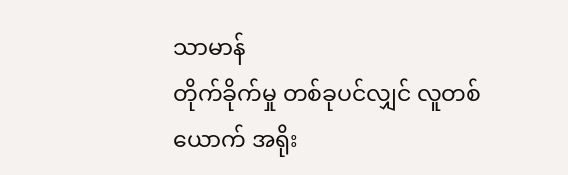သာမာန်
တိုက်ခိုက်မှု တစ်ခုပင်လျှင် လူတစ်ယောက် အရိုး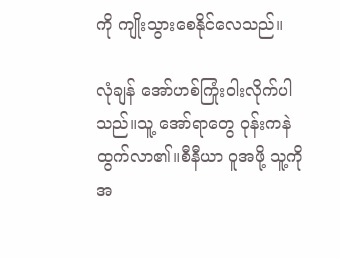ကို ကျိုးသွားစေနိုင်လေသည်။

လုံချန် အော်ဟစ်ကြုံးဝါးလိုက်ပါသည်။သူ့ အော်ရာတွေ ဝုန်းကနဲ ထွက်လာ၏။စီနီယာ ဝူအဖို့ သူ့ကို
အ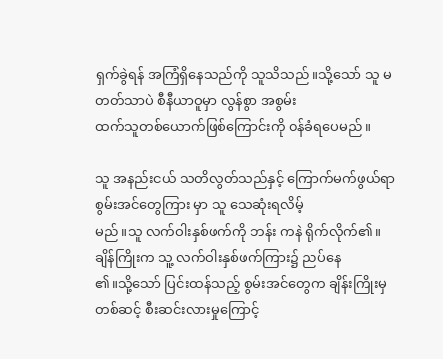ရှက်ခွဲရန် အကြံရှိနေသည်ကို သူသိသည်။သို့သော် သူ မတတ်သာပဲ စီနီယာဝူမှာ လွန်စွာ အစွမ်း
ထက်သူတစ်ယောက်ဖြစ်ကြောင်းကို ၀န်ခံရပေမည်။

သူ အနည်းငယ် သတိလွတ်သည်နှင့် ကြောက်မက်ဖွယ်ရာ စွမ်းအင်တွေကြား မှာ သူ သေဆုံးရလိမ့်
မည်။သူ လက်ဝါးနှစ်ဖက်ကို ဘန်း ကနဲ ရိုက်လိုက်၏။ချိန်ကြိုးက သူ့ လက်ဝါးနှစ်ဖက်ကြား၌ ညပ်နေ
၏။သို့သော် ပြင်းထန်သည့် စွမ်းအင်တွေက ချိန်းကြိုးမှ တစ်ဆင့် စီးဆင်းလားမှုကြောင့်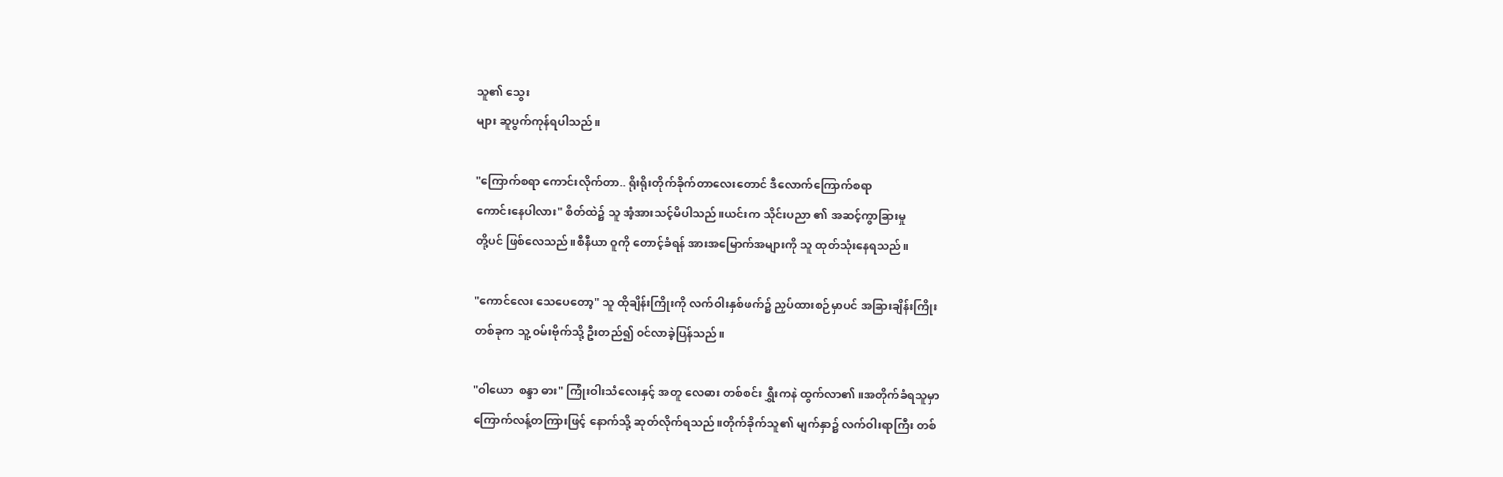သူ၏ သွေး
များ ဆူပွက်ကုန်ရပါသည်။

"ကြောက်စရာ ကောင်းလိုက်တာ.. ရိုးရိုးတိုက်ခိုက်တာလေးတောင် ဒီလောက်ကြောက်စရာ
ကောင်းနေပါလား" စိတ်ထဲ၌ သူ အံ့အားသင့်မိပါသည်။ယင်းက သိုင်းပညာ ၏ အဆင့်ကွာခြားမှု
တို့ပင် ဖြစ်လေသည်။စီနီယာ ဝူကို တောင့်ခံရန် အားအမြောက်အများကို သူ ထုတ်သုံးနေရသည်။

"ကောင်လေး သေပေတော့" သူ ထိုချိန်းကြိုးကို လက်ဝါးနှစ်ဖက်၌ ညှပ်ထားစဉ်မှာပင် အခြားချိန်းကြိုး
တစ်ခုက သူ့ ၀မ်းဗိုက်သို့ ဦးတည်၍ ၀င်လာခဲ့ပြန်သည်။

"ဝါယော  စန္ဒာ ဓား" ကြုံးဝါးသံလေးနှင့် အတူ လေဓား တစ်စင်း ရွှီးကနဲ ထွက်လာ၏။အတိုက်ခံရသူမှာ
ကြောက်လန့်တကြားဖြင့် နောက်သို့ ဆုတ်လိုက်ရသည်။တိုက်ခိုက်သူ၏ မျက်နှာ၌ လက်ဝါးရာကြီး တစ်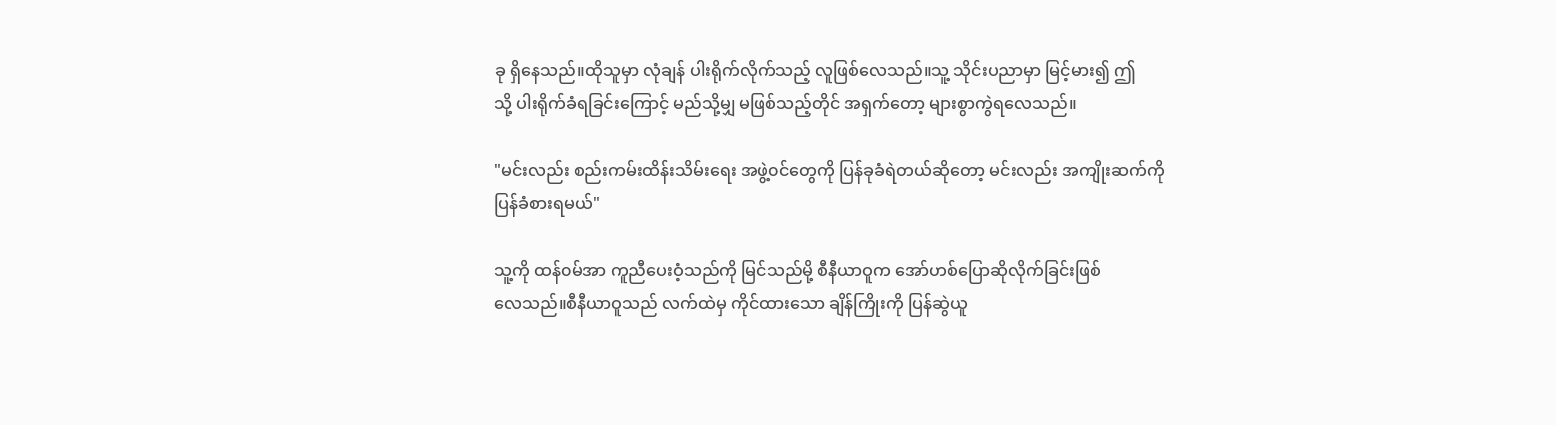ခု ရှိနေသည်။ထိုသူမှာ လုံချန် ပါးရိုက်လိုက်သည့် လူဖြစ်လေသည်။သူ့ သိုင်းပညာမှာ မြင့်မား၍ ဤ
သို့ ပါးရိုက်ခံရခြင်းကြောင့် မည်သို့မျှ မဖြစ်သည့်တိုင် အရှက်တော့ များစွာကွဲရလေသည်။

"မင်းလည်း စည်းကမ်းထိန်းသိမ်းရေး အဖွဲ့၀င်တွေကို ပြန်ခုခံရဲတယ်ဆိုတော့ မင်းလည်း အကျိုးဆက်ကို
ပြန်ခံစားရမယ်"

သူ့ကို ထန်၀မ်အာ ကူညီပေးဝံ့သည်ကို မြင်သည်မို့ စီနီယာဝူက အော်ဟစ်ပြောဆိုလိုက်ခြင်းဖြစ်
လေသည်။စီနီယာဝူသည် လက်ထဲမှ ကိုင်ထားသော ချိန်ကြိုးကို ပြန်ဆွဲယူ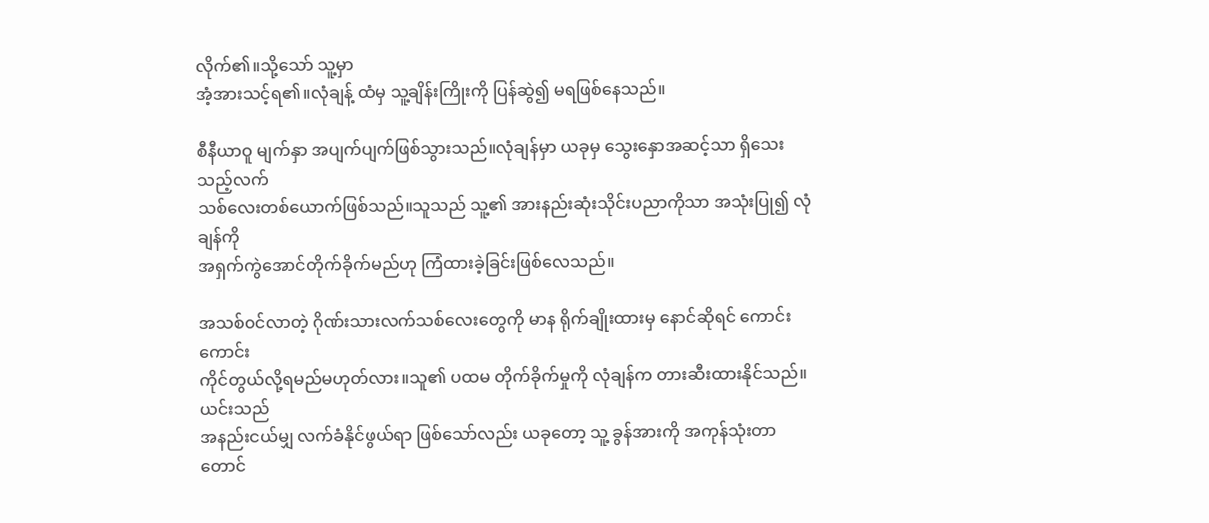လိုက်၏။သို့သော် သူ့မှာ
အံ့အားသင့်ရ၏။လုံချန့် ထံမှ သူ့ချိန်းကြိုးကို ပြန်ဆွဲ၍ မရဖြစ်နေသည်။

စီနီယာဝူ မျက်နှာ အပျက်ပျက်ဖြစ်သွားသည်။လုံချန်မှာ ယခုမှ သွေးနှောအဆင့်သာ ရှိသေးသည့်လက်
သစ်လေးတစ်ယောက်ဖြစ်သည်။သူသည် သူ့၏ အားနည်းဆုံးသိုင်းပညာကိုသာ အသုံးပြု၍ လုံချန်ကို
အရှက်ကွဲအောင်တိုက်ခိုက်မည်ဟု ကြံထားခဲ့ခြင်းဖြစ်လေသည်။

အသစ်၀င်လာတဲ့ ဂိုဏ်းသားလက်သစ်လေးတွေကို မာန ရိုက်ချိုးထားမှ နောင်ဆိုရင် ကောင်းကောင်း
ကိုင်တွယ်လို့ရမည်မဟုတ်လား။သူ၏ ပထမ တိုက်ခိုက်မှုကို လုံချန်က တားဆီးထားနိုင်သည်။ယင်းသည်
အနည်းငယ်မျှ လက်ခံနိုင်ဖွယ်ရာ ဖြစ်သော်လည်း ယခုတော့ သူ့ ခွန်အားကို အကုန်သုံးတာတောင်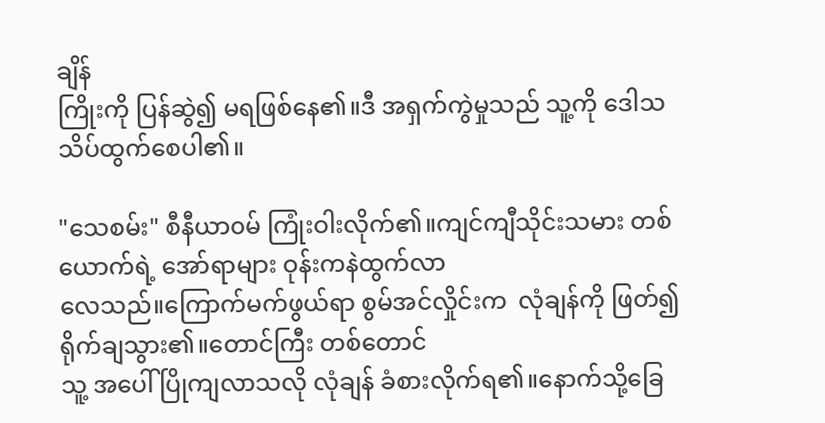ချိန်
ကြိုးကို ပြန်ဆွဲ၍ မရဖြစ်နေ၏။ဒီ အရှက်ကွဲမှုသည် သူ့ကို ဒေါသသိပ်ထွက်စေပါ၏။

"သေစမ်း" စီနီယာ၀မ် ကြုံးဝါးလိုက်၏။ကျင်ကျီသိုင်းသမား တစ်ယောက်ရဲ့ အော်ရာများ ဝုန်းကနဲထွက်လာ
လေသည်။ကြောက်မက်ဖွယ်ရာ စွမ်အင်လှိုင်းက  လုံချန်ကို ဖြတ်၍ ရိုက်ချသွား၏။တောင်ကြီး တစ်တောင်
သူ့ အပေါ် ပြိုကျလာသလို လုံချန် ခံစားလိုက်ရ၏။နောက်သို့ခြေ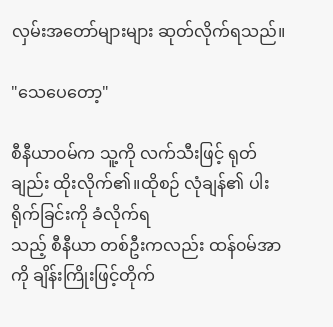လှမ်းအတော်များများ ဆုတ်လိုက်ရသည်။

"သေပေတော့"

စီနီယာ၀မ်က သူ့ကို လက်သီးဖြင့် ရုတ်ချည်း ထိုးလိုက်၏။ထိုစဉ် လုံချန်၏ ပါးရိုက်ခြင်းကို ခံလိုက်ရ
သည့် စီနီယာ တစ်ဦးကလည်း ထန်၀မ်အာကို ချိန်းကြိုးဖြင့်တိုက်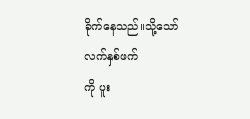ခိုက်နေသည်။သို့သော် လက်နှစ်ဖက်
ကို ပူး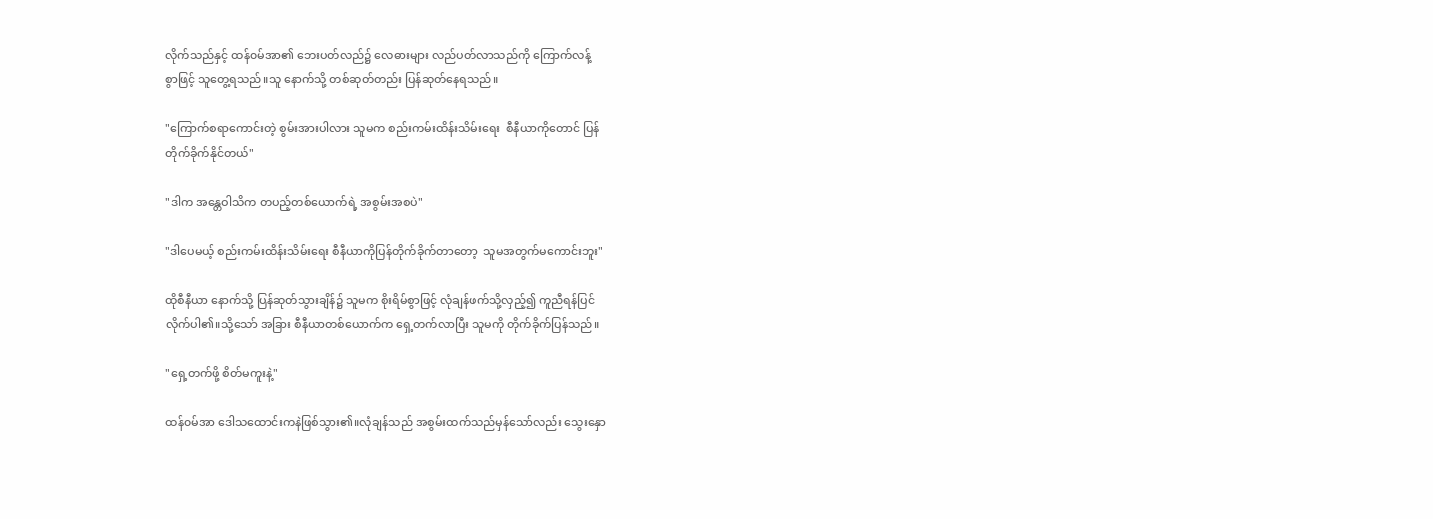လိုက်သည်နှင့် ထန်၀မ်အာ၏ ဘေးပတ်လည်၌ လေဓားများ လည်ပတ်လာသည်ကို ကြောက်လန့်
စွာဖြင့် သူတွေ့ရသည်။သူ နောက်သို့ တစ်ဆုတ်တည်း ပြန်ဆုတ်နေရသည်။

"ကြောက်စရာကောင်းတဲ့ စွမ်းအားပါလား သူမက စည်းကမ်းထိန်းသိမ်းရေး  စီနီယာကိုတောင် ပြန်
တိုက်ခိုက်နိုင်တယ်"

"ဒါက အန္တေဝါသိက တပည့်တစ်ယောက်ရဲ့ အစွမ်းအစပဲ"

"ဒါပေမယ့် စည်းကမ်းထိန်းသိမ်းရေး စီနီယာကိုပြန်တိုက်ခိုက်တာတော့  သူမအတွက်မကောင်းဘူး"

ထိုစီနီယာ နောက်သို့ ပြန်ဆုတ်သွားချိန်၌ သူမက စိုးရိမ်စွာဖြင့် လုံချန်ဖက်သို့လှည့်၍ ကူညီရန်ပြင်
လိုက်ပါ၏။သို့သော် အခြား စီနီယာတစ်ယောက်က ရှေ့တက်လာပြီး သူမကို တိုက်ခိုက်ပြန်သည်။

"ရှေ့တက်ဖို့ စိတ်မကူးနဲ့"

ထန်၀မ်အာ ဒေါသထောင်းကနဲဖြစ်သွား၏။လုံချန်သည် အစွမ်းထက်သည်မှန်သော်လည်း သွေးနှော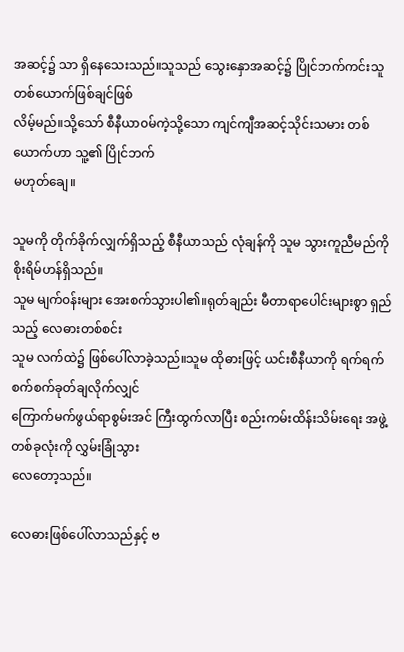အဆင့်၌ သာ ရှိနေသေးသည်။သူသည် သွေးနှောအဆင့်၌ ပြိုင်ဘက်ကင်းသူတစ်ယောက်ဖြစ်ချင်ဖြစ်
လိမ့်မည်။သို့သော် စီနီယာ၀မ်ကဲ့သို့သော ကျင်ကျီအဆင့်သိုင်းသမား တစ်ယောက်ဟာ သူ့၏ ပြိုင်ဘက်
မဟုတ်ချေ။

သူမကို တိုက်ခိုက်လျှက်ရှိသည့် စီနီယာသည် လုံချန်ကို သူမ သွားကူညီမည်ကို စိုးရိမ်ဟန်ရှိသည်။
သူမ မျက်၀န်းများ အေးစက်သွားပါ၏။ရုတ်ချည်း မီတာရာပေါင်းများစွာ ရှည်သည့် လေဓားတစ်စင်း
သူမ လက်ထဲ၌ ဖြစ်ပေါ်လာခဲ့သည်။သူမ ထိုဓားဖြင့် ယင်းစီနီယာကို ရက်ရက်စက်စက်ခုတ်ချလိုက်လျှင်
ကြောက်မက်ဖွယ်ရာစွမ်းအင် ကြီးထွက်လာပြီး စည်းကမ်းထိန်းသိမ်းရေး အဖွဲ့တစ်ခုလုံးကို လွှမ်းခြုံသွား
လေတော့သည်။

လေဓားဖြစ်ပေါ်လာသည်နှင့် ဗ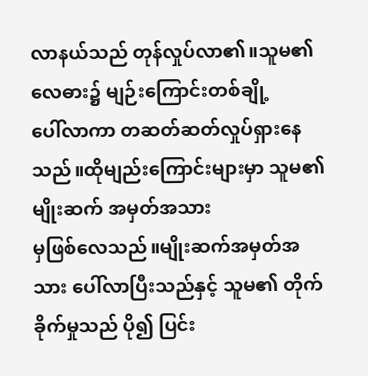လာနယ်သည် တုန်လှုပ်လာ၏။သူမ၏ လေဓား၌ မျဉ်းကြောင်းတစ်ချို့
ပေါ်လာကာ တဆတ်ဆတ်လှုပ်ရှားနေသည်။ထိုမျည်းကြောင်းများမှာ သူမ၏ မျိုးဆက် အမှတ်အသား
မှဖြစ်လေသည်။မျိုးဆက်အမှတ်အသား ပေါ်လာပြီးသည်နှင့် သူမ၏ တိုက်ခိုက်မှုသည် ပို၍ ပြင်း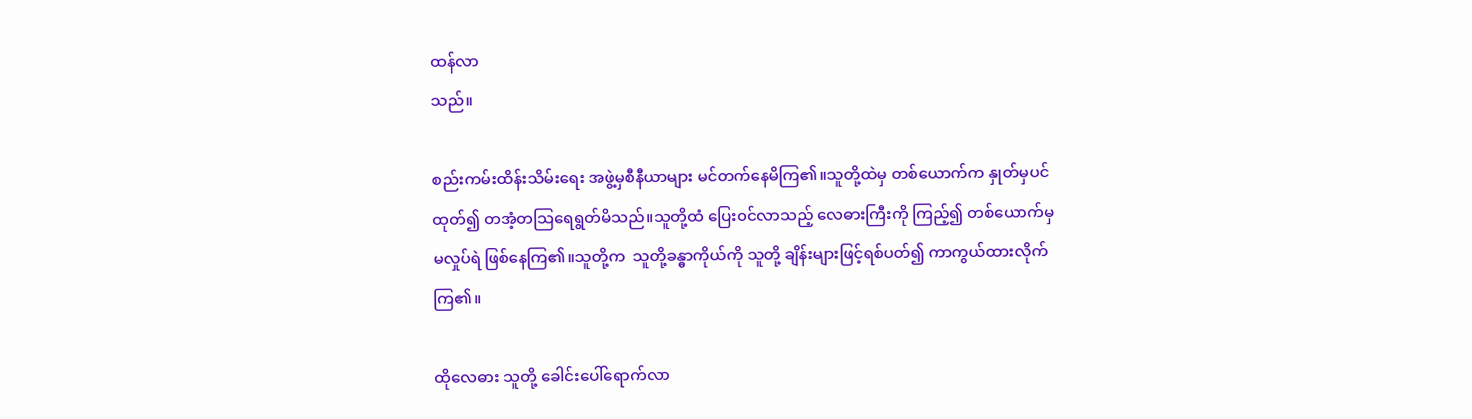ထန်လာ
သည်။

စည်းကမ်းထိန်းသိမ်းရေး အဖွဲ့မှစီနီယာများ မင်တက်နေမိကြ၏။သူတို့ထဲမှ တစ်ယောက်က နှုတ်မှပင်
ထုတ်၍ တအံ့တသြရေရွတ်မိသည်။သူတို့ထံ ပြေး၀င်လာသည့် လေဓားကြီးကို ကြည့်၍ တစ်ယောက်မှ
မလှုပ်ရဲ ဖြစ်နေကြ၏။သူတို့က  သူတို့ခန္ဓာကိုယ်ကို သူတို့ ချိန်းများဖြင့်ရစ်ပတ်၍ ကာကွယ်ထားလိုက်
ကြ၏။

ထိုလေဓား သူတို့ ခေါင်းပေါ်ရောက်လာ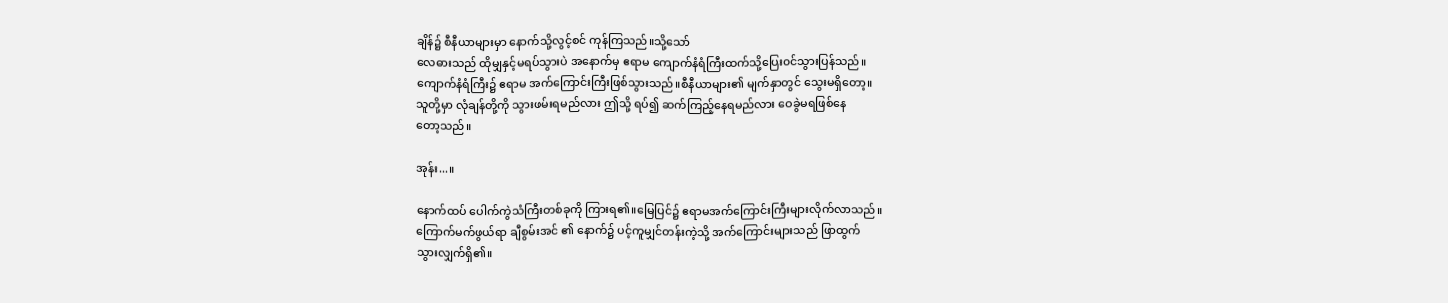ချိန်၌ စီနီယာများမှာ နောက်သို့လွင့်စင် ကုန်ကြသည်။သို့သော်
လေဓားသည် ထိုမျှနှင့်မရပ်သွားပဲ အနောက်မှ ဧရာမ ကျောက်နံရံကြီးထက်သို့ပြေး၀င်သွားပြန်သည်။
ကျောက်နံရံကြီး၌ ဧရာမ အက်ကြောင်းကြီးဖြစ်သွားသည်။စီနီယာများ၏ မျက်နှာတွင် သွေးမရှိတော့။
သူတို့မှာ လုံချန်တို့ကို သွားဖမ်းရမည်လား ဤသို့ ရပ်၍ ဆက်ကြည့်နေရမည်လား ဝေခွဲမရဖြစ်နေ
တော့သည်။

အုန်း...။

နောက်ထပ် ပေါက်ကွဲသံကြီးတစ်ခုကို ကြားရ၏။မြေပြင်၌ ဧရာမအက်ကြောင်းကြီးများလိုက်လာသည်။
ကြောက်မက်ဖွယ်ရာ ချီစွမ်းအင် ၏ နောက်၌ ပင့်ကူမျှင်တန်းကဲ့သို့ အက်ကြောင်းများသည် ဖြာထွက်
သွားလျှက်ရှိ၏။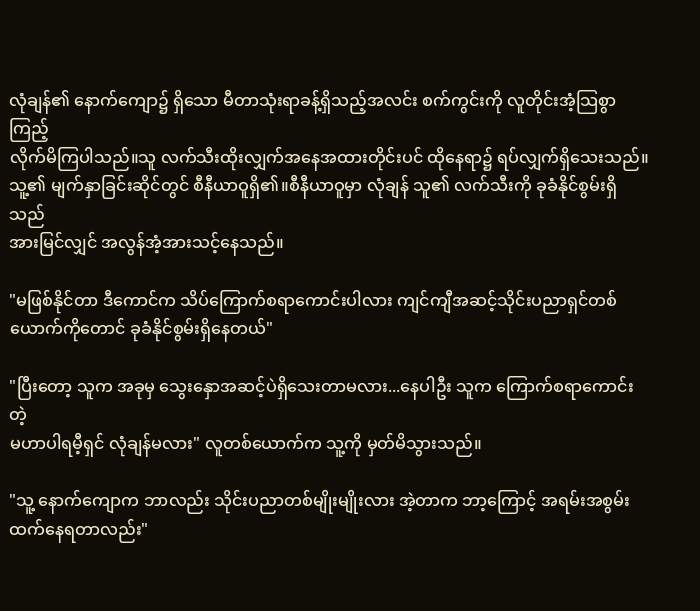လုံချန်၏ နောက်ကျော၌ ရှိသော မီတာသုံးရာခန့်ရှိသည့်အလင်း စက်ကွင်းကို လူတိုင်းအံ့သြစွာကြည့်
လိုက်မိကြပါသည်။သူ လက်သီးထိုးလျှက်အနေအထားတိုင်းပင် ထိုနေရာ၌ ရပ်လျှက်ရှိသေးသည်။
သူ့၏ မျက်နှာခြင်းဆိုင်တွင် စီနီယာဝူရှိ၏။စီနီယာဝူမှာ လုံချန် သူ၏ လက်သီးကို ခုခံနိုင်စွမ်းရှိသည်
အားမြင်လျှင် အလွန်အံ့အားသင့်နေသည်။

"မဖြစ်နိုင်တာ ဒီကောင်က သိပ်ကြောက်စရာကောင်းပါလား ကျင်ကျီအဆင့်သိုင်းပညာရှင်တစ်
ယောက်ကိုတောင် ခုခံနိုင်စွမ်းရှိနေတယ်"

"ပြီးတော့ သူက အခုမှ သွေးနှောအဆင့်ပဲရှိသေးတာမလား...နေပါဦး သူက ကြောက်စရာကောင်းတဲ့
မဟာပါရမီ့ရှင် လုံချန်မလား" လူတစ်ယောက်က သူ့ကို မှတ်မိသွားသည်။

"သူ့ နောက်ကျောက ဘာလည်း သိုင်းပညာတစ်မျိုးမျိုးလား အဲ့တာက ဘာ့ကြောင့် အရမ်းအစွမ်း
ထက်နေရတာလည်း"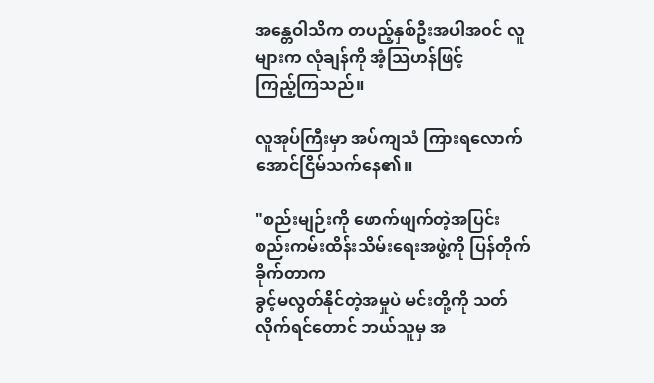အန္တေဝါသိက တပည့်နှစ်ဦးအပါအ၀င် လူများက လုံချန်ကို အံ့သြဟန်ဖြင့်
ကြည့်ကြသည်။

လူအုပ်ကြီးမှာ အပ်ကျသံ ကြားရလောက်အောင်ငြိမ်သက်နေ၏။

"စည်းမျဉ်းကို ဖောက်ဖျက်တဲ့အပြင်းစည်းကမ်းထိန်းသိမ်းရေးအဖွဲ့ကို ပြန်တိုက်ခိုက်တာက
ခွင့်မလွတ်နိုင်တဲ့အမှုပဲ မင်းတို့ကို သတ်လိုက်ရင်တောင် ဘယ်သူမှ အ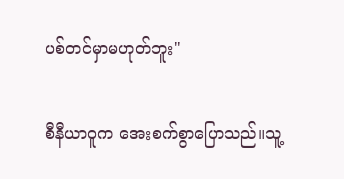ပစ်တင်မှာမဟုတ်ဘူး"

စီနီယာဝူက အေးစက်စွာပြောသည်။သူ့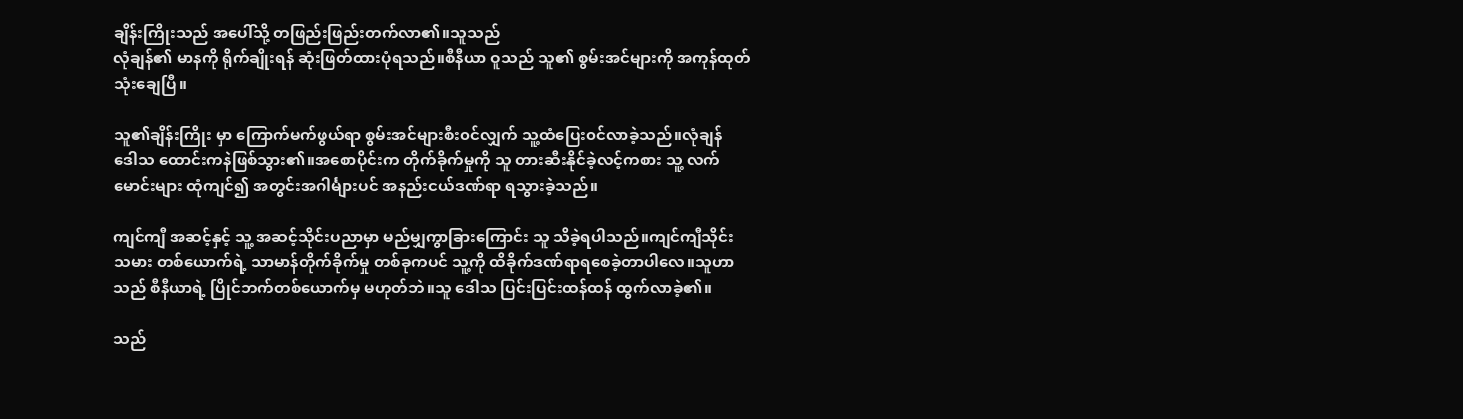ချိန်းကြိုးသည် အပေါ်သို့ တဖြည်းဖြည်းတက်လာ၏။သူသည်
လုံချန်၏ မာနကို ရိုက်ချိုးရန် ဆုံးဖြတ်ထားပုံရသည်။စီနီယာ ဝူသည် သူ၏ စွမ်းအင်များကို အကုန်ထုတ်
သုံးချေပြီ။

သူ၏ချိန်းကြိုး မှာ ကြောက်မက်ဖွယ်ရာ စွမ်းအင်များစီး၀င်လျှက် သူ့ထံပြေး၀င်လာခဲ့သည်။လုံချန်
ဒေါသ ထောင်းကနဲဖြစ်သွား၏။အစောပိုင်းက တိုက်ခိုက်မှုကို သူ တားဆီးနိုင်ခဲ့လင့်ကစား သူ့ လက်
မောင်းများ ထုံကျင်၍ အတွင်းအဂါင်္များပင် အနည်းငယ်ဒဏ်ရာ ရသွားခဲ့သည်။

ကျင်ကျီ အဆင့်နှင့် သူ့ အဆင့်သိုင်းပညာမှာ မည်မျှကွာခြားကြောင်း သူ သိခဲ့ရပါသည်။ကျင်ကျီသိုင်း
သမား တစ်ယောက်ရဲ့ သာမာန်တိုက်ခိုက်မှု တစ်ခုကပင် သူ့ကို ထိခိုက်ဒဏ်ရာရစေခဲ့တာပါလေ။သူဟာ
သည် စီနီယာရဲ့ ပြိုင်ဘက်တစ်ယောက်မှ မဟုတ်ဘဲ။သူ ဒေါသ ပြင်းပြင်းထန်ထန် ထွက်လာခဲ့၏။

သည်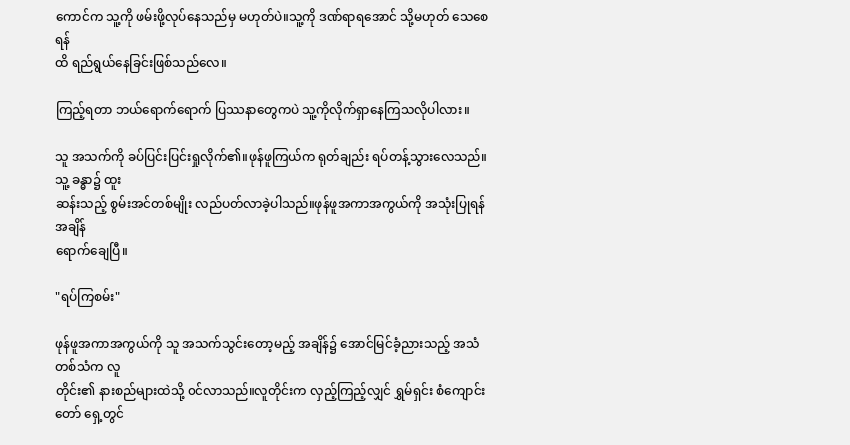ကောင်က သူ့ကို ဖမ်းဖို့လုပ်နေသည်မှ မဟုတ်ပဲ။သူ့ကို ဒဏ်ရာရအောင် သို့မဟုတ် သေစေရန်
ထိ ရည်ရွယ်နေခြင်းဖြစ်သည်လေ။

ကြည့်ရတာ ဘယ်ရောက်ရောက် ပြဿနာတွေကပဲ သူ့ကိုလိုက်ရှာနေကြသလိုပါလား။

သူ အသက်ကို ခပ်ပြင်းပြင်းရှုလိုက်၏။ဖုန်ဖူကြယ်က ရုတ်ချည်း ရပ်တန့်သွားလေသည်။သူ့ ခန္ဓာ၌ ထူး
ဆန်းသည့် စွမ်းအင်တစ်မျိုး လည်ပတ်လာခဲ့ပါသည်။ဖုန်ဖူအကာအကွယ်ကို အသုံးပြုရန် အချိန်
ရောက်ချေပြီ။

"ရပ်ကြစမ်း"

ဖုန်ဖူအကာအကွယ်ကို သူ အသက်သွင်းတော့မည့် အချိန်၌ အောင်မြင်ခံ့ညားသည့် အသံတစ်သံက လူ
တိုင်း၏ နားစည်များထဲသို့ ၀င်လာသည်။လူတိုင်းက လှည့်ကြည့်လျှင် ရွှမ်ရှင်း စံကျောင်းတော် ရှေ့တွင်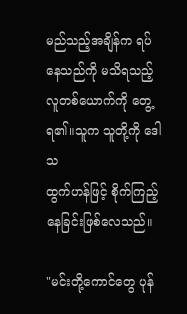မည်သည့်အချိန်က ရပ်နေသည်ကို မသိရသည့် လူတစ်ယောက်ကို တွေ့ရ၏။သူက သူတို့ကို ဒေါသ
ထွက်ဟန်ဖြင့် စိုက်ကြည့်နေခြင်းဖြစ်လေသည်။

"မင်းတို့ကောင်တွေ ပုန်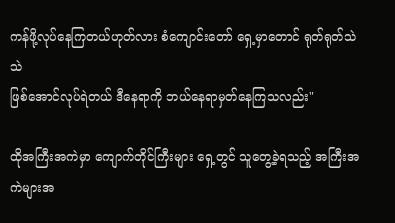ကန်ဖို့လုပ်နေကြတယ်ဟုတ်လား စံကျောင်းတော် ရှေ့မှာတောင် ရုတ်ရုတ်သဲသဲ
ဖြစ်အောင်လုပ်ရဲတယ် ဒီနေရာကို ဘယ်နေရာမှတ်နေကြသလည်း"

ထိုအကြီးအကဲမှာ ကျောက်တိုင်ကြီးများ ရှေ့တွင် သူတွေ့ခဲ့ရသည့် အကြီးအကဲများအ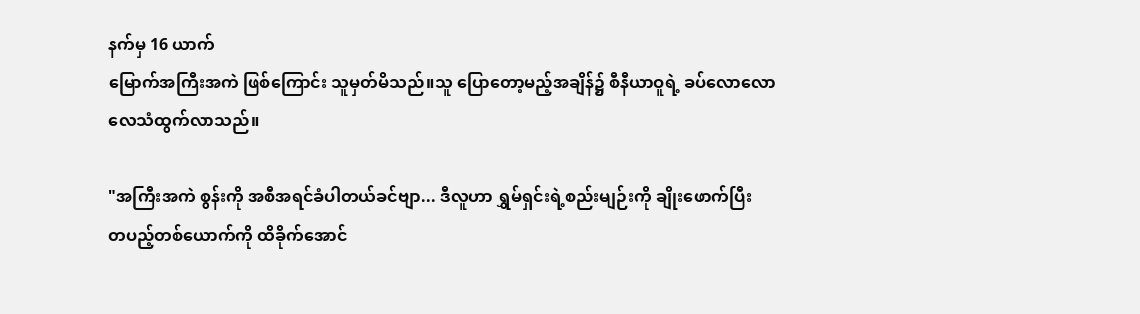နက်မှ 16 ယာက်
မြောက်အကြီးအကဲ ဖြစ်ကြောင်း သူမှတ်မိသည်။သူ ပြောတော့မည့်အချိန်၌ စီနီယာဝူရဲ့ ခပ်လောလော
လေသံထွက်လာသည်။

"အကြီးအကဲ စွန်းကို အစီအရင်ခံပါတယ်ခင်ဗျာ... ဒီလူဟာ ရွှမ်ရှင်းရဲ့စည်းမျဉ်းကို ချိုးဖောက်ပြီး
တပည့်တစ်ယောက်ကို ထိခိုက်အောင်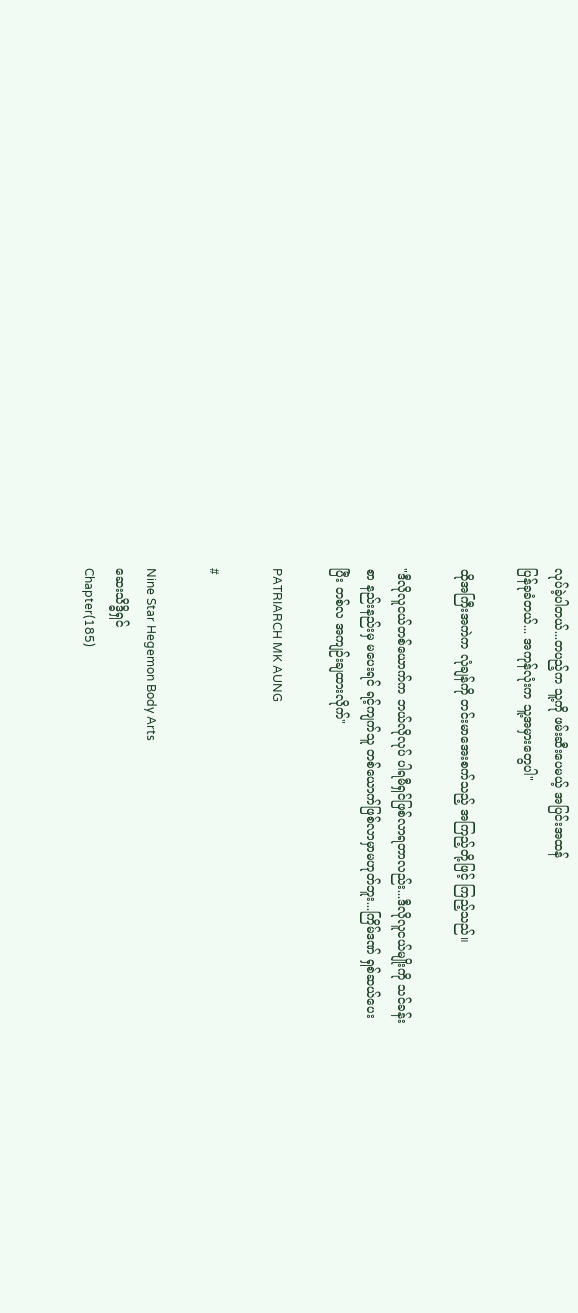လုပ်ခဲ့ပါတယ်...တပည့်က သူ့ကို ဖမ်းဆီးပေမယ့် အပြင်းအထန်
ပြန်ခုခံတယ်... အကုန်လုံးက သူ့အမှားတွေပါ"

ထိုအကြီးအကဲက လုံချန်ကို တင်းမာအေးစက်သည့် အကြည့်တို့ဖြင့် ကြည့်သည်။

"ဒီလိုလူငယ်တစ်ယောက်က ဘယ်လိုလုပ် ပါရမီရှင်ဖြစ်လာရတာလည်း...ဒီလိုလူငယ်မျိုးကို သင်ခန်း
စာ နည်းနည်းမှ မပေးရင် ရင့်ကျက်သူ တစ်ယောက်ဖြစ်လာမှာမဟုတ်ဘူး...ကြိမ်ဒဏ် ရှစ်ဆယ်ပေး
ပြီး တစ်လ အကျဉ်းချထားလိုက်"

PATRIARCH MK AUNG

#

Nine Star Hegemon Body Arts
ဆေးသိဒ္ဓိရှင်
Chapter(185)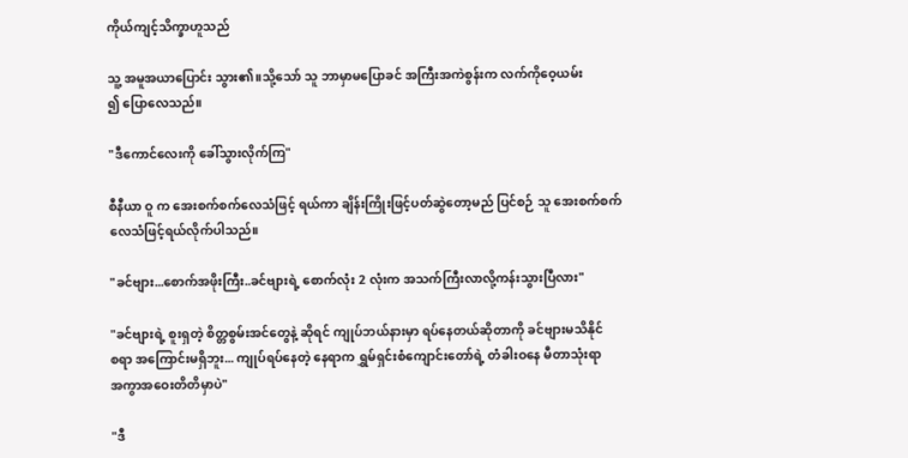ကိုယ်ကျင့်သိက္ခာဟူသည်

သူ့ အမူအယာပြောင်း သွား၏။သို့သော် သူ ဘာမှာမပြောခင် အကြီးအကဲစွန်းက လက်ကိုဝေ့ယမ်း
၍ ပြောလေသည်။

"ဒီကောင်လေးကို ခေါ်သွားလိုက်ကြ"

စီနီယာ ဝူ က အေးစက်စက်လေသံဖြင့် ရယ်ကာ ချိန်းကြိုးဖြင့်ပတ်ဆွဲတော့မည် ပြင်စဉ် သူ အေးစက်စက်
လေသံဖြင့်ရယ်လိုက်ပါသည်။

"ခင်ဗျား...စောက်အဖိုးကြီး..ခင်ဗျားရဲ့ စောက်လုံး 2 လုံးက အသက်ကြီးလာလို့ကန်းသွားပြီလား"

"ခင်ဗျားရဲ့ စူးရှတဲ့ စိတ္တစွမ်းအင်တွေနဲ့ ဆိုရင် ကျုပ်ဘယ်နားမှာ ရပ်နေတယ်ဆိုတာကို ခင်ဗျားမသိနိုင်
စရာ အကြောင်းမရှိဘူး... ကျုပ်ရပ်နေတဲ့ နေရာက ရွှမ်ရှင်းစံကျောင်းတော်ရဲ့ တံခါးဝနေ မီတာသုံးရာ
အကွာအဝေးတိတိမှာပဲ"

"ဒီ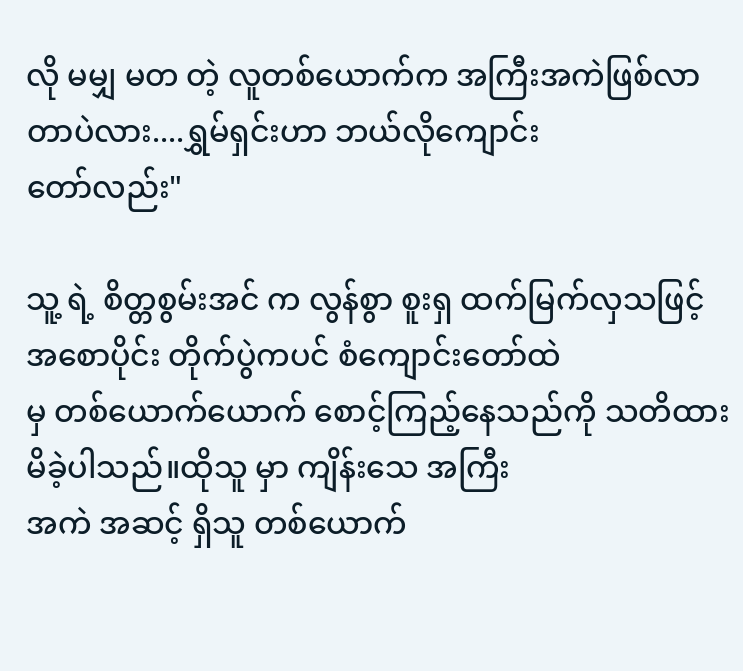လို မမျှ မတ တဲ့ လူတစ်ယောက်က အကြီးအကဲဖြစ်လာတာပဲလား....ရွှမ်ရှင်းဟာ ဘယ်လိုကျောင်း
တော်လည်း"

သူ့ ရဲ့ စိတ္တစွမ်းအင် က လွန်စွာ စူးရှ ထက်မြက်လှသဖြင့် အစောပိုင်း တိုက်ပွဲကပင် စံကျောင်းတော်ထဲ
မှ တစ်ယောက်ယောက် စောင့်ကြည့်နေသည်ကို သတိထားမိခဲ့ပါသည်။ထိုသူ မှာ ကျိန်းသေ အကြီး
အကဲ အဆင့် ရှိသူ တစ်ယောက်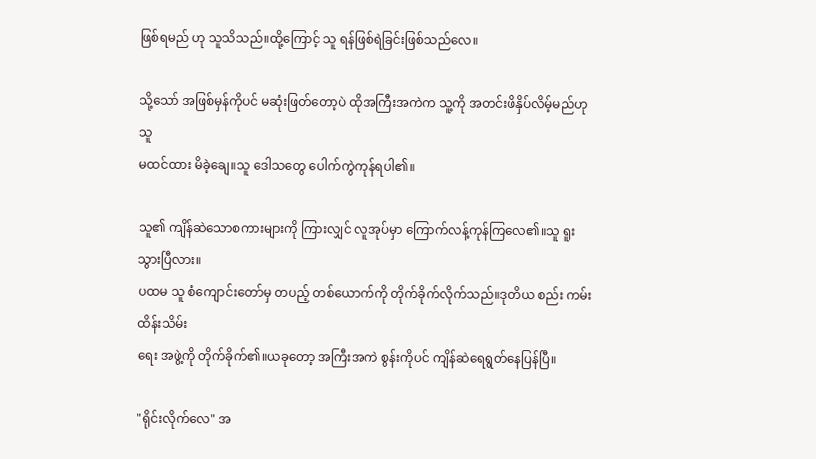ဖြစ်ရမည် ဟု သူသိသည်။ထို့ကြောင့် သူ ရန်ဖြစ်ရဲခြင်းဖြစ်သည်လေ။

သို့သော် အဖြစ်မှန်ကိုပင် မဆုံးဖြတ်တော့ပဲ ထိုအကြီးအကဲက သူ့ကို အတင်းဖိနှိပ်လိမ့်မည်ဟု သူ
မထင်ထား မိခဲ့ချေ။သူ ဒေါသတွေ ပေါက်ကွဲကုန်ရပါ၏။

သူ၏ ကျိန်ဆဲသောစကားများကို ကြားလျှင် လူအုပ်မှာ ကြောက်လန့်ကုန်ကြလေ၏။သူ ရူး သွားပြီလား။
ပထမ သူ စံကျောင်းတော်မှ တပည့် တစ်ယောက်ကို တိုက်ခိုက်လိုက်သည်။ဒုတိယ စည်း ကမ်းထိန်းသိမ်း
ရေး အဖွဲ့ကို တိုက်ခိုက်၏။ယခုတော့ အကြီးအကဲ စွန်းကိုပင် ကျိန်ဆဲရေရွတ်နေပြန်ပြီ။

"ရိုင်းလိုက်လေ" အ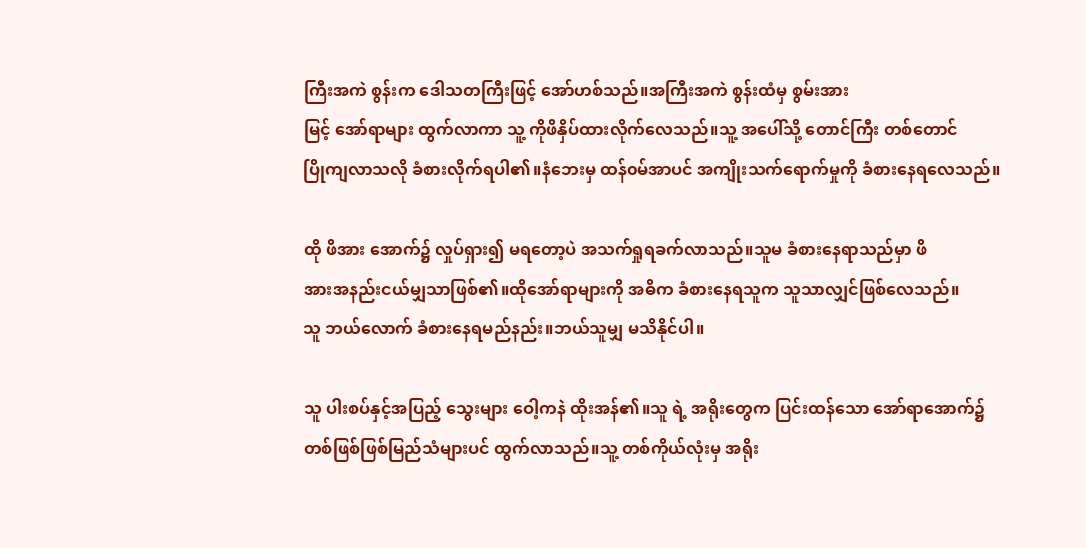ကြီးအကဲ စွန်းက ဒေါသတကြီးဖြင့် အော်ဟစ်သည်။အကြီးအကဲ စွန်းထံမှ စွမ်းအား
မြင့် အော်ရာများ ထွက်လာကာ သူ့ ကိုဖိနှိပ်ထားလိုက်လေသည်။သူ့ အပေါ်သို့ တောင်ကြီး တစ်တောင်
ပြိုကျလာသလို ခံစားလိုက်ရပါ၏။နံဘေးမှ ထန်၀မ်အာပင် အကျိုးသက်ရောက်မှုကို ခံစားနေရလေသည်။

ထို ဖိအား အောက်၌ လှုပ်ရှား၍ မရတော့ပဲ အသက်ရှုရခက်လာသည်။သူမ ခံစားနေရာသည်မှာ ဖိ
အားအနည်းငယ်မျှသာဖြစ်၏။ထိုအော်ရာများကို အဓိက ခံစားနေရသူက သူသာလျှင်ဖြစ်လေသည်။
သူ ဘယ်လောက် ခံစားနေရမည်နည်း။ဘယ်သူမျှ မသိနိုင်ပါ။

သူ ပါးစပ်နှင့်အပြည့် သွေးများ ဝေါ့ကနဲ ထိုးအန်၏။သူ ရဲ့ အရိုးတွေက ပြင်းထန်သော အော်ရာအောက်၌
တစ်ဖြစ်ဖြစ်မြည်သံများပင် ထွက်လာသည်။သူ့ တစ်ကိုယ်လုံးမှ အရိုး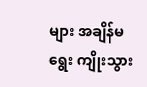များ အချိန်မရွေး ကျိုးသွား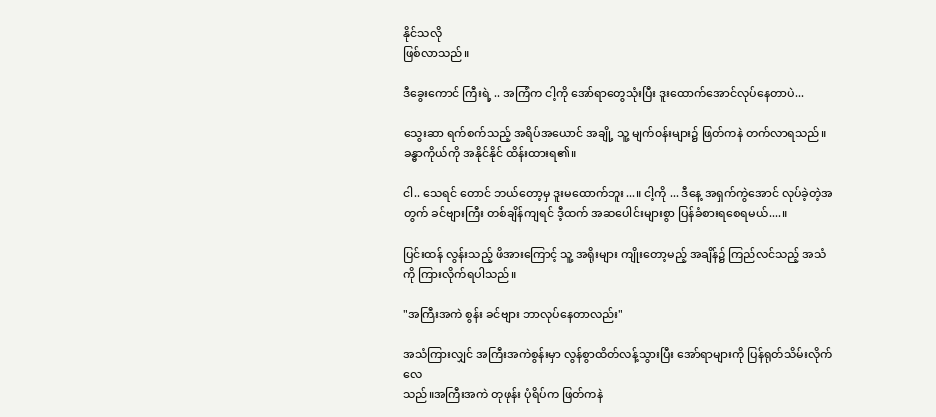နိုင်သလို
ဖြစ်လာသည်။

ဒီခွေးကောင် ကြီးရဲ့ .. အကြံက ငါ့ကို အော်ရာတွေသုံးပြီး ဒူးထောက်အောင်လုပ်နေတာပဲ...

သွေးဆာ ရက်စက်သည့် အရိပ်အယောင် အချို့ သူ့ မျက်၀န်းများ၌ ဖြတ်ကနဲ တက်လာရသည်။
ခန္ဓာကိုယ်ကို အနိုင်နိုင် ထိန်းထားရ၏။

ငါ.. သေရင် တောင် ဘယ်တော့မှ ဒူးမထောက်ဘူး...။ ငါ့ကို ... ဒီနေ့ အရှက်ကွဲအောင် လုပ်ခဲ့တဲ့အ
တွက် ခင်ဗျားကြီး တစ်ချိန်ကျရင် ဒီ့ထက် အဆပေါင်းများစွာ ပြန်ခံစားရစေရမယ်....။

ပြင်းထန် လွန်းသည့် ဖိအားကြောင့် သူ့ အရိုးများ ကျိုးတော့မည့် အချိန်၌ ကြည်လင်သည့် အသံ
ကို ကြားလိုက်ရပါသည်။

"အကြီးအကဲ စွန်း ခင်ဗျား ဘာလုပ်နေတာလည်း"

အသံကြားလျှင် အကြီးအကဲစွန်းမှာ လွန်စွာထိတ်လန့်သွားပြီး အော်ရာများကို ပြန်ရုတ်သိမ်းလိုက်လေ
သည်။အကြီးအကဲ တုဖုန်း ပုံရိပ်က ဖြတ်ကနဲ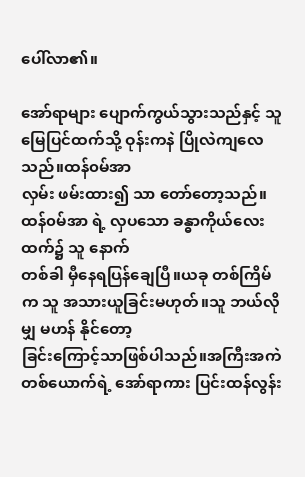ပေါ်လာ၏။

အော်ရာများ ပျောက်ကွယ်သွားသည်နှင့် သူ မြေပြင်ထက်သို့ ဝုန်းကနဲ ပြိုလဲကျလေသည်။ထန်၀မ်အာ
လှမ်း ဖမ်းထား၍ သာ တော်တော့သည်။ထန်၀မ်အာ ရဲ့ လှပသော ခန္ဓာကိုယ်လေးထက်၌ သူ နောက်
တစ်ခါ မှီနေရပြန်ချေပြီ။ယခု တစ်ကြိမ်က သူ အသားယူခြင်းမဟုတ်။သူ ဘယ်လိုမျှ မဟန် နိုင်တော့
ခြင်းကြောင့်သာဖြစ်ပါသည်။အကြီးအကဲ တစ်ယောက်ရဲ့ အော်ရာကား ပြင်းထန်လွန်း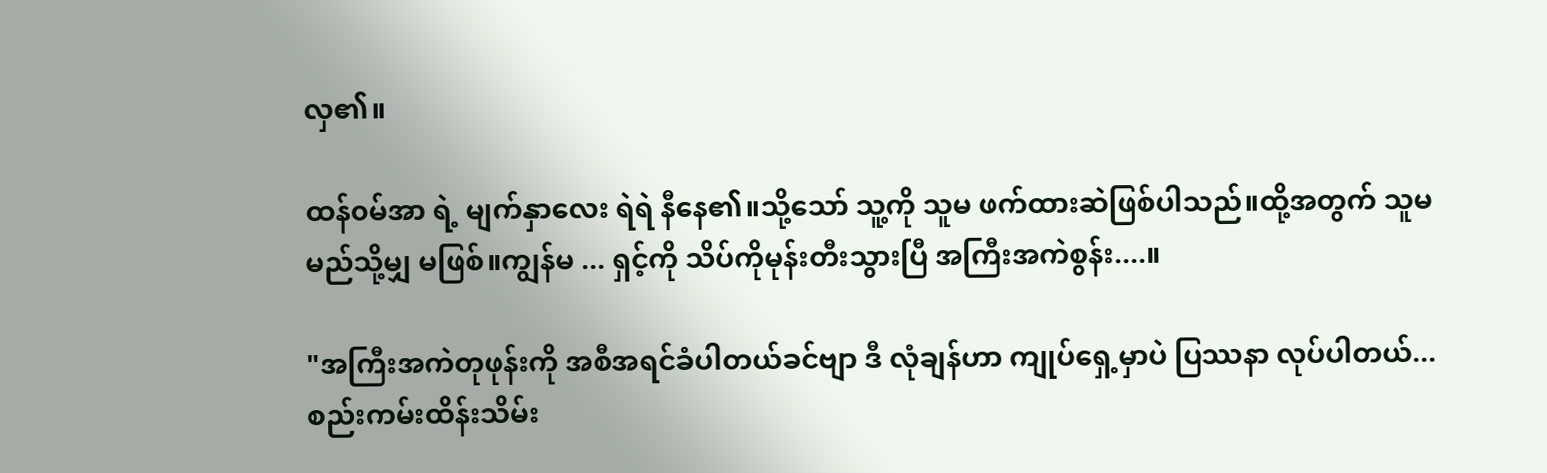လှ၏။

ထန်၀မ်အာ ရဲ့ မျက်နှာလေး ရဲရဲ နီနေ၏။သို့သော် သူ့ကို သူမ ဖက်ထားဆဲဖြစ်ပါသည်။ထို့အတွက် သူမ
မည်သို့မျှ မဖြစ်။ကျွန်မ ... ရှင့်ကို သိပ်ကိုမုန်းတီးသွားပြီ အကြီးအကဲစွန်း....။

"အကြီးအကဲတုဖုန်းကို အစီအရင်ခံပါတယ်ခင်ဗျာ ဒီ လုံချန်ဟာ ကျုပ်ရှေ့မှာပဲ ပြဿနာ လုပ်ပါတယ်...
စည်းကမ်းထိန်းသိမ်း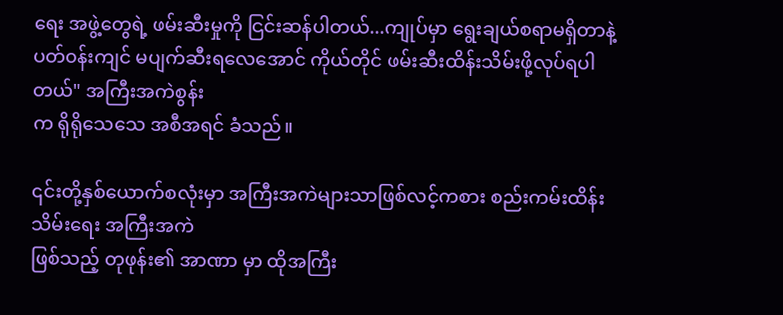ရေး အဖွဲ့တွေရဲ့ ဖမ်းဆီးမှုကို ငြင်းဆန်ပါတယ်...ကျုပ်မှာ ရွေးချယ်စရာမရှိတာနဲ့
ပတ်၀န်းကျင် မပျက်ဆီးရလေအောင် ကိုယ်တိုင် ဖမ်းဆီးထိန်းသိမ်းဖို့လုပ်ရပါတယ်" အကြီးအကဲစွန်း
က ရိုရိုသေသေ အစီအရင် ခံသည်။

၎င်းတို့နှစ်ယောက်စလုံးမှာ အကြီးအကဲများသာဖြစ်လင့်ကစား စည်းကမ်းထိန်းသိမ်းရေး အကြီးအကဲ
ဖြစ်သည့် တုဖုန်း၏ အာဏာ မှာ ထိုအကြီး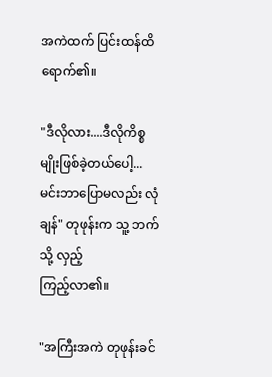အကဲထက် ပြင်းထန်ထိရောက်၏။

"ဒီလိုလား....ဒီလိုကိစ္စမျိုးဖြစ်ခဲ့တယ်ပေါ့... မင်းဘာပြောမလည်း လုံချန်" တုဖုန်းက သူ့ ဘက်သို့ လှည့်
ကြည့်လာ၏။

"အကြီးအကဲ တုဖုန်းခင်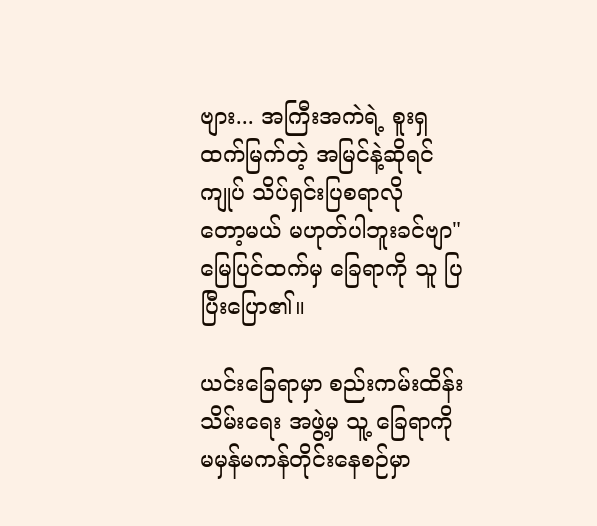ဗျား... အကြီးအကဲရဲ့ စူးရှထက်မြက်တဲ့ အမြင်နဲ့ဆိုရင် ကျုပ် သိပ်ရှင်းပြစရာလို
တော့မယ် မဟုတ်ပါဘူးခင်ဗျာ" မြေပြင်ထက်မှ ခြေရာကို သူ ပြပြီးပြော၏။

ယင်းခြေရာမှာ စည်းကမ်းထိန်းသိမ်းရေး အဖွဲ့မှ သူ့ ခြေရာကို မမှန်မကန်တိုင်းနေစဉ်မှာ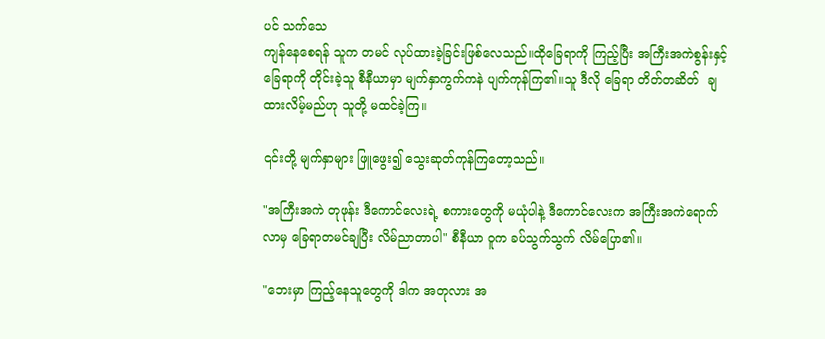ပင် သက်သေ
ကျန်နေစေရန် သူက တမင် လုပ်ထားခဲ့ခြင်းဖြစ်လေသည်။ထိုခြေရာကို ကြည့်ပြီး အကြီးအကဲစွန်းနှင့်
ခြေရာကို တိုင်းခဲ့သူ စီနီယာမှာ မျက်နှာကွက်ကနဲ ပျက်ကုန်ကြ၏။သူ ဒီလို ခြေရာ တိတ်တဆိတ်  ချ
ထားလိမ့်မည်ဟု သူတို့ မထင်ခဲ့ကြ။

၎င်းတို့ မျက်နှာများ ဖြူဖွေး၍ သွေးဆုတ်ကုန်ကြတော့သည်။

"အကြီးအကဲ တုဖုန်း ဒီကောင်လေးရဲ့ စကားတွေကို မယုံပါနဲ့ ဒီကောင်လေးက အကြီးအကဲရောက်
လာမှ ခြေရာတမင်ချပြီး လိမ်ညာတာပါ" စီနီယာ ဝူက ခပ်သွက်သွက် လိမ်ပြော၏။

"ဘေးမှာ ကြည့်နေသူတွေကို ဒါက အတုလား အ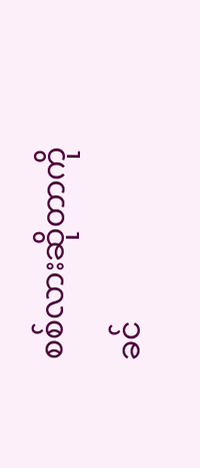စစ်လားဆိုတာကို ခင်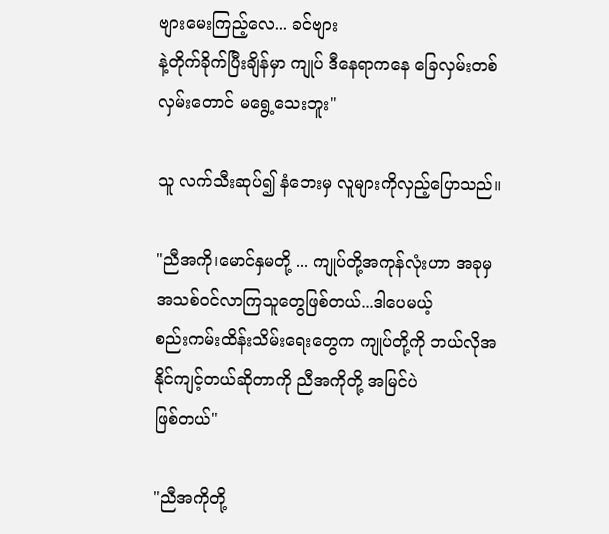ဗျားမေးကြည့်လေ... ခင်ဗျား
နဲ့တိုက်ခိုက်ပြီးချိန်မှာ ကျုပ် ဒီနေရာကနေ ခြေလှမ်းတစ်လှမ်းတောင် မရွေ့သေးဘူး"

သူ လက်သီးဆုပ်၍ နံဘေးမှ လူများကိုလှည့်ပြောသည်။

"ညီအကို၊မောင်နှမတို့ ... ကျုပ်တို့အကုန်လုံးဟာ အခုမှ အသစ်၀င်လာကြသူတွေဖြစ်တယ်...ဒါပေမယ့်
စည်းကမ်းထိန်းသိမ်းရေးတွေက ကျုပ်တို့ကို ဘယ်လိုအနိုင်ကျင့်တယ်ဆိုတာကို ညီအကိုတို့ အမြင်ပဲ
ဖြစ်တယ်"

"ညီအကိုတို့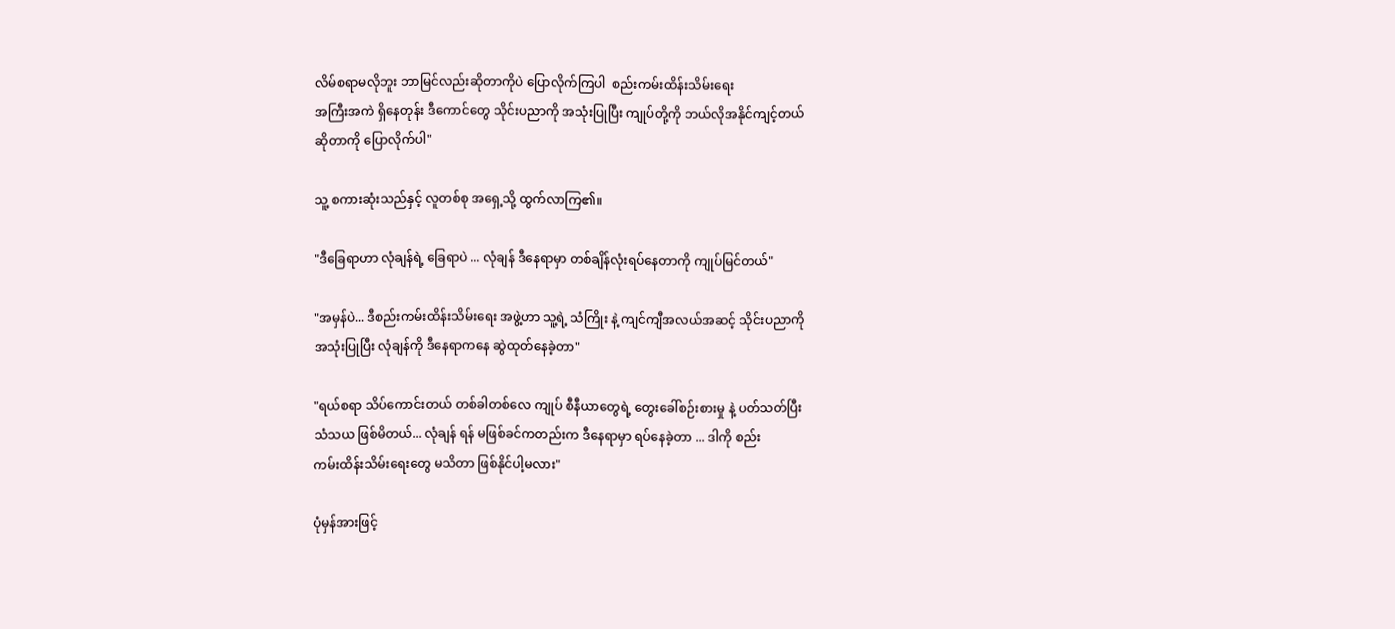လိမ်စရာမလိုဘူး ဘာမြင်လည်းဆိုတာကိုပဲ ပြောလိုက်ကြပါ  စည်းကမ်းထိန်းသိမ်းရေး
အကြီးအကဲ ရှိနေတုန်း ဒီကောင်တွေ သိုင်းပညာကို အသုံးပြုပြီး ကျုပ်တို့ကို ဘယ်လိုအနိုင်ကျင့်တယ်
ဆိုတာကို ပြောလိုက်ပါ"

သူ့ စကားဆုံးသည်နှင့် လူတစ်စု အရှေ့သို့ ထွက်လာကြ၏။

"ဒီခြေရာဟာ လုံချန်ရဲ့ ခြေရာပဲ ... လုံချန် ဒီနေရာမှာ တစ်ချိန်လုံးရပ်နေတာကို ကျုပ်မြင်တယ်"

"အမှန်ပဲ... ဒီစည်းကမ်းထိန်းသိမ်းရေး အဖွဲ့ဟာ သူ့ရဲ့ သံကြိုး နဲ့ ကျင်ကျီအလယ်အဆင့် သိုင်းပညာကို
အသုံးပြုပြီး လုံချန်ကို ဒီနေရာကနေ ဆွဲထုတ်နေခဲ့တာ"

"ရယ်စရာ သိပ်ကောင်းတယ် တစ်ခါတစ်လေ ကျုပ် စီနီယာတွေရဲ့ တွေးခေါ်စဉ်းစားမှု နဲ့ ပတ်သတ်ပြီး
သံသယ ဖြစ်မိတယ်... လုံချန် ရန် မဖြစ်ခင်ကတည်းက ဒီနေရာမှာ ရပ်နေခဲ့တာ ... ဒါကို စည်း
ကမ်းထိန်းသိမ်းရေးတွေ မသိတာ ဖြစ်နိုင်ပါ့မလား"

ပုံမှန်အားဖြင့်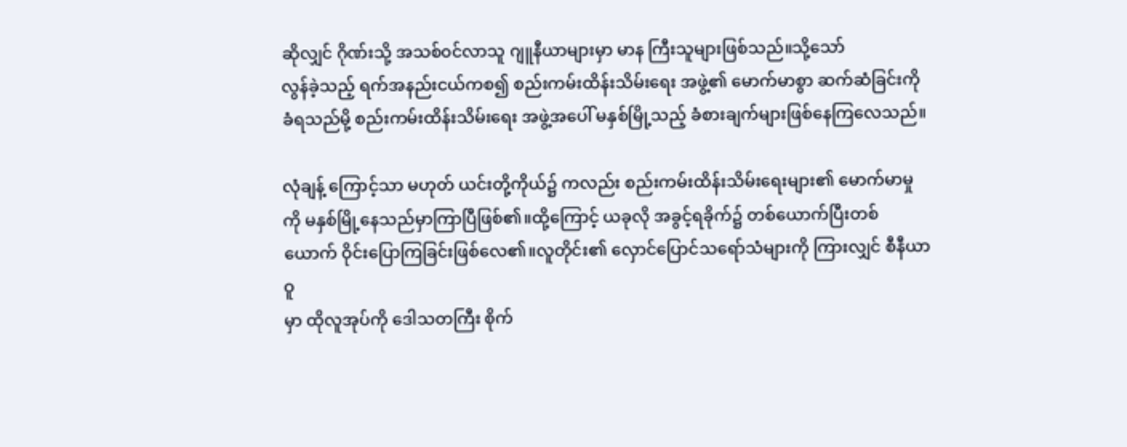ဆိုလျှင် ဂိုဏ်းသို့ အသစ်၀င်လာသူ ဂျူနီယာများမှာ မာန ကြီးသူများဖြစ်သည်။သို့သော်
လွန်ခဲ့သည့် ရက်အနည်းငယ်ကစ၍ စည်းကမ်းထိန်းသိမ်းရေး အဖွဲ့၏ မောက်မာစွာ ဆက်ဆံခြင်းကို
ခံရသည်မို့ စည်းကမ်းထိန်းသိမ်းရေး အဖွဲ့အပေါ် မနှစ်မြို့သည့် ခံစားချက်များဖြစ်နေကြလေသည်။

လုံချန့် ကြောင့်သာ မဟုတ် ယင်းတို့ကိုယ်၌ ကလည်း စည်းကမ်းထိန်းသိမ်းရေးများ၏ မောက်မာမှု
ကို မနှစ်မြို့နေသည်မှာကြာပြီဖြစ်၏။ထို့ကြောင့် ယခုလို အခွင့်ရခိုက်၌ တစ်ယောက်ပြီးတစ်
ယောက် ဝိုင်းပြောကြခြင်းဖြစ်လေ၏။လူတိုင်း၏ လှောင်ပြောင်သရော်သံများကို ကြားလျှင် စီနီယာဝူ
မှာ ထိုလူအုပ်ကို ဒေါသတကြီး စိုက်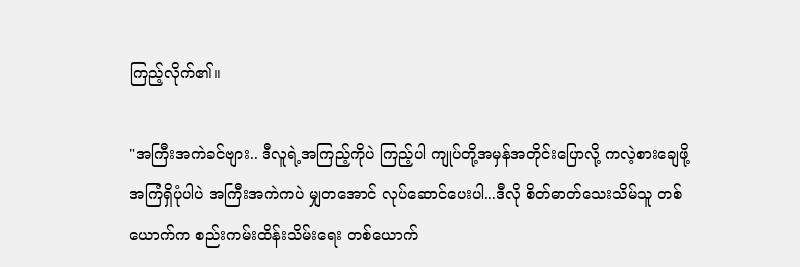ကြည့်လိုက်၏။

"အကြီးအကဲခင်ဗျား.. ဒီလူရဲ့အကြည့်ကိုပဲ ကြည့်ပါ ကျုပ်တို့အမှန်အတိုင်းပြောလို့ ကလဲ့စားချေဖို့
အကြံရှိပုံပါပဲ အကြီးအကဲကပဲ မျှတအောင် လုပ်ဆောင်ပေးပါ...ဒီလို စိတ်ဓာတ်သေးသိမ်သူ တစ်
ယောက်က စည်းကမ်းထိန်းသိမ်းရေး တစ်ယောက်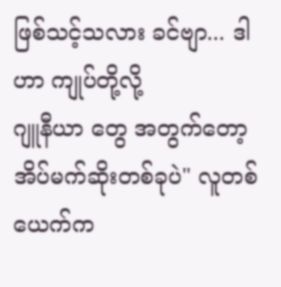ဖြစ်သင့်သလား ခင်ဗျာ... ဒါဟာ ကျုပ်တို့လို့
ဂျူနီယာ တွေ အတွက်တော့ အိပ်မက်ဆိုးတစ်ခုပဲ" လူတစ်ယေက်က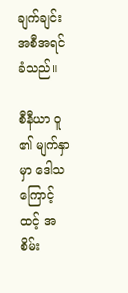ချက်ချင်းအစီအရင်ခံသည်။

စီနီယာ ဝူ ၏ မျက်နှာမှာ ဒေါသကြောင့် ထင့် အစိမ်း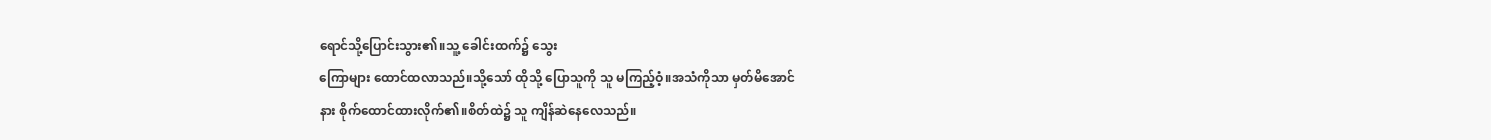ရောင်သို့ပြောင်းသွား၏။သူ့ ခေါင်းထက်၌ သွေး
ကြောများ ထောင်ထလာသည်။သို့သော် ထိုသို့ ပြောသူကို သူ မကြည့်ဝံ့။အသံကိုသာ မှတ်မိအောင်
နား စိုက်ထောင်ထားလိုက်၏။စိတ်ထဲ၌ သူ ကျိန်ဆဲနေလေသည်။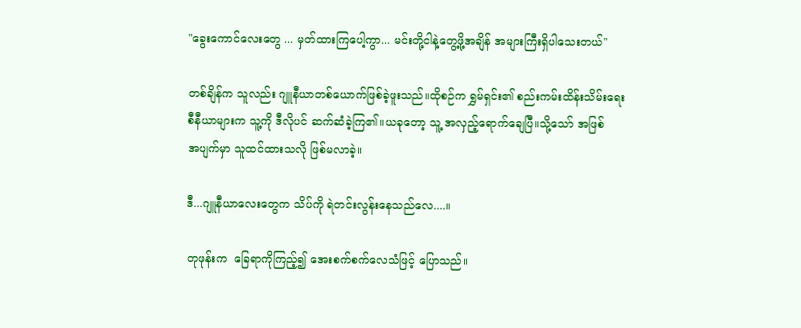"ခွေးကောင်လေးတွေ ... မှတ်ထားကြပေါ့ကွာ... မင်းတို့ငါနဲ့တွေ့ဖို့အချိန် အများကြီးရှိပါသေးတယ်"

တစ်ချိန်က သူလည်း ဂျူနီယာတစ်ယောက်ဖြစ်ခဲ့ဖူးသည်။ထိုစဉ်က ရွှမ်ရှင်း၏ စည်းကမ်းထိန်းသိမ်းရေး
စီနီယာများက သူ့ကို ဒီလိုပင် ဆက်ဆံခဲ့ကြ၏။ယခုတော့ သူ့ အလှည့်ရောက်ချေပြီ။သို့သော် အဖြစ်
အပျက်မှာ သူထင်ထားသလို ဖြစ်မလာခဲ့။

ဒီ...ဂျူနီယာလေးတွေက သိပ်ကို ရဲတင်းလွန်းနေသည်လေ....။

တုဖုန်းက  ခြေရာကိုကြည့်၍ အေးစက်စက်လေသံဖြင့် ပြောသည်။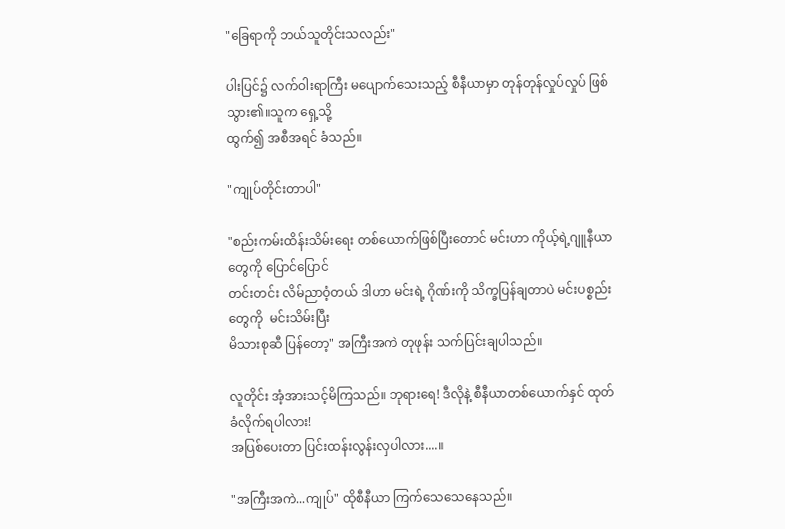"ခြေရာကို ဘယ်သူတိုင်းသလည်း"

ပါးပြင်၌ လက်ဝါးရာကြီး မပျောက်သေးသည့် စီနီယာမှာ တုန်တုန်လှုပ်လှုပ် ဖြစ်သွား၏။သူက ရှေ့သို့
ထွက်၍ အစီအရင် ခံသည်။

"ကျုပ်တိုင်းတာပါ"

"စည်းကမ်းထိန်းသိမ်းရေး တစ်ယောက်ဖြစ်ပြီးတောင် မင်းဟာ ကိုယ့်ရဲ့ဂျူနီယာတွေကို ပြောင်ပြောင်
တင်းတင်း လိမ်ညာဝံ့တယ် ဒါဟာ မင်းရဲ့ ဂိုဏ်းကို သိက္ခပြန်ချတာပဲ မင်းပစ္စည်းတွေကို  မင်းသိမ်းပြီး
မိသားစုဆီ ပြန်တော့" အကြီးအကဲ တုဖုန်း သက်ပြင်းချပါသည်။

လူတိုင်း အံ့အားသင့်မိကြသည်။ ဘုရားရေ! ဒီလိုနဲ့ စီနီယာတစ်ယောက်နှင် ထုတ်ခံလိုက်ရပါလား!
အပြစ်ပေးတာ ပြင်းထန်းလွန်းလှပါလား....။

"အကြီးအကဲ...ကျုပ်" ထိုစီနီယာ ကြက်သေသေနေသည်။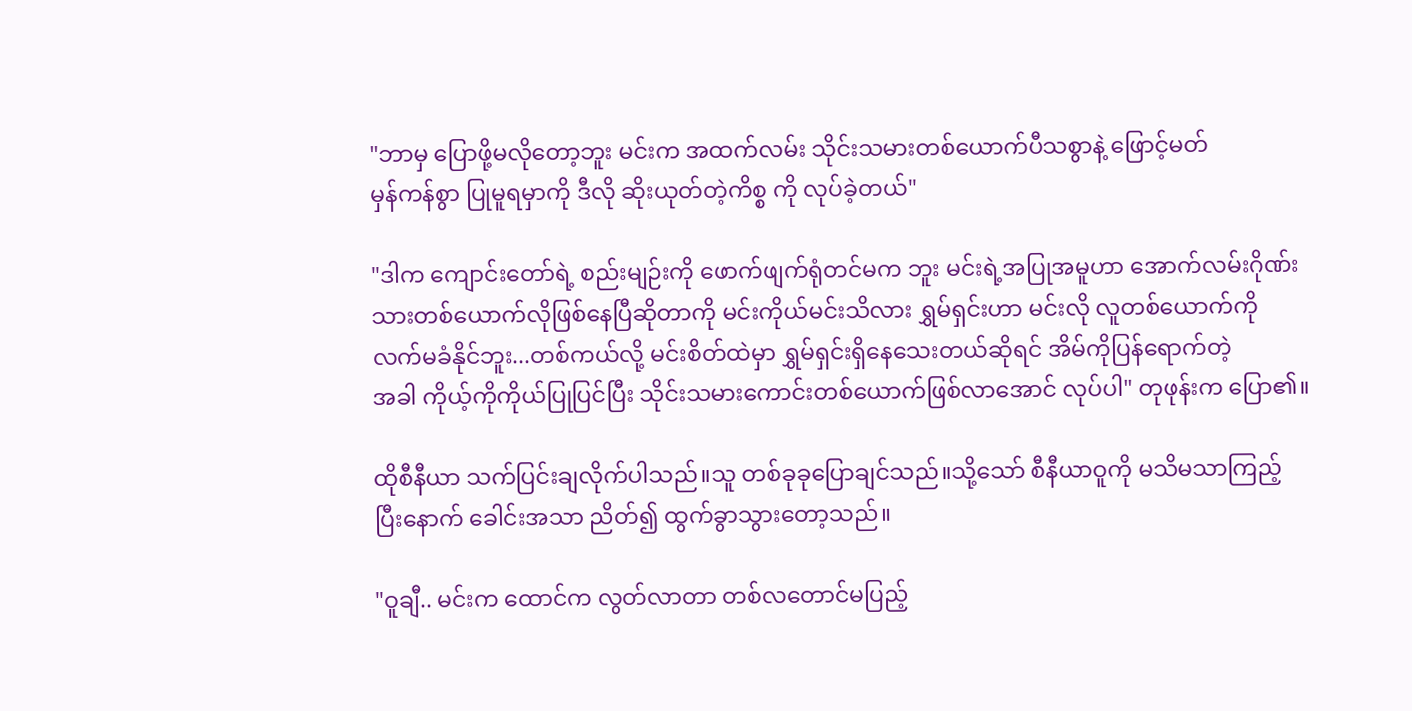"ဘာမှ ပြောဖို့မလိုတော့ဘူး မင်းက အထက်လမ်း သိုင်းသမားတစ်ယောက်ပီသစွာနဲ့ ဖြောင့်မတ်
မှန်ကန်စွာ ပြုမူရမှာကို ဒီလို ဆိုးယုတ်တဲ့ကိစ္စ ကို လုပ်ခဲ့တယ်"

"ဒါက ကျောင်းတော်ရဲ့ စည်းမျဉ်းကို ဖောက်ဖျက်ရုံတင်မက ဘူး မင်းရဲ့အပြုအမူဟာ အောက်လမ်းဂိုဏ်း
သားတစ်ယောက်လိုဖြစ်နေပြီဆိုတာကို မင်းကိုယ်မင်းသိလား ရွှမ်ရှင်းဟာ မင်းလို လူတစ်ယောက်ကို
လက်မခံနိုင်ဘူး...တစ်ကယ်လို့ မင်းစိတ်ထဲမှာ ရွှမ်ရှင်းရှိနေသေးတယ်ဆိုရင် အိမ်ကိုပြန်ရောက်တဲ့
အခါ ကိုယ့်ကိုကိုယ်ပြုပြင်ပြီး သိုင်းသမားကောင်းတစ်ယောက်ဖြစ်လာအောင် လုပ်ပါ" တုဖုန်းက ပြော၏။

ထိုစီနီယာ သက်ပြင်းချလိုက်ပါသည်။သူ တစ်ခုခုပြောချင်သည်။သို့သော် စီနီယာဝူကို မသိမသာကြည့်
ပြီးနောက် ခေါင်းအသာ ညိတ်၍ ထွက်ခွာသွားတော့သည်။

"ဝူချီ.. မင်းက ထောင်က လွတ်လာတာ တစ်လတောင်မပြည့်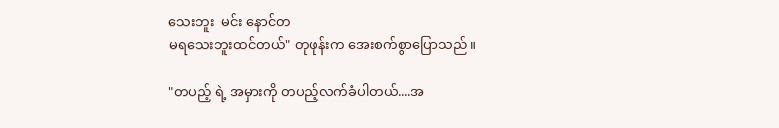သေးဘူး  မင်း နောင်တ
မရသေးဘူးထင်တယ်" တုဖုန်းက အေးစက်စွာပြောသည်။

"တပည့် ရဲ့ အမှားကို တပည့်လက်ခံပါတယ်....အ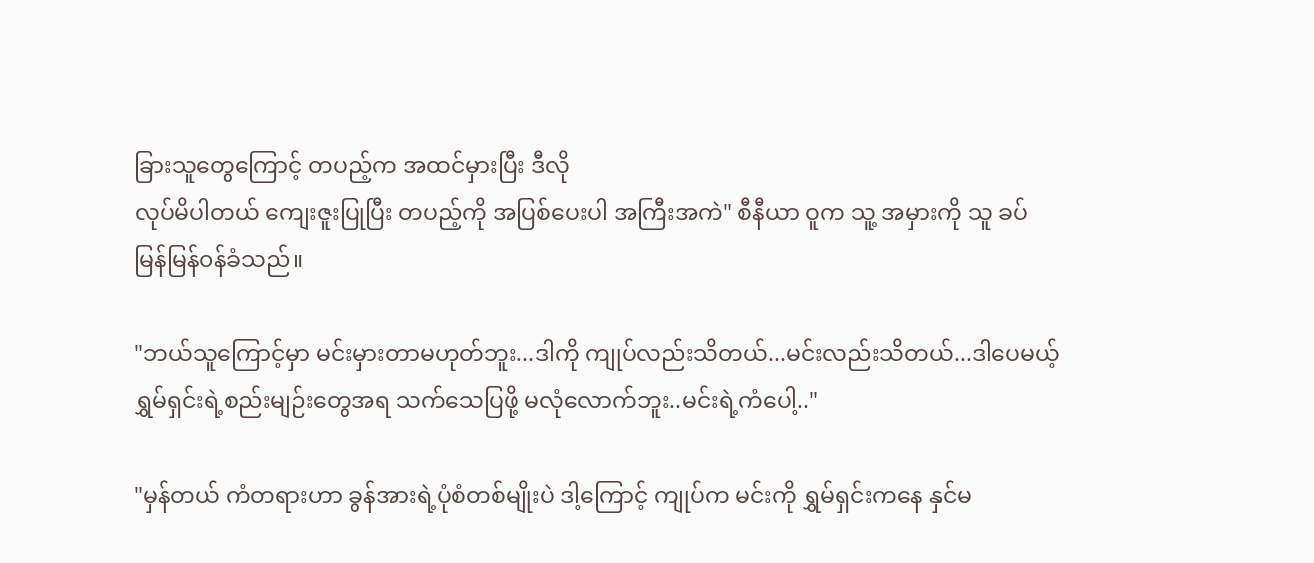ခြားသူတွေကြောင့် တပည့်က အထင်မှားပြီး ဒီလို
လုပ်မိပါတယ် ကျေးဇူးပြုပြီး တပည့်ကို အပြစ်ပေးပါ အကြီးအကဲ" စီနီယာ ဝူက သူ့ အမှားကို သူ ခပ်
မြန်မြန်၀န်ခံသည်။

"ဘယ်သူကြောင့်မှာ မင်းမှားတာမဟုတ်ဘူး...ဒါကို ကျုပ်လည်းသိတယ်...မင်းလည်းသိတယ်...ဒါပေမယ့်
ရွှမ်ရှင်းရဲ့စည်းမျဉ်းတွေအရ သက်သေပြဖို့ မလုံလောက်ဘူး..မင်းရဲ့ကံပေါ့.."

"မှန်တယ် ကံတရားဟာ ခွန်အားရဲ့ပုံစံတစ်မျိုးပဲ ဒါ့ကြောင့် ကျုပ်က မင်းကို ရွှမ်ရှင်းကနေ နှင်မ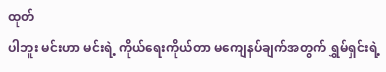ထုတ်
ပါဘူး မင်းဟာ မင်းရဲ့ ကိုယ်ရေးကိုယ်တာ မကျေနပ်ချက်အတွက် ရွှမ်ရှင်းရဲ့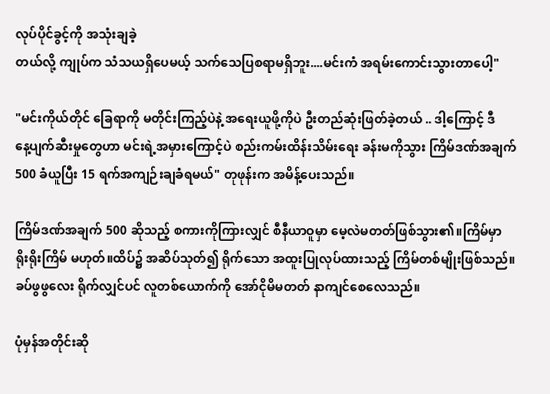လုပ်ပိုင်ခွင့်ကို အသုံးချခဲ့
တယ်လို့ ကျုပ်က သံသယရှိပေမယ့် သက်သေပြစရာမရှိဘူး....မင်းကံ အရမ်းကောင်းသွားတာပေါ့"

"မင်းကိုယ်တိုင် ခြေရာကို မတိုင်းကြည့်ပဲနဲ့ အရေးယူဖို့ကိုပဲ ဦးတည်ဆုံးဖြတ်ခဲ့တယ် .. ဒါ့ကြောင့် ဒီ
နေ့ပျက်ဆီးမှုတွေဟာ မင်းရဲ့အမှားကြောင့်ပဲ စည်းကမ်းထိန်းသိမ်းရေး ခန်းမကိုသွား ကြိမ်ဒဏ်အချက်
500 ခံယူပြီး 15 ရက်အကျဉ်းချခံရမယ်" တုဖုန်းက အမိန့်ပေးသည်။

ကြိမ်ဒဏ်အချက် 500 ဆိုသည့် စကားကိုကြားလျှင် စီနီယာဝူမှာ မေ့လဲမတတ်ဖြစ်သွား၏။ကြိမ်မှာ
ရိုးရိုးကြိမ် မဟုတ်။ထိပ်၌ အဆိပ်သုတ်၍ ရိုက်သော အထူးပြုလုပ်ထားသည့် ကြိမ်တစ်မျိုးဖြစ်သည်။
ခပ်ဖွဖွလေး ရိုက်လျှင်ပင် လူတစ်ယောက်ကို အော်ငိုမိမတတ် နာကျင်စေလေသည်။

ပုံမှန်အတိုင်းဆို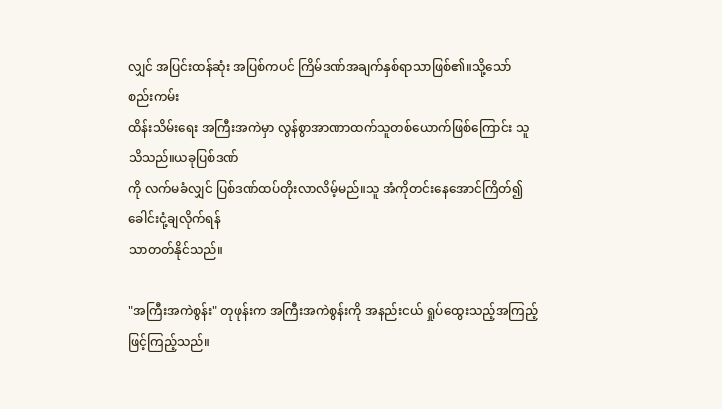လျှင် အပြင်းထန်ဆုံး အပြစ်ကပင် ကြိမ်ဒဏ်အချက်နှစ်ရာသာဖြစ်၏။သို့သော် စည်းကမ်း
ထိန်းသိမ်းရေး အကြီးအကဲမှာ လွန်စွာအာဏာထက်သူတစ်ယောက်ဖြစ်ကြောင်း သူသိသည်။ယခုပြစ်ဒဏ်
ကို လက်မခံလျှင် ပြစ်ဒဏ်ထပ်တိုးလာလိမ့်မည်။သူ အံကိုတင်းနေအောင်ကြိတ်၍ ခေါင်းငုံ့ချလိုက်ရန်
သာတတ်နိုင်သည်။

"အကြီးအကဲစွန်း" တုဖုန်းက အကြီးအကဲစွန်းကို အနည်းငယ် ရှုပ်ထွေးသည့်အကြည့်ဖြင့်ကြည့်သည်။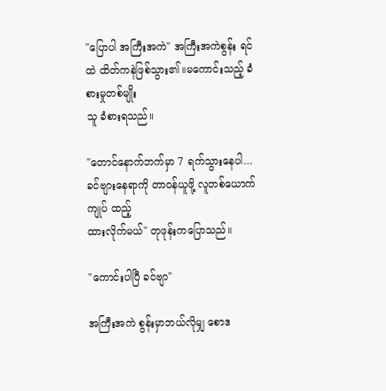"ပြောပါ အကြီးအကဲ" အကြီးအကဲစွန်း ရင်ထဲ ထိတ်ကနဲဖြစ်သွား၏။မကောင်းသည့် ခံစားမှုတစ်မျိုး
သူ ခံစားရသည်။

"တောင်နောက်ဘက်မှာ 7 ရက်သွားနေပါ...ခင်ဗျားနေရာကို တာ၀န်ယူဖို့ လူတစ်ယောက် ကျုပ် ထည့်
ထားလိုက်မယ်" တုဖုန်းကပြောသည်။

"ကောင်းပါပြီ ခင်ဗျာ"

အကြီးအကဲ စွန်းမှာဘယ်လိုမျှ စောဒ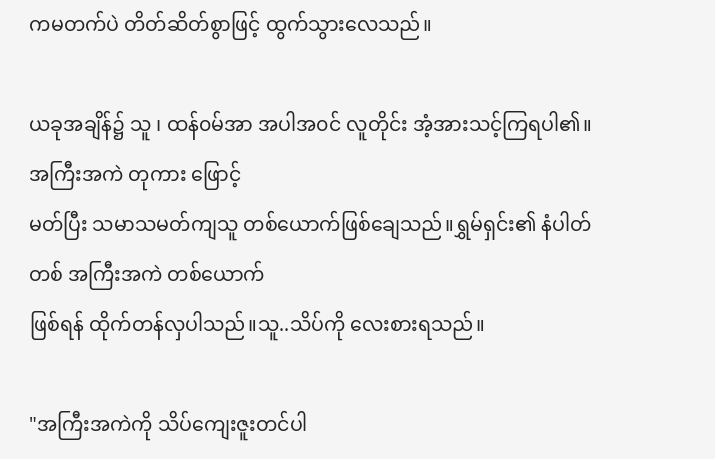ကမတက်ပဲ တိတ်ဆိတ်စွာဖြင့် ထွက်သွားလေသည်။

ယခုအချိန်၌ သူ ၊ ထန်၀မ်အာ အပါအ၀င် လူတိုင်း အံ့အားသင့်ကြရပါ၏။အကြီးအကဲ တုကား ဖြောင့်
မတ်ပြီး သမာသမတ်ကျသူ တစ်ယောက်ဖြစ်ချေသည်။ရွှမ်ရှင်း၏ နံပါတ်တစ် အကြီးအကဲ တစ်ယောက်
ဖြစ်ရန် ထိုက်တန်လှပါသည်။သူ..သိပ်ကို လေးစားရသည်။

"အကြီးအကဲကို သိပ်ကျေးဇူးတင်ပါ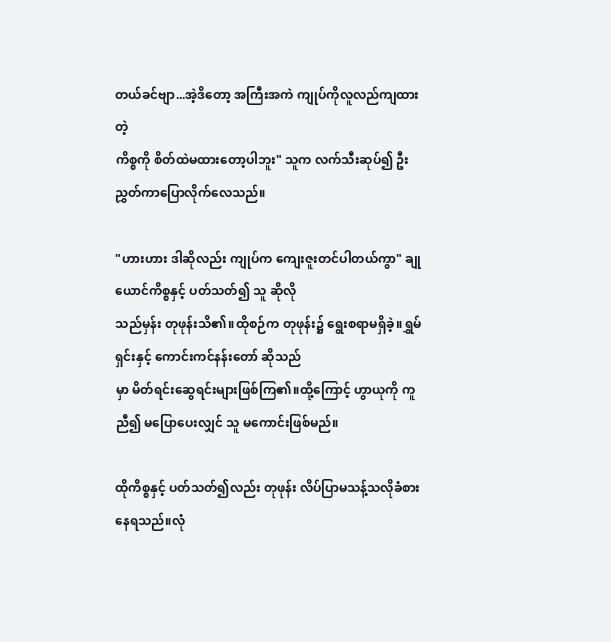တယ်ခင်ဗျာ...အဲ့ဒိတော့ အကြီးအကဲ ကျုပ်ကိုလူလည်ကျထားတဲ့
ကိစ္စကို စိတ်ထဲမထားတော့ပါဘူး" သူက လက်သီးဆုပ်၍ ဦးညွှတ်ကာပြောလိုက်လေသည်။

"ဟားဟား ဒါဆိုလည်း ကျုပ်က ကျေးဇူးတင်ပါတယ်ကွာ" ချုယောင်ကိစ္စနှင့် ပတ်သတ်၍ သူ ဆိုလို
သည်မှန်း တုဖုန်းသိ၏။ထိုစဉ်က တုဖုန်း၌ ရွေးစရာမရှိခဲ့။ရွှမ်ရှင်းနှင့် ကောင်းကင်နန်းတော် ဆိုသည်
မှာ မိတ်ရင်းဆွေရင်းများဖြစ်ကြ၏။ထို့ကြောင့် ဟွာယုကို ကူညီ၍ မပြောပေးလျှင် သူ မကောင်းဖြစ်မည်။

ထိုကိစ္စနှင့် ပတ်သတ်၍လည်း တုဖုန်း လိပ်ပြာမသန့်သလိုခံစားနေရသည်။လုံ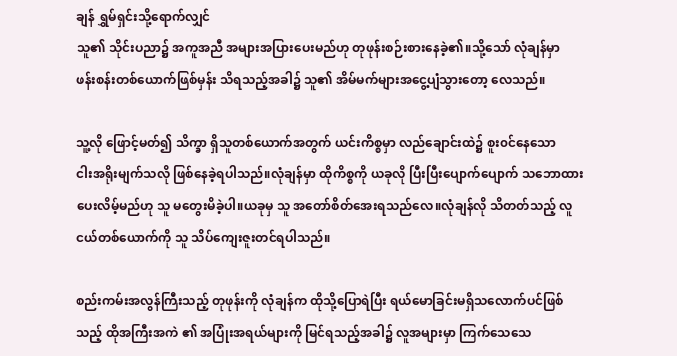ချန် ရွှမ်ရှင်းသို့ရောက်လျှင်
သူ၏ သိုင်းပညာ၌ အကူအညီ အများအပြားပေးမည်ဟု တုဖုန်းစဉ်းစားနေခဲ့၏။သို့သော် လုံချန်မှာ
ဖန်းစန်းတစ်ယောက်ဖြစ်မှန်း သိရသည့်အခါ၌ သူ၏ အိမ်မက်များအငွေ့ပျံသွားတော့ လေသည်။

သူ့လို ဖြောင့်မတ်၍ သိက္ခာ ရှိသူတစ်ယောက်အတွက် ယင်းကိစ္စမှာ လည်ချောင်းထဲ၌ စူး၀င်နေသော
ငါးအရိုးမျက်သလို ဖြစ်နေခဲ့ရပါသည်။လုံချန်မှာ ထိုကိစ္စကို ယခုလို ပြီးပြီးပျောက်ပျောက် သဘောထား
ပေးလိမ့်မည်ဟု သူ မတွေးမိခဲ့ပါ။ယခုမှ သူ အတော်စိတ်အေးရသည်လေ။လုံချန်လို သိတတ်သည့် လူ
ငယ်တစ်ယောက်ကို သူ သိပ်ကျေးဇူးတင်ရပါသည်။

စည်းကမ်းအလွန်ကြီးသည့် တုဖုန်းကို လုံချန်က ထိုသို့ပြောရဲပြီး ရယ်မောခြင်းမရှိသလောက်ပင်ဖြစ်
သည့် ထိုအကြီးအကဲ ၏ အပြုံးအရယ်များကို မြင်ရသည့်အခါ၌ လူအများမှာ ကြက်သေသေ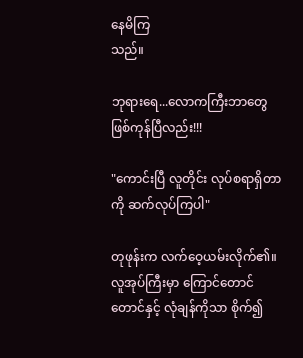နေမိကြ
သည်။

ဘုရားရေ...လောကကြီးဘာတွေဖြစ်ကုန်ပြီလည်း!!!

"ကောင်းပြီ လူတိုင်း လုပ်စရာရှိတာကို ဆက်လုပ်ကြပါ"

တုဖုန်းက လက်ဝေ့ယမ်းလိုက်၏။လူအုပ်ကြီးမှာ ကြောင်တောင်တောင်နှင့် လုံချန်ကိုသာ စိုက်၍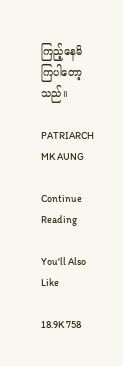ကြည့်နေမိကြပါတော့သည်။

PATRIARCH MK AUNG

Continue Reading

You'll Also Like

18.9K 758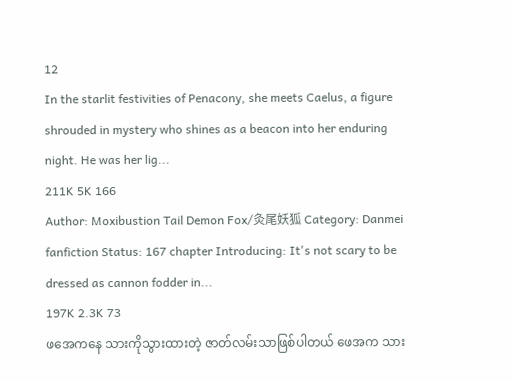12
In the starlit festivities of Penacony, she meets Caelus, a figure shrouded in mystery who shines as a beacon into her enduring night. He was her lig...
211K 5K 166
Author: Moxibustion Tail Demon Fox/灸尾妖狐 Category: Danmei fanfiction Status: 167 chapter Introducing: It's not scary to be dressed as cannon fodder in...
197K 2.3K 73
ဖအေကနေ သားကိုသွားထားတဲ့ ဇာတ်လမ်းသာဖြစ်ပါတယ် ဖေအက သား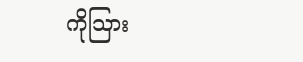ကိုသြား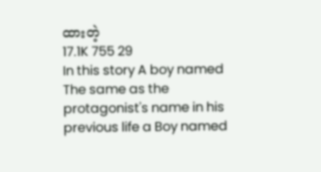ထားတဲ့
17.1K 755 29
In this story A boy named The same as the protagonist's name in his previous life a Boy named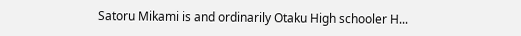Satoru Mikami is and ordinarily Otaku High schooler H...